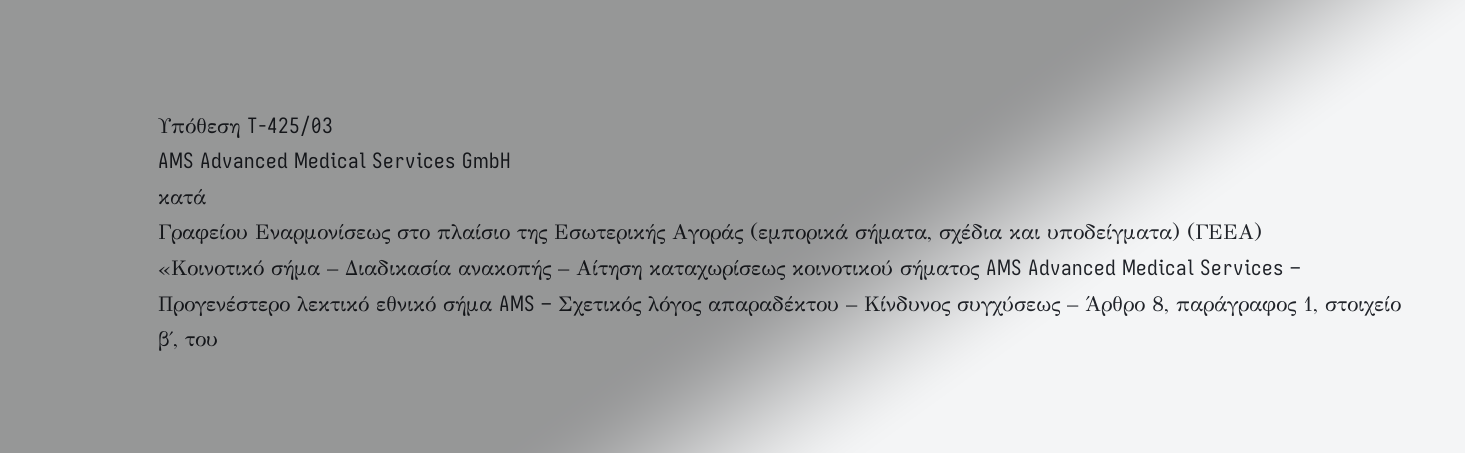Υπόθεση T-425/03
AMS Advanced Medical Services GmbH
κατά
Γραφείου Εναρμονίσεως στο πλαίσιο της Εσωτερικής Αγοράς (εμπορικά σήματα, σχέδια και υποδείγματα) (ΓΕΕΑ)
«Κοινοτικό σήμα – Διαδικασία ανακοπής – Αίτηση καταχωρίσεως κοινοτικού σήματος AMS Advanced Medical Services – Προγενέστερο λεκτικό εθνικό σήμα AMS – Σχετικός λόγος απαραδέκτου – Κίνδυνος συγχύσεως – Άρθρο 8, παράγραφος 1, στοιχείο β΄, του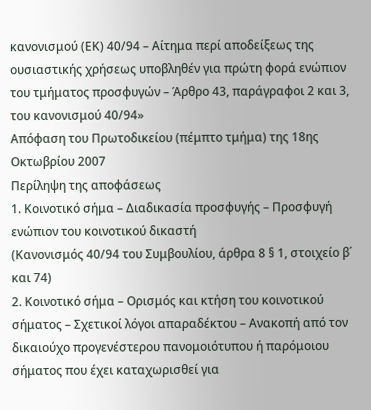κανονισμού (ΕΚ) 40/94 – Αίτημα περί αποδείξεως της ουσιαστικής χρήσεως υποβληθέν για πρώτη φορά ενώπιον του τμήματος προσφυγών – Άρθρο 43, παράγραφοι 2 και 3, του κανονισμού 40/94»
Απόφαση του Πρωτοδικείου (πέμπτο τμήμα) της 18ης Οκτωβρίου 2007
Περίληψη της αποφάσεως
1. Κοινοτικό σήμα – Διαδικασία προσφυγής – Προσφυγή ενώπιον του κοινοτικού δικαστή
(Κανονισμός 40/94 του Συμβουλίου, άρθρα 8 § 1, στοιχείο β΄ και 74)
2. Κοινοτικό σήμα – Ορισμός και κτήση του κοινοτικού σήματος – Σχετικοί λόγοι απαραδέκτου – Ανακοπή από τον δικαιούχο προγενέστερου πανομοιότυπου ή παρόμοιου σήματος που έχει καταχωρισθεί για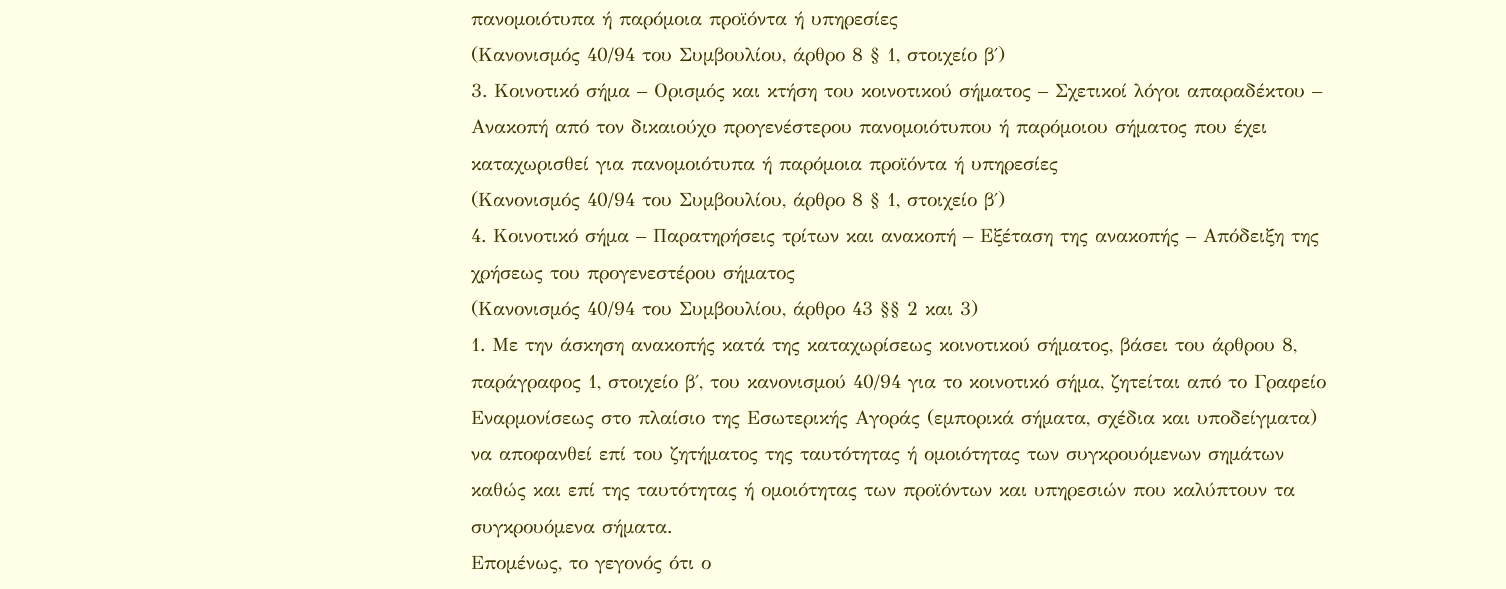πανομοιότυπα ή παρόμοια προϊόντα ή υπηρεσίες
(Κανονισμός 40/94 του Συμβουλίου, άρθρο 8 § 1, στοιχείο β΄)
3. Κοινοτικό σήμα – Ορισμός και κτήση του κοινοτικού σήματος – Σχετικοί λόγοι απαραδέκτου – Ανακοπή από τον δικαιούχο προγενέστερου πανομοιότυπου ή παρόμοιου σήματος που έχει καταχωρισθεί για πανομοιότυπα ή παρόμοια προϊόντα ή υπηρεσίες
(Κανονισμός 40/94 του Συμβουλίου, άρθρο 8 § 1, στοιχείο β΄)
4. Κοινοτικό σήμα – Παρατηρήσεις τρίτων και ανακοπή – Εξέταση της ανακοπής – Απόδειξη της χρήσεως του προγενεστέρου σήματος
(Κανονισμός 40/94 του Συμβουλίου, άρθρο 43 §§ 2 και 3)
1. Με την άσκηση ανακοπής κατά της καταχωρίσεως κοινοτικού σήματος, βάσει του άρθρου 8, παράγραφος 1, στοιχείο β΄, του κανονισμού 40/94 για το κοινοτικό σήμα, ζητείται από το Γραφείο Εναρμονίσεως στο πλαίσιο της Εσωτερικής Αγοράς (εμπορικά σήματα, σχέδια και υποδείγματα) να αποφανθεί επί του ζητήματος της ταυτότητας ή ομοιότητας των συγκρουόμενων σημάτων καθώς και επί της ταυτότητας ή ομοιότητας των προϊόντων και υπηρεσιών που καλύπτουν τα συγκρουόμενα σήματα.
Επομένως, το γεγονός ότι ο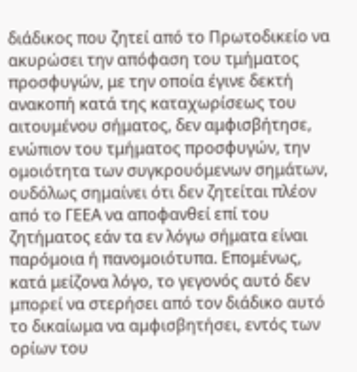διάδικος που ζητεί από το Πρωτοδικείο να ακυρώσει την απόφαση του τμήματος προσφυγών, με την οποία έγινε δεκτή ανακοπή κατά της καταχωρίσεως του αιτουμένου σήματος, δεν αμφισβήτησε, ενώπιον του τμήματος προσφυγών, την ομοιότητα των συγκρουόμενων σημάτων, ουδόλως σημαίνει ότι δεν ζητείται πλέον από το ΓΕΕΑ να αποφανθεί επί του ζητήματος εάν τα εν λόγω σήματα είναι παρόμοια ή πανομοιότυπα. Επομένως, κατά μείζονα λόγο, το γεγονός αυτό δεν μπορεί να στερήσει από τον διάδικο αυτό το δικαίωμα να αμφισβητήσει, εντός των ορίων του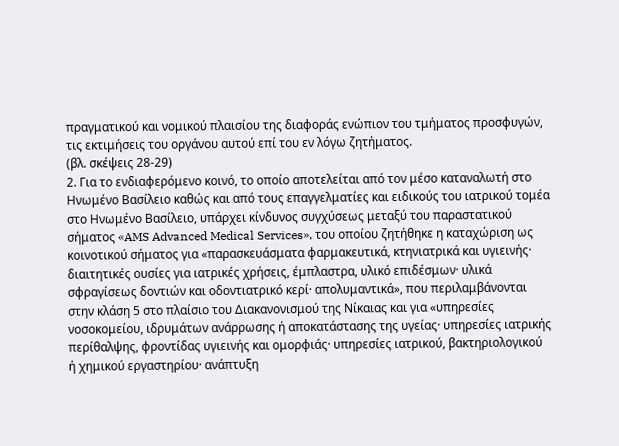πραγματικού και νομικού πλαισίου της διαφοράς ενώπιον του τμήματος προσφυγών, τις εκτιμήσεις του οργάνου αυτού επί του εν λόγω ζητήματος.
(βλ. σκέψεις 28-29)
2. Για το ενδιαφερόμενο κοινό, το οποίο αποτελείται από τον μέσο καταναλωτή στο Ηνωμένο Βασίλειο καθώς και από τους επαγγελματίες και ειδικούς του ιατρικού τομέα στο Ηνωμένο Βασίλειο, υπάρχει κίνδυνος συγχύσεως μεταξύ του παραστατικού σήματος «AMS Advanced Medical Services», του οποίου ζητήθηκε η καταχώριση ως κοινοτικού σήματος για «παρασκευάσματα φαρμακευτικά, κτηνιατρικά και υγιεινής· διαιτητικές ουσίες για ιατρικές χρήσεις, έμπλαστρα, υλικό επιδέσμων· υλικά σφραγίσεως δοντιών και οδοντιατρικό κερί· απολυμαντικά», που περιλαμβάνονται στην κλάση 5 στο πλαίσιο του Διακανονισμού της Νίκαιας και για «υπηρεσίες νοσοκομείου, ιδρυμάτων ανάρρωσης ή αποκατάστασης της υγείας· υπηρεσίες ιατρικής περίθαλψης, φροντίδας υγιεινής και ομορφιάς· υπηρεσίες ιατρικού, βακτηριολογικού ή χημικού εργαστηρίου· ανάπτυξη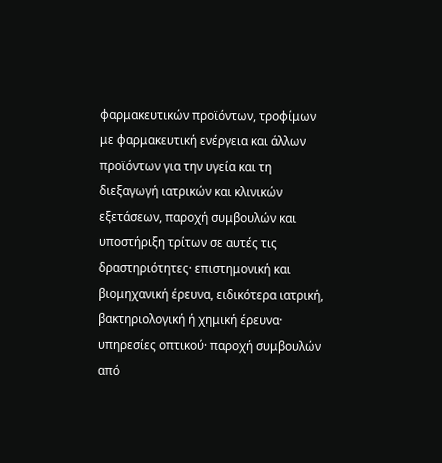φαρμακευτικών προϊόντων, τροφίμων με φαρμακευτική ενέργεια και άλλων προϊόντων για την υγεία και τη διεξαγωγή ιατρικών και κλινικών εξετάσεων, παροχή συμβουλών και υποστήριξη τρίτων σε αυτές τις δραστηριότητες· επιστημονική και βιομηχανική έρευνα, ειδικότερα ιατρική, βακτηριολογική ή χημική έρευνα· υπηρεσίες οπτικού· παροχή συμβουλών από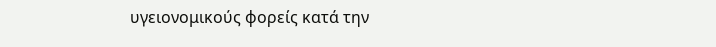υγειονομικούς φορείς κατά την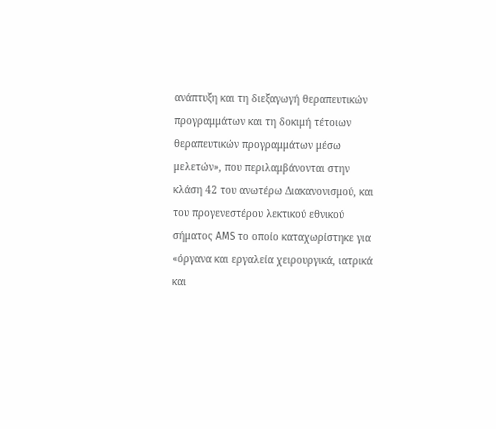ανάπτυξη και τη διεξαγωγή θεραπευτικών προγραμμάτων και τη δοκιμή τέτοιων θεραπευτικών προγραμμάτων μέσω μελετών», που περιλαμβάνονται στην κλάση 42 του ανωτέρω Διακανονισμού, και του προγενεστέρου λεκτικού εθνικού σήματος AMS το οποίο καταχωρίστηκε για «όργανα και εργαλεία χειρουργικά, ιατρικά και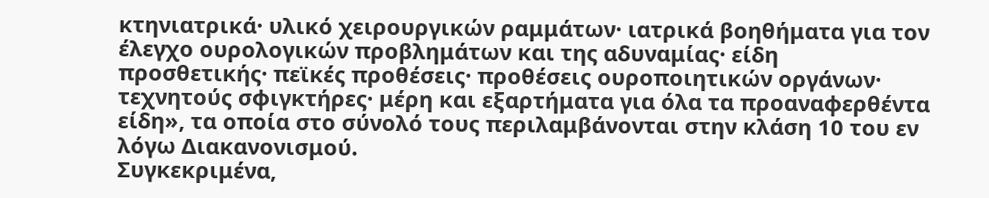κτηνιατρικά· υλικό χειρουργικών ραμμάτων· ιατρικά βοηθήματα για τον έλεγχο ουρολογικών προβλημάτων και της αδυναμίας· είδη προσθετικής· πεϊκές προθέσεις· προθέσεις ουροποιητικών οργάνων· τεχνητούς σφιγκτήρες· μέρη και εξαρτήματα για όλα τα προαναφερθέντα είδη», τα οποία στο σύνολό τους περιλαμβάνονται στην κλάση 10 του εν λόγω Διακανονισμού.
Συγκεκριμένα,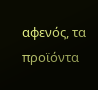αφενός, τα προϊόντα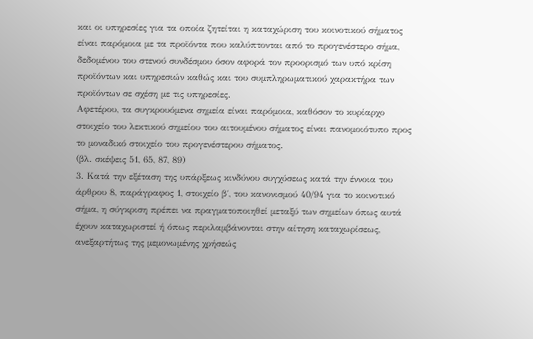και οι υπηρεσίες για τα οποία ζητείται η καταχώριση του κοινοτικού σήματος είναι παρόμοια με τα προϊόντα που καλύπτονται από το προγενέστερο σήμα, δεδομένου του στενού συνδέσμου όσον αφορά τον προορισμό των υπό κρίση προϊόντων και υπηρεσιών καθώς και του συμπληρωματικού χαρακτήρα των προϊόντων σε σχέση με τις υπηρεσίες.
Αφετέρου, τα συγκρουόμενα σημεία είναι παρόμοια, καθόσον το κυρίαρχο στοιχείο του λεκτικού σημείου του αιτουμένου σήματος είναι πανομοιότυπο προς το μοναδικό στοιχείο του προγενέστερου σήματος.
(βλ. σκέψεις 51, 65, 87, 89)
3. Κατά την εξέταση της υπάρξεως κινδύνου συγχύσεως κατά την έννοια του άρθρου 8, παράγραφος 1, στοιχείο β΄, του κανονισμού 40/94 για το κοινοτικό σήμα, η σύγκριση πρέπει να πραγματοποιηθεί μεταξύ των σημείων όπως αυτά έχουν καταχωριστεί ή όπως περιλαμβάνονται στην αίτηση καταχωρίσεως, ανεξαρτήτως της μεμονωμένης χρήσεώς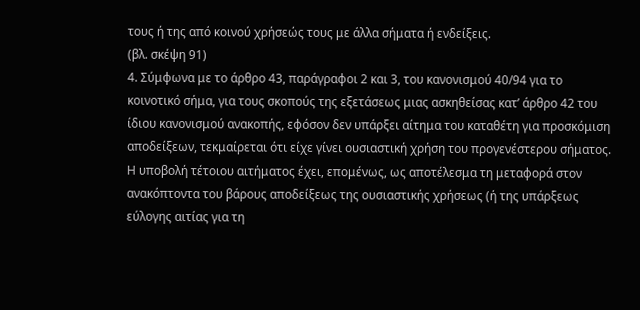τους ή της από κοινού χρήσεώς τους με άλλα σήματα ή ενδείξεις.
(βλ. σκέψη 91)
4. Σύμφωνα με το άρθρο 43, παράγραφοι 2 και 3, του κανονισμού 40/94 για το κοινοτικό σήμα, για τους σκοπούς της εξετάσεως μιας ασκηθείσας κατ’ άρθρο 42 του ίδιου κανονισμού ανακοπής, εφόσον δεν υπάρξει αίτημα του καταθέτη για προσκόμιση αποδείξεων, τεκμαίρεται ότι είχε γίνει ουσιαστική χρήση του προγενέστερου σήματος. Η υποβολή τέτοιου αιτήματος έχει, επομένως, ως αποτέλεσμα τη μεταφορά στον ανακόπτοντα του βάρους αποδείξεως της ουσιαστικής χρήσεως (ή της υπάρξεως εύλογης αιτίας για τη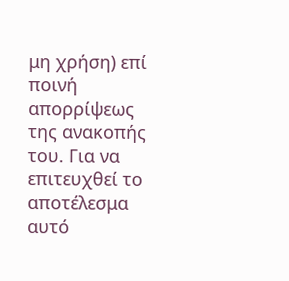μη χρήση) επί ποινή απορρίψεως της ανακοπής του. Για να επιτευχθεί το αποτέλεσμα αυτό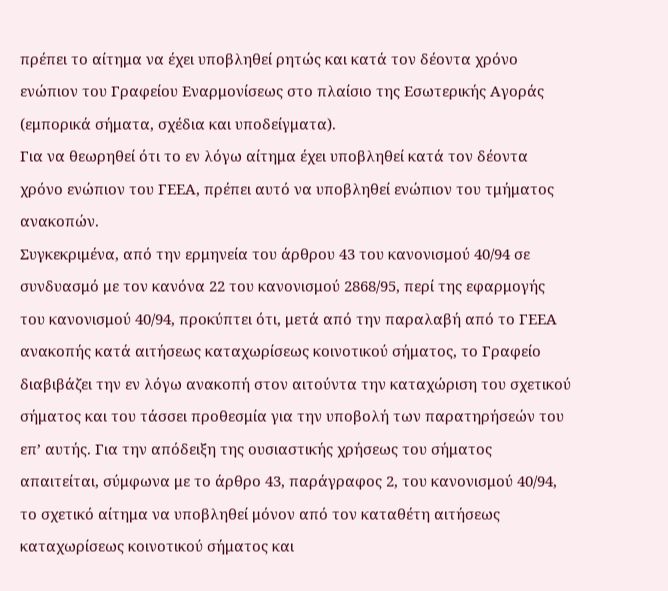πρέπει το αίτημα να έχει υποβληθεί ρητώς και κατά τον δέοντα χρόνο ενώπιον του Γραφείου Εναρμονίσεως στο πλαίσιο της Εσωτερικής Αγοράς (εμπορικά σήματα, σχέδια και υποδείγματα).
Για να θεωρηθεί ότι το εν λόγω αίτημα έχει υποβληθεί κατά τον δέοντα χρόνο ενώπιον του ΓΕΕΑ, πρέπει αυτό να υποβληθεί ενώπιον του τμήματος ανακοπών.
Συγκεκριμένα, από την ερμηνεία του άρθρου 43 του κανονισμού 40/94 σε συνδυασμό με τον κανόνα 22 του κανονισμού 2868/95, περί της εφαρμογής του κανονισμού 40/94, προκύπτει ότι, μετά από την παραλαβή από το ΓΕΕΑ ανακοπής κατά αιτήσεως καταχωρίσεως κοινοτικού σήματος, το Γραφείο διαβιβάζει την εν λόγω ανακοπή στον αιτούντα την καταχώριση του σχετικού σήματος και του τάσσει προθεσμία για την υποβολή των παρατηρήσεών του επ’ αυτής. Για την απόδειξη της ουσιαστικής χρήσεως του σήματος απαιτείται, σύμφωνα με το άρθρο 43, παράγραφος 2, του κανονισμού 40/94, το σχετικό αίτημα να υποβληθεί μόνον από τον καταθέτη αιτήσεως καταχωρίσεως κοινοτικού σήματος και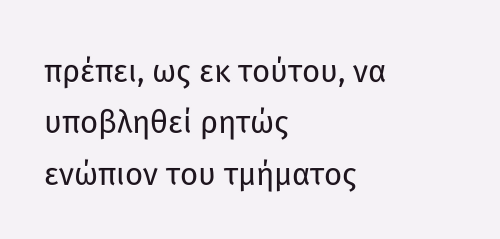πρέπει, ως εκ τούτου, να υποβληθεί ρητώς ενώπιον του τμήματος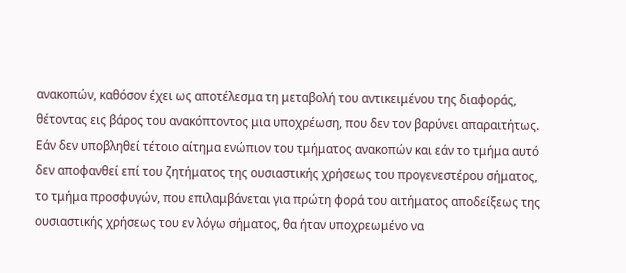ανακοπών, καθόσον έχει ως αποτέλεσμα τη μεταβολή του αντικειμένου της διαφοράς, θέτοντας εις βάρος του ανακόπτοντος μια υποχρέωση, που δεν τον βαρύνει απαραιτήτως.
Εάν δεν υποβληθεί τέτοιο αίτημα ενώπιον του τμήματος ανακοπών και εάν το τμήμα αυτό δεν αποφανθεί επί του ζητήματος της ουσιαστικής χρήσεως του προγενεστέρου σήματος, το τμήμα προσφυγών, που επιλαμβάνεται για πρώτη φορά του αιτήματος αποδείξεως της ουσιαστικής χρήσεως του εν λόγω σήματος, θα ήταν υποχρεωμένο να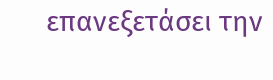επανεξετάσει την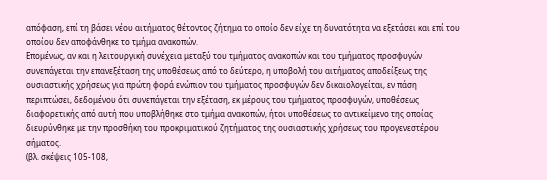απόφαση, επί τη βάσει νέου αιτήματος θέτοντος ζήτημα το οποίο δεν είχε τη δυνατότητα να εξετάσει και επί του οποίου δεν αποφάνθηκε το τμήμα ανακοπών.
Επομένως, αν και η λειτουργική συνέχεια μεταξύ του τμήματος ανακοπών και του τμήματος προσφυγών συνεπάγεται την επανεξέταση της υποθέσεως από το δεύτερο, η υποβολή του αιτήματος αποδείξεως της ουσιαστικής χρήσεως για πρώτη φορά ενώπιον του τμήματος προσφυγών δεν δικαιολογείται, εν πάση περιπτώσει, δεδομένου ότι συνεπάγεται την εξέταση, εκ μέρους του τμήματος προσφυγών, υποθέσεως διαφορετικής από αυτή που υποβλήθηκε στο τμήμα ανακοπών, ήτοι υποθέσεως το αντικείμενο της οποίας διευρύνθηκε με την προσθήκη του προκριματικού ζητήματος της ουσιαστικής χρήσεως του προγενεστέρου σήματος.
(βλ. σκέψεις 105-108,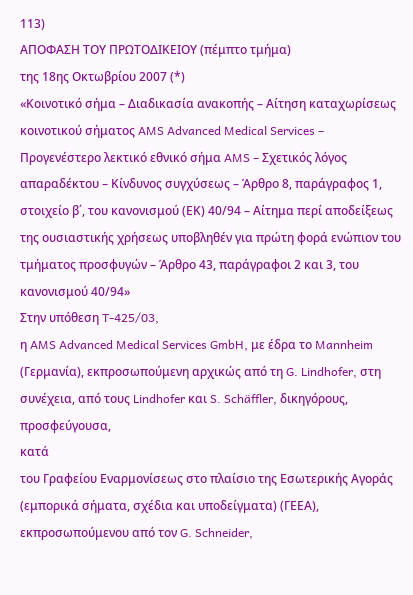113)
ΑΠΟΦΑΣΗ ΤΟΥ ΠΡΩΤΟΔΙΚΕΙΟΥ (πέμπτο τμήμα)
της 18ης Οκτωβρίου 2007 (*)
«Κοινοτικό σήμα – Διαδικασία ανακοπής – Αίτηση καταχωρίσεως κοινοτικού σήματος AMS Advanced Medical Services – Προγενέστερο λεκτικό εθνικό σήμα AMS – Σχετικός λόγος απαραδέκτου – Κίνδυνος συγχύσεως – Άρθρο 8, παράγραφος 1, στοιχείο β΄, του κανονισμού (ΕΚ) 40/94 – Αίτημα περί αποδείξεως της ουσιαστικής χρήσεως υποβληθέν για πρώτη φορά ενώπιον του τμήματος προσφυγών – Άρθρο 43, παράγραφοι 2 και 3, του κανονισμού 40/94»
Στην υπόθεση T‑425/03,
η AMS Advanced Medical Services GmbH, με έδρα το Mannheim (Γερμανία), εκπροσωπούμενη αρχικώς από τη G. Lindhofer, στη συνέχεια, από τους Lindhofer και S. Schäffler, δικηγόρους,
προσφεύγουσα,
κατά
του Γραφείου Εναρμονίσεως στο πλαίσιο της Εσωτερικής Αγοράς (εμπορικά σήματα, σχέδια και υποδείγματα) (ΓΕΕΑ), εκπροσωπούμενου από τον G. Schneider,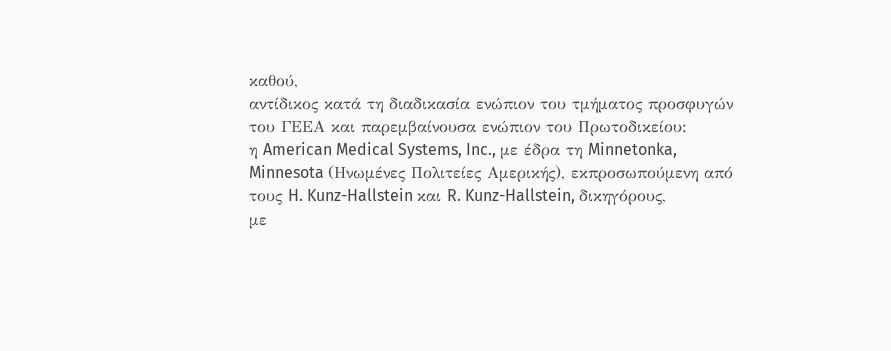καθού,
αντίδικος κατά τη διαδικασία ενώπιον του τμήματος προσφυγών του ΓΕΕΑ και παρεμβαίνουσα ενώπιον του Πρωτοδικείου:
η American Medical Systems, Inc., με έδρα τη Minnetonka, Minnesota (Ηνωμένες Πολιτείες Αμερικής), εκπροσωπούμενη από τους H. Kunz-Hallstein και R. Kunz-Hallstein, δικηγόρους,
με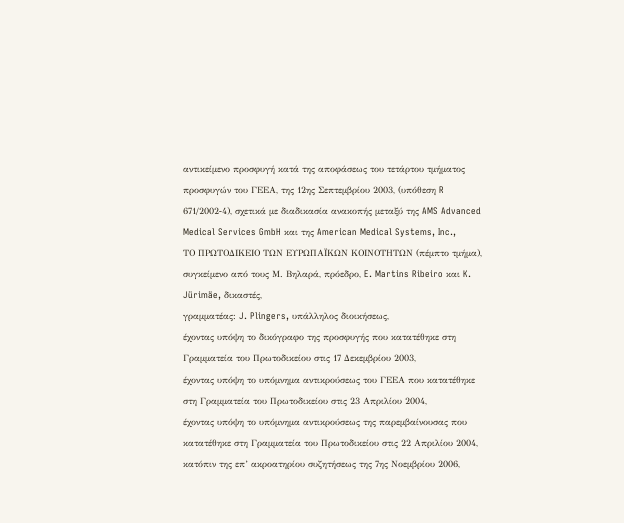αντικείμενο προσφυγή κατά της αποφάσεως του τετάρτου τμήματος προσφυγών του ΓΕΕΑ, της 12ης Σεπτεμβρίου 2003, (υπόθεση R 671/2002‑4), σχετικά με διαδικασία ανακοπής μεταξύ της AMS Advanced Medical Services GmbH και της American Medical Systems, Inc.,
ΤΟ ΠΡΩΤΟΔΙΚΕΙΟ ΤΩΝ ΕΥΡΩΠΑΪΚΩΝ ΚΟΙΝΟΤΗΤΩΝ (πέμπτο τμήμα),
συγκείμενο από τους Μ. Βηλαρά, πρόεδρο, E. Martins Ribeiro και K. Jürimäe, δικαστές,
γραμματέας: J. Plingers, υπάλληλος διοικήσεως,
έχοντας υπόψη το δικόγραφο της προσφυγής που κατατέθηκε στη Γραμματεία του Πρωτοδικείου στις 17 Δεκεμβρίου 2003,
έχοντας υπόψη το υπόμνημα αντικρούσεως του ΓΕΕΑ που κατατέθηκε στη Γραμματεία του Πρωτοδικείου στις 23 Απριλίου 2004,
έχοντας υπόψη το υπόμνημα αντικρούσεως της παρεμβαίνουσας που κατατέθηκε στη Γραμματεία του Πρωτοδικείου στις 22 Απριλίου 2004,
κατόπιν της επ’ ακροατηρίου συζητήσεως της 7ης Νοεμβρίου 2006,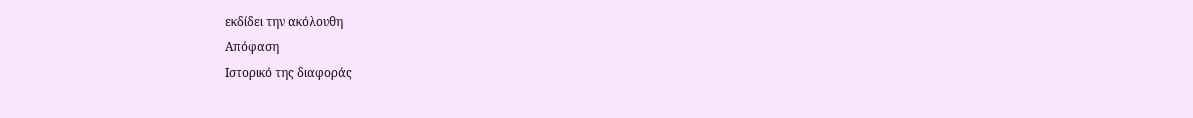εκδίδει την ακόλουθη
Απόφαση
Ιστορικό της διαφοράς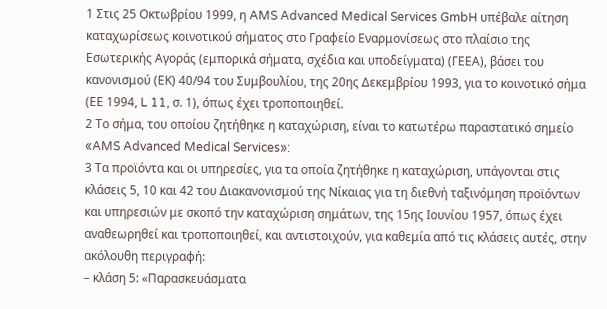1 Στις 25 Οκτωβρίου 1999, η AMS Advanced Medical Services GmbH υπέβαλε αίτηση καταχωρίσεως κοινοτικού σήματος στο Γραφείο Εναρμονίσεως στο πλαίσιο της Εσωτερικής Αγοράς (εμπορικά σήματα, σχέδια και υποδείγματα) (ΓΕΕΑ), βάσει του κανονισμού (ΕΚ) 40/94 του Συμβουλίου, της 20ης Δεκεμβρίου 1993, για το κοινοτικό σήμα (ΕΕ 1994, L 11, σ. 1), όπως έχει τροποποιηθεί.
2 Το σήμα, του οποίου ζητήθηκε η καταχώριση, είναι το κατωτέρω παραστατικό σημείο «AMS Advanced Medical Services»:
3 Τα προϊόντα και οι υπηρεσίες, για τα οποία ζητήθηκε η καταχώριση, υπάγονται στις κλάσεις 5, 10 και 42 του Διακανονισμού της Νίκαιας για τη διεθνή ταξινόμηση προϊόντων και υπηρεσιών με σκοπό την καταχώριση σημάτων, της 15ης Ιουνίου 1957, όπως έχει αναθεωρηθεί και τροποποιηθεί, και αντιστοιχούν, για καθεμία από τις κλάσεις αυτές, στην ακόλουθη περιγραφή:
– κλάση 5: «Παρασκευάσματα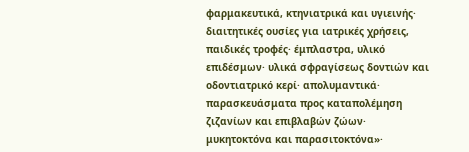φαρμακευτικά, κτηνιατρικά και υγιεινής· διαιτητικές ουσίες για ιατρικές χρήσεις, παιδικές τροφές· έμπλαστρα, υλικό επιδέσμων· υλικά σφραγίσεως δοντιών και οδοντιατρικό κερί· απολυμαντικά· παρασκευάσματα προς καταπολέμηση ζιζανίων και επιβλαβών ζώων· μυκητοκτόνα και παρασιτοκτόνα»·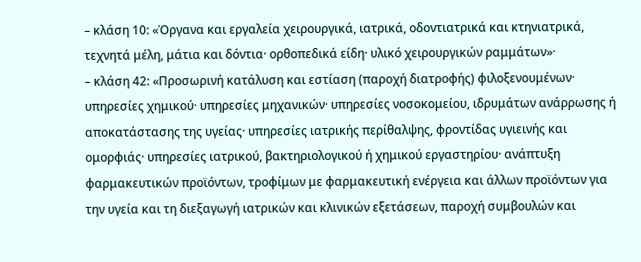– κλάση 10: «Όργανα και εργαλεία χειρουργικά, ιατρικά, οδοντιατρικά και κτηνιατρικά, τεχνητά μέλη, μάτια και δόντια· ορθοπεδικά είδη· υλικό χειρουργικών ραμμάτων»·
– κλάση 42: «Προσωρινή κατάλυση και εστίαση (παροχή διατροφής) φιλοξενουμένων· υπηρεσίες χημικού· υπηρεσίες μηχανικών· υπηρεσίες νοσοκομείου, ιδρυμάτων ανάρρωσης ή αποκατάστασης της υγείας· υπηρεσίες ιατρικής περίθαλψης, φροντίδας υγιεινής και ομορφιάς· υπηρεσίες ιατρικού, βακτηριολογικού ή χημικού εργαστηρίου· ανάπτυξη φαρμακευτικών προϊόντων, τροφίμων με φαρμακευτική ενέργεια και άλλων προϊόντων για την υγεία και τη διεξαγωγή ιατρικών και κλινικών εξετάσεων, παροχή συμβουλών και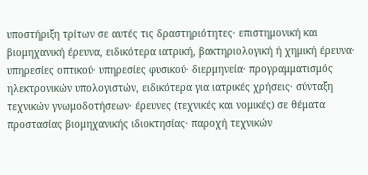υποστήριξη τρίτων σε αυτές τις δραστηριότητες· επιστημονική και βιομηχανική έρευνα, ειδικότερα ιατρική, βακτηριολογική ή χημική έρευνα· υπηρεσίες οπτικού· υπηρεσίες φυσικού· διερμηνεία· προγραμματισμός ηλεκτρονικών υπολογιστών, ειδικότερα για ιατρικές χρήσεις· σύνταξη τεχνικών γνωμοδοτήσεων· έρευνες (τεχνικές και νομικές) σε θέματα προστασίας βιομηχανικής ιδιοκτησίας· παροχή τεχνικών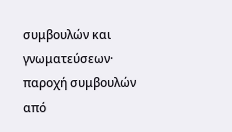συμβουλών και γνωματεύσεων· παροχή συμβουλών από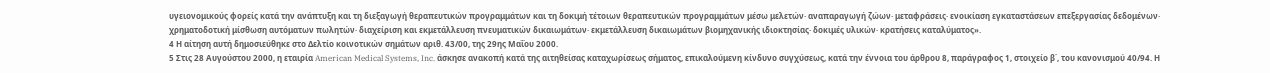υγειονομικούς φορείς κατά την ανάπτυξη και τη διεξαγωγή θεραπευτικών προγραμμάτων και τη δοκιμή τέτοιων θεραπευτικών προγραμμάτων μέσω μελετών· αναπαραγωγή ζώων· μεταφράσεις· ενοικίαση εγκαταστάσεων επεξεργασίας δεδομένων· χρηματοδοτική μίσθωση αυτόματων πωλητών· διαχείριση και εκμετάλλευση πνευματικών δικαιωμάτων· εκμετάλλευση δικαιωμάτων βιομηχανικής ιδιοκτησίας· δοκιμές υλικών· κρατήσεις καταλύματος».
4 Η αίτηση αυτή δημοσιεύθηκε στο Δελτίο κοινοτικών σημάτων αριθ. 43/00, της 29ης Μαΐου 2000.
5 Στις 28 Αυγούστου 2000, η εταιρία American Medical Systems, Inc. άσκησε ανακοπή κατά της αιτηθείσας καταχωρίσεως σήματος, επικαλούμενη κίνδυνο συγχύσεως, κατά την έννοια του άρθρου 8, παράγραφος 1, στοιχείο β΄, του κανονισμού 40/94. Η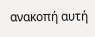ανακοπή αυτή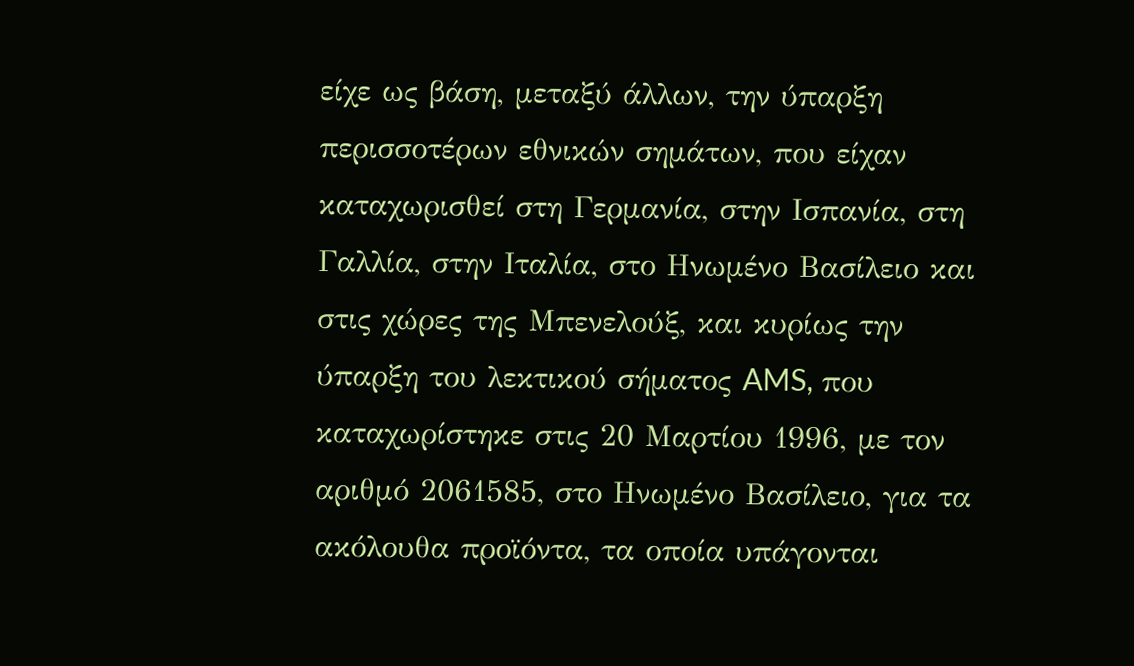είχε ως βάση, μεταξύ άλλων, την ύπαρξη περισσοτέρων εθνικών σημάτων, που είχαν καταχωρισθεί στη Γερμανία, στην Ισπανία, στη Γαλλία, στην Ιταλία, στο Ηνωμένο Βασίλειο και στις χώρες της Μπενελούξ, και κυρίως την ύπαρξη του λεκτικού σήματος AMS, που καταχωρίστηκε στις 20 Μαρτίου 1996, με τον αριθμό 2061585, στο Ηνωμένο Βασίλειο, για τα ακόλουθα προϊόντα, τα οποία υπάγονται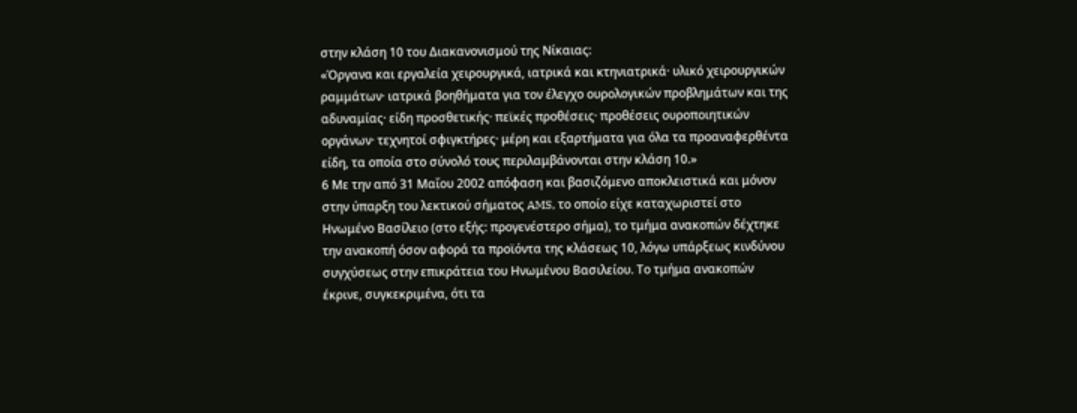στην κλάση 10 του Διακανονισμού της Νίκαιας:
«Όργανα και εργαλεία χειρουργικά, ιατρικά και κτηνιατρικά· υλικό χειρουργικών ραμμάτων· ιατρικά βοηθήματα για τον έλεγχο ουρολογικών προβλημάτων και της αδυναμίας· είδη προσθετικής· πεϊκές προθέσεις· προθέσεις ουροποιητικών οργάνων· τεχνητοί σφιγκτήρες· μέρη και εξαρτήματα για όλα τα προαναφερθέντα είδη, τα οποία στο σύνολό τους περιλαμβάνονται στην κλάση 10.»
6 Με την από 31 Μαΐου 2002 απόφαση και βασιζόμενο αποκλειστικά και μόνον στην ύπαρξη του λεκτικού σήματος AMS, το οποίο είχε καταχωριστεί στο Ηνωμένο Βασίλειο (στο εξής: προγενέστερο σήμα), το τμήμα ανακοπών δέχτηκε την ανακοπή όσον αφορά τα προϊόντα της κλάσεως 10, λόγω υπάρξεως κινδύνου συγχύσεως στην επικράτεια του Ηνωμένου Βασιλείου. Το τμήμα ανακοπών έκρινε, συγκεκριμένα, ότι τα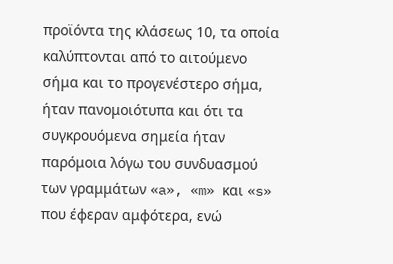προϊόντα της κλάσεως 10, τα οποία καλύπτονται από το αιτούμενο σήμα και το προγενέστερο σήμα, ήταν πανομοιότυπα και ότι τα συγκρουόμενα σημεία ήταν παρόμοια λόγω του συνδυασμού των γραμμάτων «a», «m» και «s» που έφεραν αμφότερα, ενώ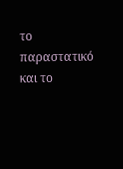το παραστατικό και το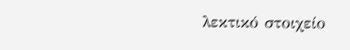λεκτικό στοιχείο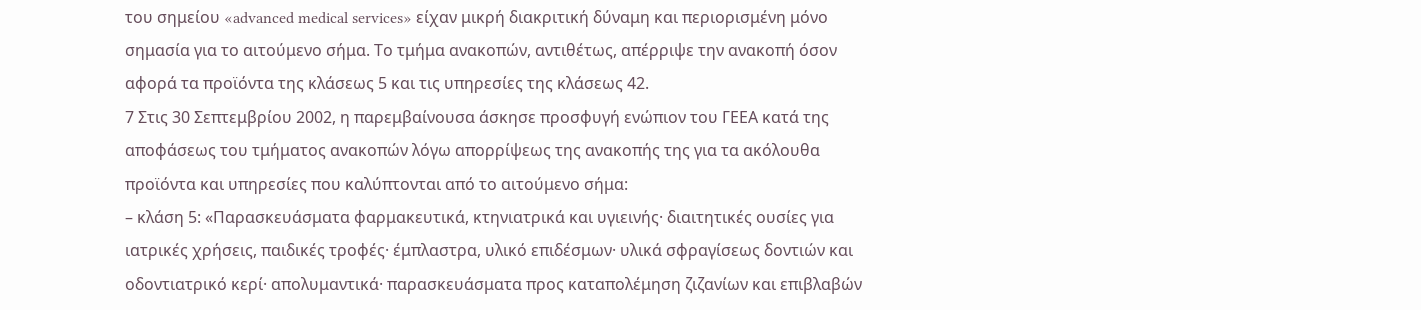του σημείου «advanced medical services» είχαν μικρή διακριτική δύναμη και περιορισμένη μόνο σημασία για το αιτούμενο σήμα. Το τμήμα ανακοπών, αντιθέτως, απέρριψε την ανακοπή όσον αφορά τα προϊόντα της κλάσεως 5 και τις υπηρεσίες της κλάσεως 42.
7 Στις 30 Σεπτεμβρίου 2002, η παρεμβαίνουσα άσκησε προσφυγή ενώπιον του ΓΕΕΑ κατά της αποφάσεως του τμήματος ανακοπών λόγω απορρίψεως της ανακοπής της για τα ακόλουθα προϊόντα και υπηρεσίες που καλύπτονται από το αιτούμενο σήμα:
– κλάση 5: «Παρασκευάσματα φαρμακευτικά, κτηνιατρικά και υγιεινής· διαιτητικές ουσίες για ιατρικές χρήσεις, παιδικές τροφές· έμπλαστρα, υλικό επιδέσμων· υλικά σφραγίσεως δοντιών και οδοντιατρικό κερί· απολυμαντικά· παρασκευάσματα προς καταπολέμηση ζιζανίων και επιβλαβών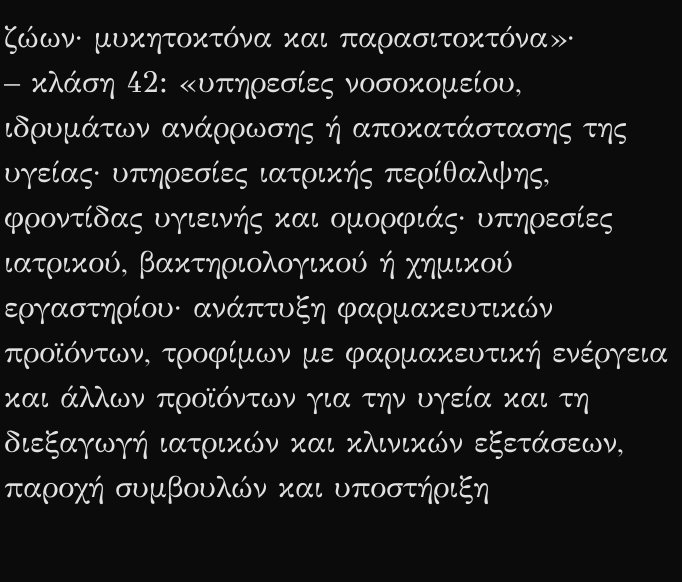ζώων· μυκητοκτόνα και παρασιτοκτόνα»·
– κλάση 42: «υπηρεσίες νοσοκομείου, ιδρυμάτων ανάρρωσης ή αποκατάστασης της υγείας· υπηρεσίες ιατρικής περίθαλψης, φροντίδας υγιεινής και ομορφιάς· υπηρεσίες ιατρικού, βακτηριολογικού ή χημικού εργαστηρίου· ανάπτυξη φαρμακευτικών προϊόντων, τροφίμων με φαρμακευτική ενέργεια και άλλων προϊόντων για την υγεία και τη διεξαγωγή ιατρικών και κλινικών εξετάσεων, παροχή συμβουλών και υποστήριξη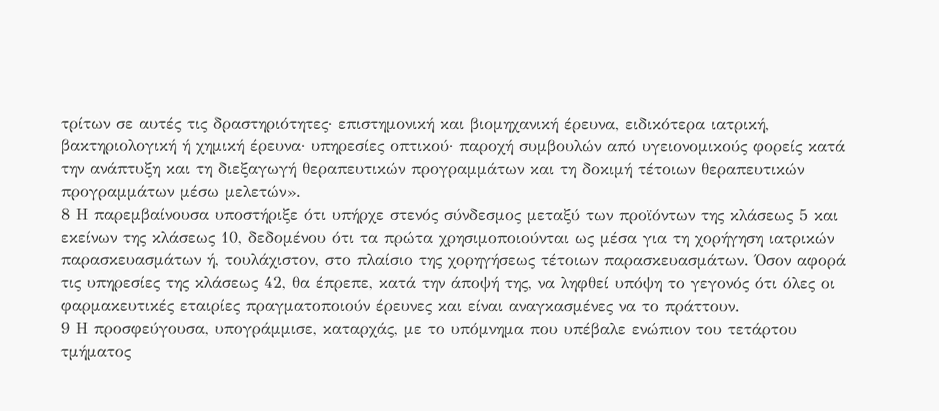τρίτων σε αυτές τις δραστηριότητες· επιστημονική και βιομηχανική έρευνα, ειδικότερα ιατρική, βακτηριολογική ή χημική έρευνα· υπηρεσίες οπτικού· παροχή συμβουλών από υγειονομικούς φορείς κατά την ανάπτυξη και τη διεξαγωγή θεραπευτικών προγραμμάτων και τη δοκιμή τέτοιων θεραπευτικών προγραμμάτων μέσω μελετών».
8 Η παρεμβαίνουσα υποστήριξε ότι υπήρχε στενός σύνδεσμος μεταξύ των προϊόντων της κλάσεως 5 και εκείνων της κλάσεως 10, δεδομένου ότι τα πρώτα χρησιμοποιούνται ως μέσα για τη χορήγηση ιατρικών παρασκευασμάτων ή, τουλάχιστον, στο πλαίσιο της χορηγήσεως τέτοιων παρασκευασμάτων. Όσον αφορά τις υπηρεσίες της κλάσεως 42, θα έπρεπε, κατά την άποψή της, να ληφθεί υπόψη το γεγονός ότι όλες οι φαρμακευτικές εταιρίες πραγματοποιούν έρευνες και είναι αναγκασμένες να το πράττουν.
9 Η προσφεύγουσα, υπογράμμισε, καταρχάς, με το υπόμνημα που υπέβαλε ενώπιον του τετάρτου τμήματος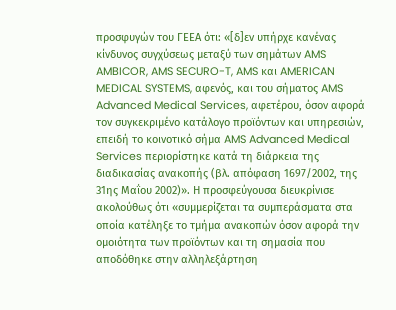προσφυγών του ΓΕΕΑ ότι: «[δ]εν υπήρχε κανένας κίνδυνος συγχύσεως μεταξύ των σημάτων AMS AMBICOR, AMS SECURO-T, AMS και AMERICAN MEDICAL SYSTEMS, αφενός, και του σήματος AMS Advanced Medical Services, αφετέρου, όσον αφορά τον συγκεκριμένο κατάλογο προϊόντων και υπηρεσιών, επειδή το κοινοτικό σήμα AMS Advanced Medical Services περιορίστηκε κατά τη διάρκεια της διαδικασίας ανακοπής (βλ. απόφαση 1697/2002, της 31ης Μαΐου 2002)». Η προσφεύγουσα διευκρίνισε ακολούθως ότι «συμμερίζεται τα συμπεράσματα στα οποία κατέληξε το τμήμα ανακοπών όσον αφορά την ομοιότητα των προϊόντων και τη σημασία που αποδόθηκε στην αλληλεξάρτηση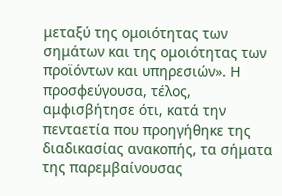μεταξύ της ομοιότητας των σημάτων και της ομοιότητας των προϊόντων και υπηρεσιών». Η προσφεύγουσα, τέλος, αμφισβήτησε ότι, κατά την πενταετία που προηγήθηκε της διαδικασίας ανακοπής, τα σήματα της παρεμβαίνουσας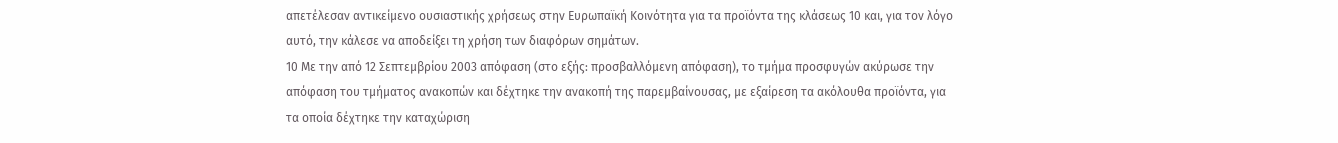απετέλεσαν αντικείμενο ουσιαστικής χρήσεως στην Ευρωπαϊκή Κοινότητα για τα προϊόντα της κλάσεως 10 και, για τον λόγο αυτό, την κάλεσε να αποδείξει τη χρήση των διαφόρων σημάτων.
10 Με την από 12 Σεπτεμβρίου 2003 απόφαση (στο εξής: προσβαλλόμενη απόφαση), το τμήμα προσφυγών ακύρωσε την απόφαση του τμήματος ανακοπών και δέχτηκε την ανακοπή της παρεμβαίνουσας, με εξαίρεση τα ακόλουθα προϊόντα, για τα οποία δέχτηκε την καταχώριση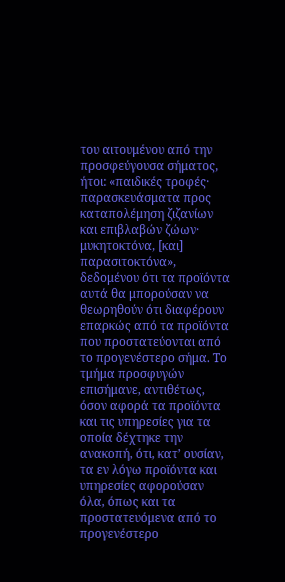του αιτουμένου από την προσφεύγουσα σήματος, ήτοι: «παιδικές τροφές· παρασκευάσματα προς καταπολέμηση ζιζανίων και επιβλαβών ζώων· μυκητοκτόνα, [και] παρασιτοκτόνα», δεδομένου ότι τα προϊόντα αυτά θα μπορούσαν να θεωρηθούν ότι διαφέρουν επαρκώς από τα προϊόντα που προστατεύονται από το προγενέστερο σήμα. Το τμήμα προσφυγών επισήμανε, αντιθέτως, όσον αφορά τα προϊόντα και τις υπηρεσίες για τα οποία δέχτηκε την ανακοπή, ότι, κατ’ ουσίαν, τα εν λόγω προϊόντα και υπηρεσίες αφορούσαν όλα, όπως και τα προστατευόμενα από το προγενέστερο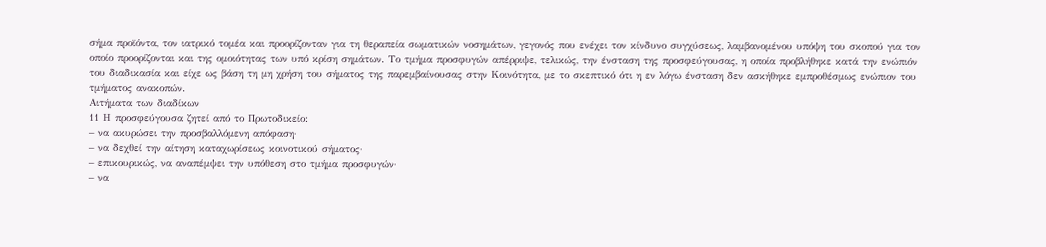σήμα προϊόντα, τον ιατρικό τομέα και προορίζονταν για τη θεραπεία σωματικών νοσημάτων, γεγονός που ενέχει τον κίνδυνο συγχύσεως, λαμβανομένου υπόψη του σκοπού για τον οποίο προορίζονται και της ομοιότητας των υπό κρίση σημάτων. Το τμήμα προσφυγών απέρριψε, τελικώς, την ένσταση της προσφεύγουσας, η οποία προβλήθηκε κατά την ενώπιόν του διαδικασία και είχε ως βάση τη μη χρήση του σήματος της παρεμβαίνουσας στην Κοινότητα, με το σκεπτικό ότι η εν λόγω ένσταση δεν ασκήθηκε εμπροθέσμως ενώπιον του τμήματος ανακοπών.
Αιτήματα των διαδίκων
11 Η προσφεύγουσα ζητεί από το Πρωτοδικείο:
– να ακυρώσει την προσβαλλόμενη απόφαση·
– να δεχθεί την αίτηση καταχωρίσεως κοινοτικού σήματος·
– επικουρικώς, να αναπέμψει την υπόθεση στο τμήμα προσφυγών·
– να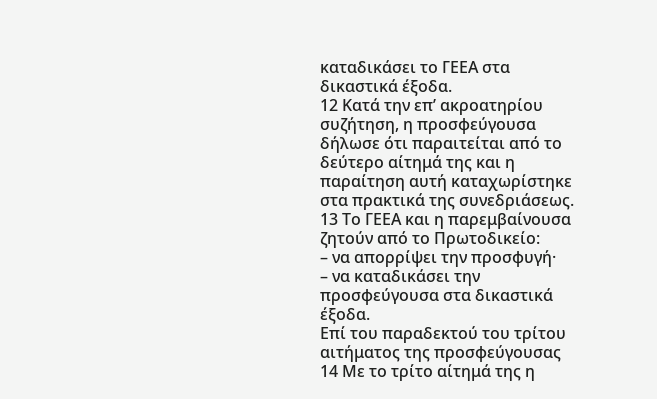καταδικάσει το ΓΕΕΑ στα δικαστικά έξοδα.
12 Κατά την επ’ ακροατηρίου συζήτηση, η προσφεύγουσα δήλωσε ότι παραιτείται από το δεύτερο αίτημά της και η παραίτηση αυτή καταχωρίστηκε στα πρακτικά της συνεδριάσεως.
13 Το ΓΕΕΑ και η παρεμβαίνουσα ζητούν από το Πρωτοδικείο:
– να απορρίψει την προσφυγή·
– να καταδικάσει την προσφεύγουσα στα δικαστικά έξοδα.
Επί του παραδεκτού του τρίτου αιτήματος της προσφεύγουσας
14 Με το τρίτο αίτημά της η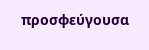προσφεύγουσα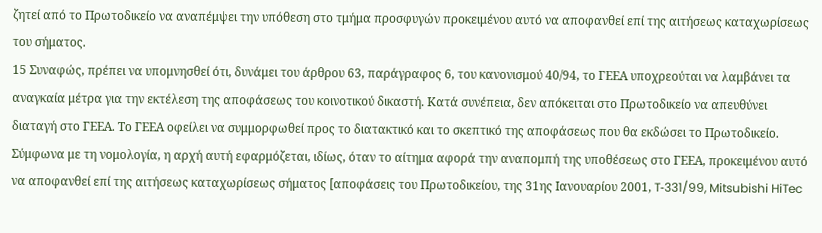ζητεί από το Πρωτοδικείο να αναπέμψει την υπόθεση στο τμήμα προσφυγών προκειμένου αυτό να αποφανθεί επί της αιτήσεως καταχωρίσεως του σήματος.
15 Συναφώς, πρέπει να υπομνησθεί ότι, δυνάμει του άρθρου 63, παράγραφος 6, του κανονισμού 40/94, το ΓΕΕΑ υποχρεούται να λαμβάνει τα αναγκαία μέτρα για την εκτέλεση της αποφάσεως του κοινοτικού δικαστή. Κατά συνέπεια, δεν απόκειται στο Πρωτοδικείο να απευθύνει διαταγή στο ΓΕΕΑ. Το ΓΕΕΑ οφείλει να συμμορφωθεί προς το διατακτικό και το σκεπτικό της αποφάσεως που θα εκδώσει το Πρωτοδικείο. Σύμφωνα με τη νομολογία, η αρχή αυτή εφαρμόζεται, ιδίως, όταν το αίτημα αφορά την αναπομπή της υποθέσεως στο ΓΕΕΑ, προκειμένου αυτό να αποφανθεί επί της αιτήσεως καταχωρίσεως σήματος [αποφάσεις του Πρωτοδικείου, της 31ης Ιανουαρίου 2001, T‑331/99, Mitsubishi HiTec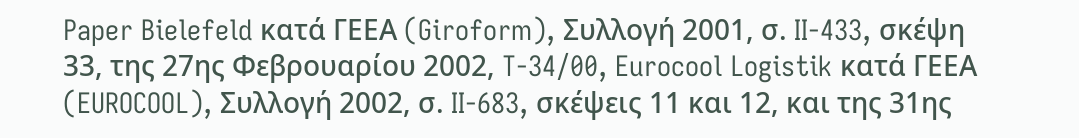Paper Bielefeld κατά ΓΕΕΑ (Giroform), Συλλογή 2001, σ. II‑433, σκέψη 33, της 27ης Φεβρουαρίου 2002, T‑34/00, Eurocool Logistik κατά ΓΕΕΑ (EUROCOOL), Συλλογή 2002, σ. II‑683, σκέψεις 11 και 12, και της 31ης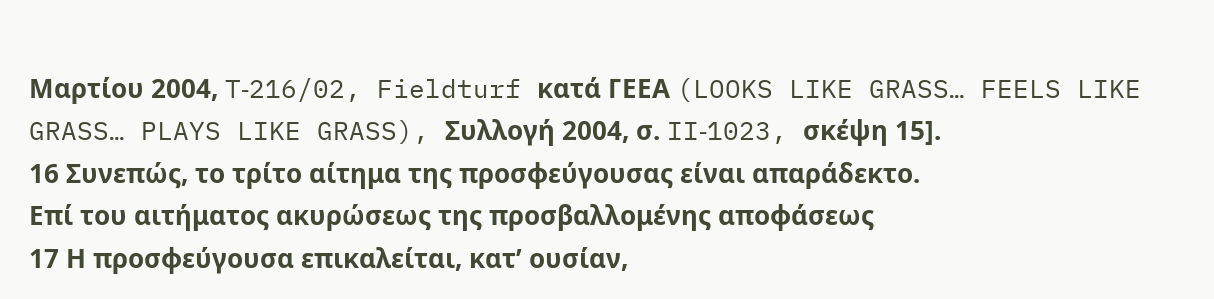Μαρτίου 2004, T‑216/02, Fieldturf κατά ΓΕΕΑ (LOOKS LIKE GRASS… FEELS LIKE GRASS… PLAYS LIKE GRASS), Συλλογή 2004, σ. II‑1023, σκέψη 15].
16 Συνεπώς, το τρίτο αίτημα της προσφεύγουσας είναι απαράδεκτο.
Επί του αιτήματος ακυρώσεως της προσβαλλομένης αποφάσεως
17 Η προσφεύγουσα επικαλείται, κατ’ ουσίαν,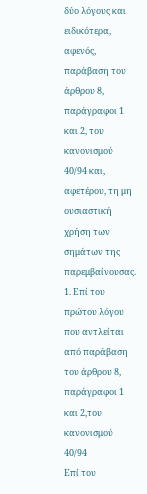δύο λόγους και ειδικότερα, αφενός, παράβαση του άρθρου 8, παράγραφοι 1 και 2, του κανονισμού 40/94 και, αφετέρου, τη μη ουσιαστική χρήση των σημάτων της παρεμβαίνουσας.
1. Επί του πρώτου λόγου που αντλείται από παράβαση του άρθρου 8, παράγραφοι 1 και 2,του κανονισμού 40/94
Επί του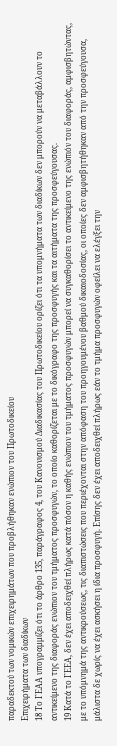παραδεκτού των νομικών επιχειρημάτων που προβλήθηκαν ενώπιον του Πρωτοδικείου
Επιχειρήματα των διαδίκων
18 Το ΓΕΑΑ υπογραμμίζει ότι το άρθρο 135, παράγραφος 4, του Κανονισμού Διαδικασίας του Πρωτοδικείου ορίζει ότι τα υπομνήματα των διαδίκων δεν μπορούν να μεταβάλλουν το αντικείμενο της διαφοράς ενώπιον του τμήματος προσφυγών, το οποίο καθορίζεται με το δικόγραφο της προσφυγής και τα αιτήματα της προσφεύγουσας.
19 Κατά το ΓΕΕΑ, δεν έχει αποδειχθεί πλήρως κατά πόσον η καθής ενώπιον του τμήματος προσφυγών μπορεί να συγκαθορίσει το αντικείμενο της ενώπιόν του διαφοράς, αμφισβητώντας, με το υπόμνημά της αντικρούσεως, τις διαπιστώσεις που περιέχονται στην απόφαση του προηγουμένου βαθμού δικαιοδοσίας, οι οποίες δεν αμφισβητήθηκαν από την προσφεύγουσα, μάλιστα δε χωρίς να έχει ασκήσει η ίδια προσφυγή. Επίσης δεν έχει αποδειχθεί πλήρως εάν το τμήμα προσφυγών οφείλει να ελέγξει την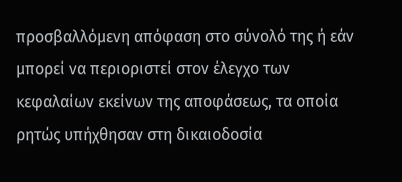προσβαλλόμενη απόφαση στο σύνολό της ή εάν μπορεί να περιοριστεί στον έλεγχο των κεφαλαίων εκείνων της αποφάσεως, τα οποία ρητώς υπήχθησαν στη δικαιοδοσία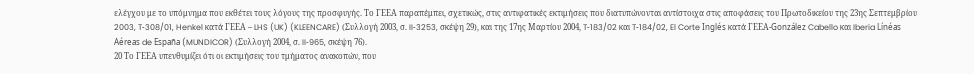ελέγχου με το υπόμνημα που εκθέτει τους λόγους της προσφυγής. Το ΓΕΕΑ παραπέμπει, σχετικώς, στις αντιφατικές εκτιμήσεις που διατυπώνονται αντίστοιχα στις αποφάσεις του Πρωτοδικείου της 23ης Σεπτεμβρίου 2003, T‑308/01, Henkel κατά ΓΕΕΑ – LHS (UK) (KLEENCARE) (Συλλογή 2003, σ. II‑3253, σκέψη 29), και της 17ης Μαρτίου 2004, T‑183/02 και T‑184/02, El Corte Inglés κατά ΓΕΕΑ-González Cabello και Iberia Línéas Aéreas de España (MUNDICOR) (Συλλογή 2004, σ. II‑965, σκέψη 76).
20 Το ΓΕΕΑ υπενθυμίζει ότι οι εκτιμήσεις του τμήματος ανακοπών, που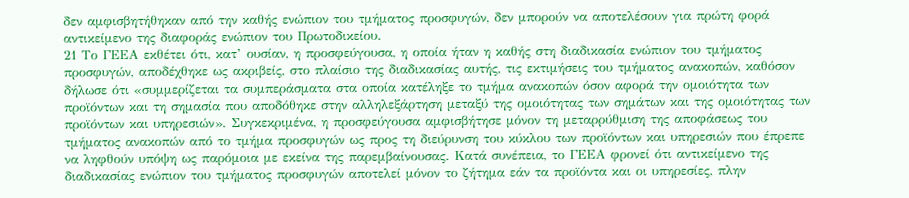δεν αμφισβητήθηκαν από την καθής ενώπιον του τμήματος προσφυγών, δεν μπορούν να αποτελέσουν για πρώτη φορά αντικείμενο της διαφοράς ενώπιον του Πρωτοδικείου.
21 Το ΓΕΕΑ εκθέτει ότι, κατ’ ουσίαν, η προσφεύγουσα, η οποία ήταν η καθής στη διαδικασία ενώπιον του τμήματος προσφυγών, αποδέχθηκε ως ακριβείς, στο πλαίσιο της διαδικασίας αυτής, τις εκτιμήσεις του τμήματος ανακοπών, καθόσον δήλωσε ότι «συμμερίζεται τα συμπεράσματα στα οποία κατέληξε το τμήμα ανακοπών όσον αφορά την ομοιότητα των προϊόντων και τη σημασία που αποδόθηκε στην αλληλεξάρτηση μεταξύ της ομοιότητας των σημάτων και της ομοιότητας των προϊόντων και υπηρεσιών». Συγκεκριμένα, η προσφεύγουσα αμφισβήτησε μόνον τη μεταρρύθμιση της αποφάσεως του τμήματος ανακοπών από το τμήμα προσφυγών ως προς τη διεύρυνση του κύκλου των προϊόντων και υπηρεσιών που έπρεπε να ληφθούν υπόψη ως παρόμοια με εκείνα της παρεμβαίνουσας. Κατά συνέπεια, το ΓΕΕΑ φρονεί ότι αντικείμενο της διαδικασίας ενώπιον του τμήματος προσφυγών αποτελεί μόνον το ζήτημα εάν τα προϊόντα και οι υπηρεσίες, πλην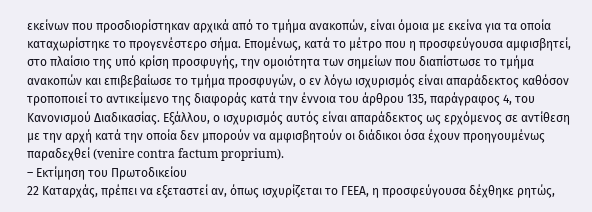εκείνων που προσδιορίστηκαν αρχικά από το τμήμα ανακοπών, είναι όμοια με εκείνα για τα οποία καταχωρίστηκε το προγενέστερο σήμα. Επομένως, κατά το μέτρο που η προσφεύγουσα αμφισβητεί, στο πλαίσιο της υπό κρίση προσφυγής, την ομοιότητα των σημείων που διαπίστωσε το τμήμα ανακοπών και επιβεβαίωσε το τμήμα προσφυγών, ο εν λόγω ισχυρισμός είναι απαράδεκτος καθόσον τροποποιεί το αντικείμενο της διαφοράς κατά την έννοια του άρθρου 135, παράγραφος 4, του Κανονισμού Διαδικασίας. Εξάλλου, ο ισχυρισμός αυτός είναι απαράδεκτος ως ερχόμενος σε αντίθεση με την αρχή κατά την οποία δεν μπορούν να αμφισβητούν οι διάδικοι όσα έχουν προηγουμένως παραδεχθεί (venire contra factum proprium).
– Εκτίμηση του Πρωτοδικείου
22 Καταρχάς, πρέπει να εξεταστεί αν, όπως ισχυρίζεται το ΓΕΕΑ, η προσφεύγουσα δέχθηκε ρητώς,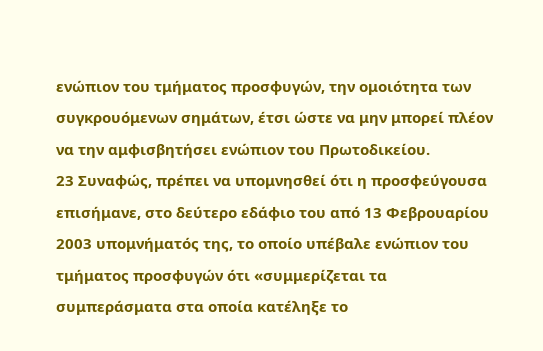ενώπιον του τμήματος προσφυγών, την ομοιότητα των συγκρουόμενων σημάτων, έτσι ώστε να μην μπορεί πλέον να την αμφισβητήσει ενώπιον του Πρωτοδικείου.
23 Συναφώς, πρέπει να υπομνησθεί ότι η προσφεύγουσα επισήμανε, στο δεύτερο εδάφιο του από 13 Φεβρουαρίου 2003 υπομνήματός της, το οποίο υπέβαλε ενώπιον του τμήματος προσφυγών ότι «συμμερίζεται τα συμπεράσματα στα οποία κατέληξε το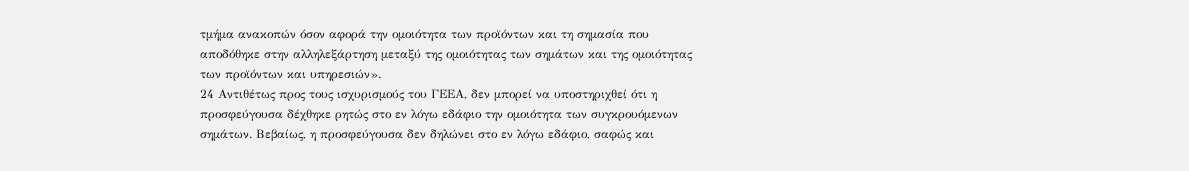τμήμα ανακοπών όσον αφορά την ομοιότητα των προϊόντων και τη σημασία που αποδόθηκε στην αλληλεξάρτηση μεταξύ της ομοιότητας των σημάτων και της ομοιότητας των προϊόντων και υπηρεσιών».
24 Αντιθέτως προς τους ισχυρισμούς του ΓΕΕΑ, δεν μπορεί να υποστηριχθεί ότι η προσφεύγουσα δέχθηκε ρητώς στο εν λόγω εδάφιο την ομοιότητα των συγκρουόμενων σημάτων. Βεβαίως, η προσφεύγουσα δεν δηλώνει στο εν λόγω εδάφιο, σαφώς και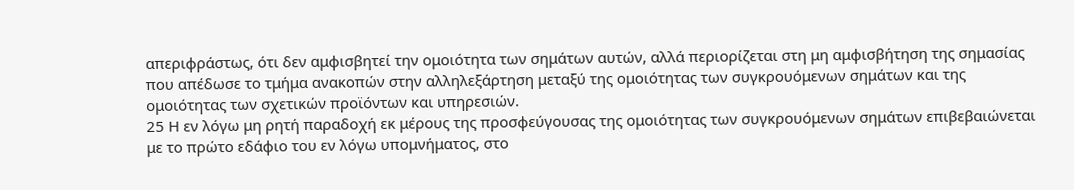απεριφράστως, ότι δεν αμφισβητεί την ομοιότητα των σημάτων αυτών, αλλά περιορίζεται στη μη αμφισβήτηση της σημασίας που απέδωσε το τμήμα ανακοπών στην αλληλεξάρτηση μεταξύ της ομοιότητας των συγκρουόμενων σημάτων και της ομοιότητας των σχετικών προϊόντων και υπηρεσιών.
25 Η εν λόγω μη ρητή παραδοχή εκ μέρους της προσφεύγουσας της ομοιότητας των συγκρουόμενων σημάτων επιβεβαιώνεται με το πρώτο εδάφιο του εν λόγω υπομνήματος, στο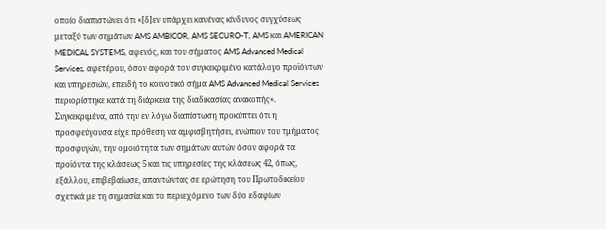οποίο διαπιστώνει ότι «[δ]εν υπάρχει κανένας κίνδυνος συγχύσεως μεταξύ των σημάτων AMS AMBICOR, AMS SECURO-T, AMS και AMERICAN MEDICAL SYSTEMS, αφενός, και του σήματος AMS Advanced Medical Services, αφετέρου, όσον αφορά τον συγκεκριμένο κατάλογο προϊόντων και υπηρεσιών, επειδή το κοινοτικό σήμα AMS Advanced Medical Services περιορίστηκε κατά τη διάρκεια της διαδικασίας ανακοπής». Συγκεκριμένα, από την εν λόγω διαπίστωση προκύπτει ότι η προσφεύγουσα είχε πρόθεση να αμφισβητήσει, ενώπιον του τμήματος προσφυγών, την ομοιότητα των σημάτων αυτών όσον αφορά τα προϊόντα της κλάσεως 5 και τις υπηρεσίες της κλάσεως 42, όπως, εξάλλου, επιβεβαίωσε, απαντώντας σε ερώτηση του Πρωτοδικείου σχετικά με τη σημασία και το περιεχόμενο των δύο εδαφίων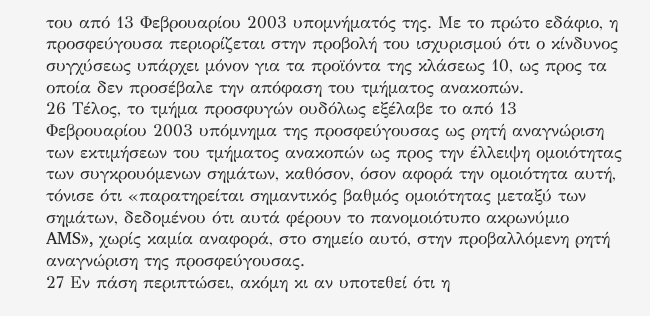του από 13 Φεβρουαρίου 2003 υπομνήματός της. Με το πρώτο εδάφιο, η προσφεύγουσα περιορίζεται στην προβολή του ισχυρισμού ότι ο κίνδυνος συγχύσεως υπάρχει μόνον για τα προϊόντα της κλάσεως 10, ως προς τα οποία δεν προσέβαλε την απόφαση του τμήματος ανακοπών.
26 Τέλος, το τμήμα προσφυγών ουδόλως εξέλαβε το από 13 Φεβρουαρίου 2003 υπόμνημα της προσφεύγουσας ως ρητή αναγνώριση των εκτιμήσεων του τμήματος ανακοπών ως προς την έλλειψη ομοιότητας των συγκρουόμενων σημάτων, καθόσον, όσον αφορά την ομοιότητα αυτή, τόνισε ότι «παρατηρείται σημαντικός βαθμός ομοιότητας μεταξύ των σημάτων, δεδομένου ότι αυτά φέρουν το πανομοιότυπο ακρωνύμιο AMS», χωρίς καμία αναφορά, στο σημείο αυτό, στην προβαλλόμενη ρητή αναγνώριση της προσφεύγουσας.
27 Εν πάση περιπτώσει, ακόμη κι αν υποτεθεί ότι η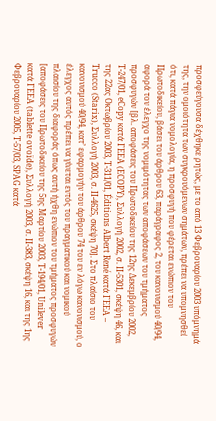προσφεύγουσα δέχθηκε ρητώς, με το από 13 Φεβρουαρίου 2003 υπόμνημά της, την ομοιότητα των συγκρουόμενων σημάτων, πρέπει να υπομνησθεί ότι, κατά πάγια νομολογία, η προσφυγή που φέρεται ενώπιον του Πρωτοδικείου, βάσει του άρθρου 63, παράγραφος 2, του κανονισμού 40/94, αφορά τον έλεγχο της νομιμότητας των αποφάσεων του τμήματος προσφυγών [βλ. αποφάσεις του Πρωτοδικείου της 12ης Δεκεμβρίου 2002, T‑247/01, eCopy κατά ΓΕΕΑ (ECOPY), Συλλογή 2002, σ. II‑5301, σκέψη 46, και της 22ας Οκτωβρίου 2003, T‑311/01, Éditions Albert René κατά ΓΕΕΑ – Trucco (Starix), Συλλογή 2003, σ. II‑4625, σκέψη 70]. Στο πλαίσιο του κανονισμού 40/94, κατ’ εφαρμογήν του άρθρου 74 του εν λόγω κανονισμού, ο έλεγχος αυτός πρέπει να γίνεται εντός του πραγματικού και νομικού πλαισίου της διαφοράς όπως αυτή ήχθη ενώπιον του τμήματος προσφυγών [αποφάσεις του Πρωτοδικείου της 5ης Μαρτίου 2003, T‑194/01, Unilever κατά ΓΕΕΑ (tablette ovoïde), Συλλογή 2003, σ. II‑383, σκέψη 16, και της 1ης Φεβρουαρίου 2005, T‑57/03, SPAG κατά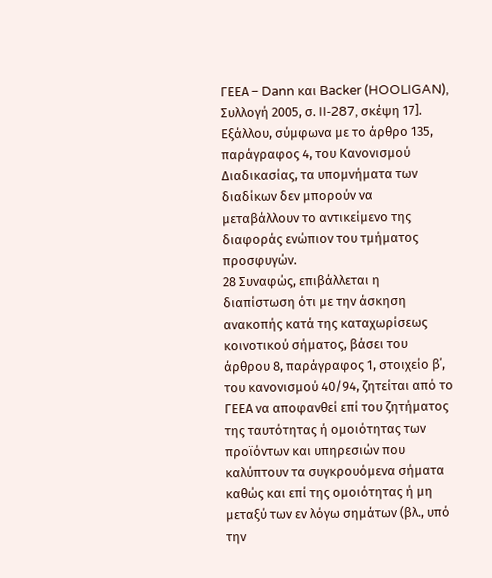ΓΕΕΑ – Dann και Backer (HOOLIGAN), Συλλογή 2005, σ. II‑287, σκέψη 17]. Εξάλλου, σύμφωνα με το άρθρο 135, παράγραφος 4, του Κανονισμού Διαδικασίας, τα υπομνήματα των διαδίκων δεν μπορούν να μεταβάλλουν το αντικείμενο της διαφοράς ενώπιον του τμήματος προσφυγών.
28 Συναφώς, επιβάλλεται η διαπίστωση ότι με την άσκηση ανακοπής κατά της καταχωρίσεως κοινοτικού σήματος, βάσει του άρθρου 8, παράγραφος 1, στοιχείο β΄, του κανονισμού 40/94, ζητείται από το ΓΕΕΑ να αποφανθεί επί του ζητήματος της ταυτότητας ή ομοιότητας των προϊόντων και υπηρεσιών που καλύπτουν τα συγκρουόμενα σήματα καθώς και επί της ομοιότητας ή μη μεταξύ των εν λόγω σημάτων (βλ., υπό την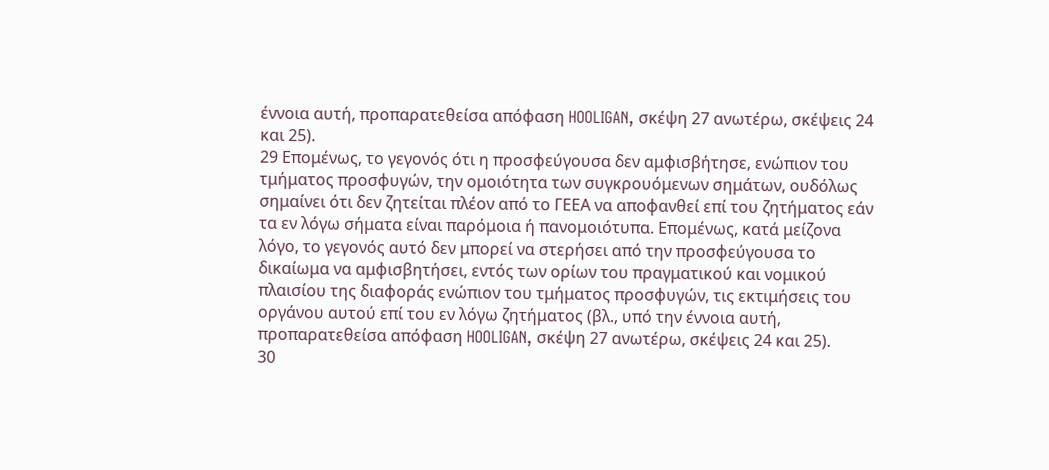έννοια αυτή, προπαρατεθείσα απόφαση HOOLIGAN, σκέψη 27 ανωτέρω, σκέψεις 24 και 25).
29 Επομένως, το γεγονός ότι η προσφεύγουσα δεν αμφισβήτησε, ενώπιον του τμήματος προσφυγών, την ομοιότητα των συγκρουόμενων σημάτων, ουδόλως σημαίνει ότι δεν ζητείται πλέον από το ΓΕΕΑ να αποφανθεί επί του ζητήματος εάν τα εν λόγω σήματα είναι παρόμοια ή πανομοιότυπα. Επομένως, κατά μείζονα λόγο, το γεγονός αυτό δεν μπορεί να στερήσει από την προσφεύγουσα το δικαίωμα να αμφισβητήσει, εντός των ορίων του πραγματικού και νομικού πλαισίου της διαφοράς ενώπιον του τμήματος προσφυγών, τις εκτιμήσεις του οργάνου αυτού επί του εν λόγω ζητήματος (βλ., υπό την έννοια αυτή, προπαρατεθείσα απόφαση HOOLIGAN, σκέψη 27 ανωτέρω, σκέψεις 24 και 25).
30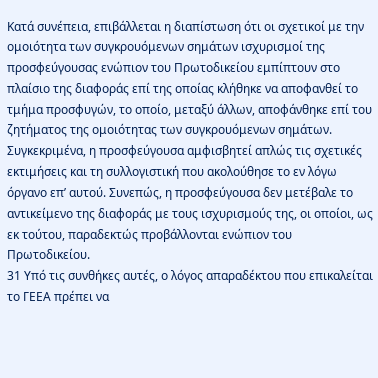Κατά συνέπεια, επιβάλλεται η διαπίστωση ότι οι σχετικοί με την ομοιότητα των συγκρουόμενων σημάτων ισχυρισμοί της προσφεύγουσας ενώπιον του Πρωτοδικείου εμπίπτουν στο πλαίσιο της διαφοράς επί της οποίας κλήθηκε να αποφανθεί το τμήμα προσφυγών, το οποίο, μεταξύ άλλων, αποφάνθηκε επί του ζητήματος της ομοιότητας των συγκρουόμενων σημάτων. Συγκεκριμένα, η προσφεύγουσα αμφισβητεί απλώς τις σχετικές εκτιμήσεις και τη συλλογιστική που ακολούθησε το εν λόγω όργανο επ’ αυτού. Συνεπώς, η προσφεύγουσα δεν μετέβαλε το αντικείμενο της διαφοράς με τους ισχυρισμούς της, οι οποίοι, ως εκ τούτου, παραδεκτώς προβάλλονται ενώπιον του Πρωτοδικείου.
31 Υπό τις συνθήκες αυτές, ο λόγος απαραδέκτου που επικαλείται το ΓΕΕΑ πρέπει να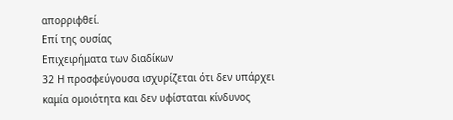απορριφθεί.
Επί της ουσίας
Επιχειρήματα των διαδίκων
32 Η προσφεύγουσα ισχυρίζεται ότι δεν υπάρχει καμία ομοιότητα και δεν υφίσταται κίνδυνος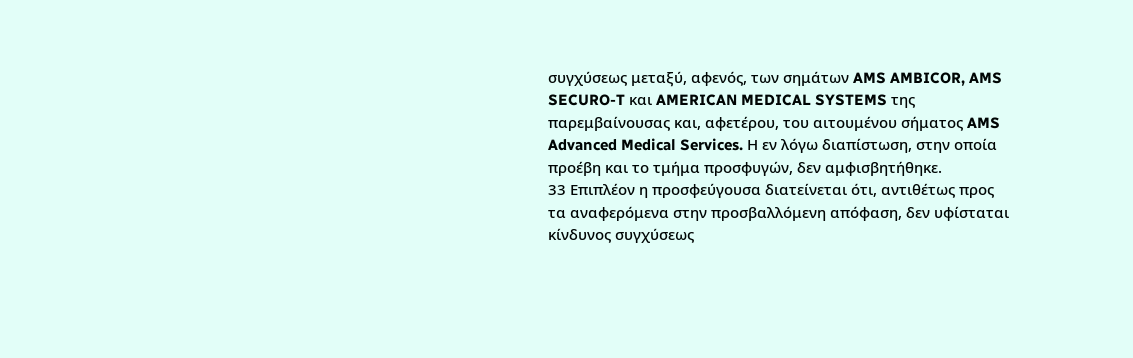συγχύσεως μεταξύ, αφενός, των σημάτων AMS AMBICOR, AMS SECURO-T και AMERICAN MEDICAL SYSTEMS της παρεμβαίνουσας και, αφετέρου, του αιτουμένου σήματος AMS Advanced Medical Services. Η εν λόγω διαπίστωση, στην οποία προέβη και το τμήμα προσφυγών, δεν αμφισβητήθηκε.
33 Επιπλέον η προσφεύγουσα διατείνεται ότι, αντιθέτως προς τα αναφερόμενα στην προσβαλλόμενη απόφαση, δεν υφίσταται κίνδυνος συγχύσεως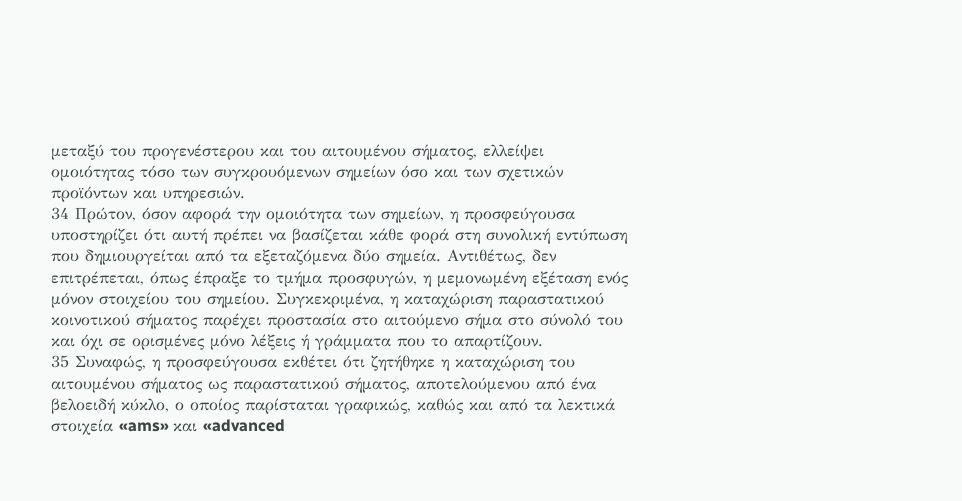μεταξύ του προγενέστερου και του αιτουμένου σήματος, ελλείψει ομοιότητας τόσο των συγκρουόμενων σημείων όσο και των σχετικών προϊόντων και υπηρεσιών.
34 Πρώτον, όσον αφορά την ομοιότητα των σημείων, η προσφεύγουσα υποστηρίζει ότι αυτή πρέπει να βασίζεται κάθε φορά στη συνολική εντύπωση που δημιουργείται από τα εξεταζόμενα δύο σημεία. Αντιθέτως, δεν επιτρέπεται, όπως έπραξε το τμήμα προσφυγών, η μεμονωμένη εξέταση ενός μόνον στοιχείου του σημείου. Συγκεκριμένα, η καταχώριση παραστατικού κοινοτικού σήματος παρέχει προστασία στο αιτούμενο σήμα στο σύνολό του και όχι σε ορισμένες μόνο λέξεις ή γράμματα που το απαρτίζουν.
35 Συναφώς, η προσφεύγουσα εκθέτει ότι ζητήθηκε η καταχώριση του αιτουμένου σήματος ως παραστατικού σήματος, αποτελούμενου από ένα βελοειδή κύκλο, ο οποίος παρίσταται γραφικώς, καθώς και από τα λεκτικά στοιχεία «ams» και «advanced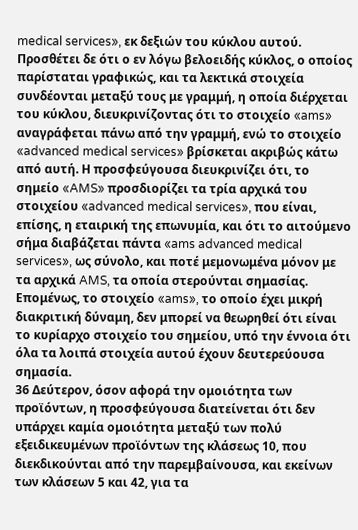medical services», εκ δεξιών του κύκλου αυτού. Προσθέτει δε ότι ο εν λόγω βελοειδής κύκλος, ο οποίος παρίσταται γραφικώς, και τα λεκτικά στοιχεία συνδέονται μεταξύ τους με γραμμή, η οποία διέρχεται του κύκλου, διευκρινίζοντας ότι το στοιχείο «ams» αναγράφεται πάνω από την γραμμή, ενώ το στοιχείο «advanced medical services» βρίσκεται ακριβώς κάτω από αυτή. Η προσφεύγουσα διευκρινίζει ότι, το σημείο «AMS» προσδιορίζει τα τρία αρχικά του στοιχείου «advanced medical services», που είναι, επίσης, η εταιρική της επωνυμία, και ότι το αιτούμενο σήμα διαβάζεται πάντα «ams advanced medical services», ως σύνολο, και ποτέ μεμονωμένα μόνον με τα αρχικά AMS, τα οποία στερούνται σημασίας. Επομένως, το στοιχείο «ams», το οποίο έχει μικρή διακριτική δύναμη, δεν μπορεί να θεωρηθεί ότι είναι το κυρίαρχο στοιχείο του σημείου, υπό την έννοια ότι όλα τα λοιπά στοιχεία αυτού έχουν δευτερεύουσα σημασία.
36 Δεύτερον, όσον αφορά την ομοιότητα των προϊόντων, η προσφεύγουσα διατείνεται ότι δεν υπάρχει καμία ομοιότητα μεταξύ των πολύ εξειδικευμένων προϊόντων της κλάσεως 10, που διεκδικούνται από την παρεμβαίνουσα, και εκείνων των κλάσεων 5 και 42, για τα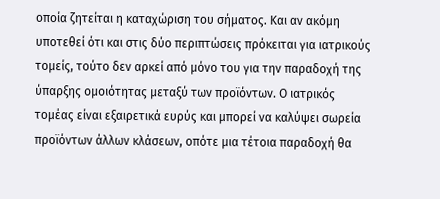οποία ζητείται η καταχώριση του σήματος. Και αν ακόμη υποτεθεί ότι και στις δύο περιπτώσεις πρόκειται για ιατρικούς τομείς, τούτο δεν αρκεί από μόνο του για την παραδοχή της ύπαρξης ομοιότητας μεταξύ των προϊόντων. Ο ιατρικός τομέας είναι εξαιρετικά ευρύς και μπορεί να καλύψει σωρεία προϊόντων άλλων κλάσεων, οπότε μια τέτοια παραδοχή θα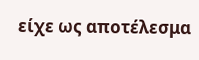είχε ως αποτέλεσμα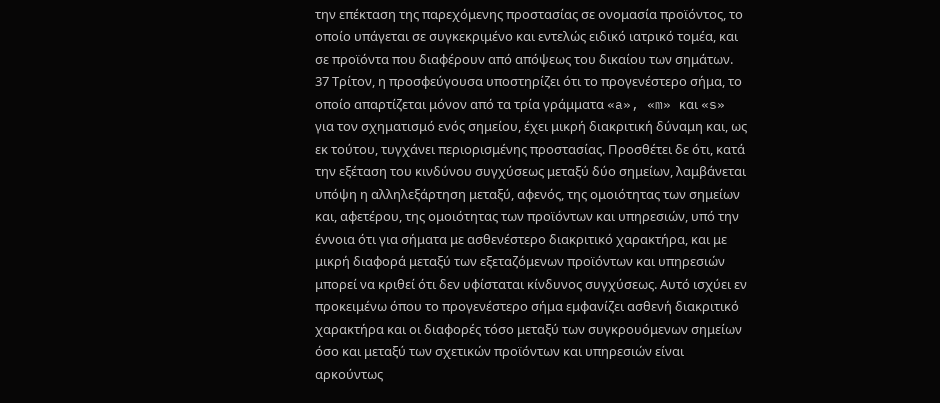την επέκταση της παρεχόμενης προστασίας σε ονομασία προϊόντος, το οποίο υπάγεται σε συγκεκριμένο και εντελώς ειδικό ιατρικό τομέα, και σε προϊόντα που διαφέρουν από απόψεως του δικαίου των σημάτων.
37 Τρίτον, η προσφεύγουσα υποστηρίζει ότι το προγενέστερο σήμα, το οποίο απαρτίζεται μόνον από τα τρία γράμματα «a», «m» και «s» για τον σχηματισμό ενός σημείου, έχει μικρή διακριτική δύναμη και, ως εκ τούτου, τυγχάνει περιορισμένης προστασίας. Προσθέτει δε ότι, κατά την εξέταση του κινδύνου συγχύσεως μεταξύ δύο σημείων, λαμβάνεται υπόψη η αλληλεξάρτηση μεταξύ, αφενός, της ομοιότητας των σημείων και, αφετέρου, της ομοιότητας των προϊόντων και υπηρεσιών, υπό την έννοια ότι για σήματα με ασθενέστερο διακριτικό χαρακτήρα, και με μικρή διαφορά μεταξύ των εξεταζόμενων προϊόντων και υπηρεσιών μπορεί να κριθεί ότι δεν υφίσταται κίνδυνος συγχύσεως. Αυτό ισχύει εν προκειμένω όπου το προγενέστερο σήμα εμφανίζει ασθενή διακριτικό χαρακτήρα και οι διαφορές τόσο μεταξύ των συγκρουόμενων σημείων όσο και μεταξύ των σχετικών προϊόντων και υπηρεσιών είναι αρκούντως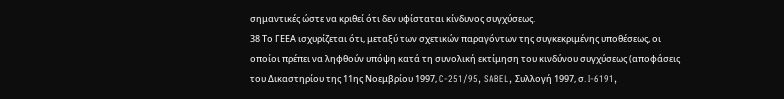σημαντικές ώστε να κριθεί ότι δεν υφίσταται κίνδυνος συγχύσεως.
38 Το ΓΕΕΑ ισχυρίζεται ότι, μεταξύ των σχετικών παραγόντων της συγκεκριμένης υποθέσεως, οι οποίοι πρέπει να ληφθούν υπόψη κατά τη συνολική εκτίμηση του κινδύνου συγχύσεως (αποφάσεις του Δικαστηρίου της 11ης Νοεμβρίου 1997, C‑251/95, SABEL, Συλλογή 1997, σ. I‑6191,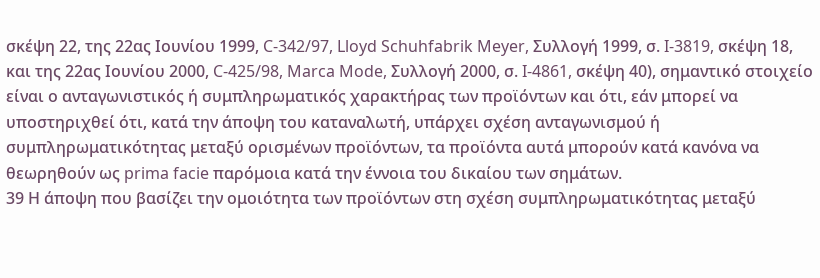σκέψη 22, της 22ας Ιουνίου 1999, C‑342/97, Lloyd Schuhfabrik Meyer, Συλλογή 1999, σ. I‑3819, σκέψη 18, και της 22ας Ιουνίου 2000, C‑425/98, Marca Mode, Συλλογή 2000, σ. I‑4861, σκέψη 40), σημαντικό στοιχείο είναι ο ανταγωνιστικός ή συμπληρωματικός χαρακτήρας των προϊόντων και ότι, εάν μπορεί να υποστηριχθεί ότι, κατά την άποψη του καταναλωτή, υπάρχει σχέση ανταγωνισμού ή συμπληρωματικότητας μεταξύ ορισμένων προϊόντων, τα προϊόντα αυτά μπορούν κατά κανόνα να θεωρηθούν ως prima facie παρόμοια κατά την έννοια του δικαίου των σημάτων.
39 Η άποψη που βασίζει την ομοιότητα των προϊόντων στη σχέση συμπληρωματικότητας μεταξύ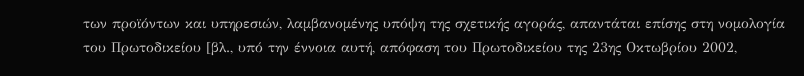των προϊόντων και υπηρεσιών, λαμβανομένης υπόψη της σχετικής αγοράς, απαντάται επίσης στη νομολογία του Πρωτοδικείου [βλ., υπό την έννοια αυτή, απόφαση του Πρωτοδικείου της 23ης Οκτωβρίου 2002,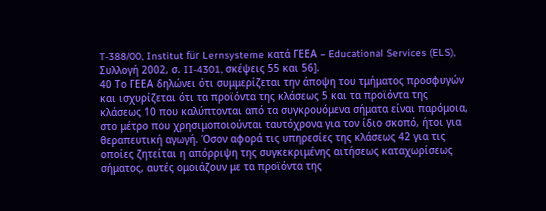T‑388/00, Institut für Lernsysteme κατά ΓΕΕΑ – Educational Services (ELS), Συλλογή 2002, σ. II‑4301, σκέψεις 55 και 56].
40 Το ΓΕΕΑ δηλώνει ότι συμμερίζεται την άποψη του τμήματος προσφυγών και ισχυρίζεται ότι τα προϊόντα της κλάσεως 5 και τα προϊόντα της κλάσεως 10 που καλύπτονται από τα συγκρουόμενα σήματα είναι παρόμοια, στο μέτρο που χρησιμοποιούνται ταυτόχρονα για τον ίδιο σκοπό, ήτοι για θεραπευτική αγωγή. Όσον αφορά τις υπηρεσίες της κλάσεως 42 για τις οποίες ζητείται η απόρριψη της συγκεκριμένης αιτήσεως καταχωρίσεως σήματος, αυτές ομοιάζουν με τα προϊόντα της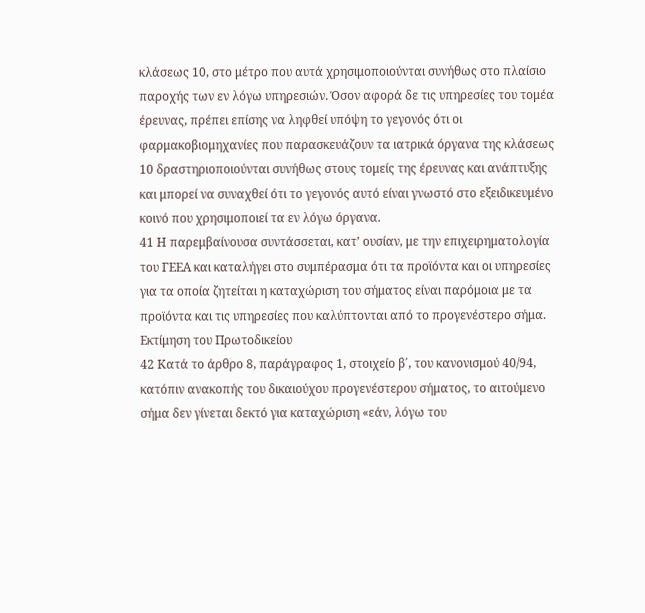κλάσεως 10, στο μέτρο που αυτά χρησιμοποιούνται συνήθως στο πλαίσιο παροχής των εν λόγω υπηρεσιών. Όσον αφορά δε τις υπηρεσίες του τομέα έρευνας, πρέπει επίσης να ληφθεί υπόψη το γεγονός ότι οι φαρμακοβιομηχανίες που παρασκευάζουν τα ιατρικά όργανα της κλάσεως 10 δραστηριοποιούνται συνήθως στους τομείς της έρευνας και ανάπτυξης και μπορεί να συναχθεί ότι το γεγονός αυτό είναι γνωστό στο εξειδικευμένο κοινό που χρησιμοποιεί τα εν λόγω όργανα.
41 Η παρεμβαίνουσα συντάσσεται, κατ’ ουσίαν, με την επιχειρηματολογία του ΓΕΕΑ και καταλήγει στο συμπέρασμα ότι τα προϊόντα και οι υπηρεσίες για τα οποία ζητείται η καταχώριση του σήματος είναι παρόμοια με τα προϊόντα και τις υπηρεσίες που καλύπτονται από το προγενέστερο σήμα.
Εκτίμηση του Πρωτοδικείου
42 Κατά το άρθρο 8, παράγραφος 1, στοιχείο β΄, του κανονισμού 40/94, κατόπιν ανακοπής του δικαιούχου προγενέστερου σήματος, το αιτούμενο σήμα δεν γίνεται δεκτό για καταχώριση «εάν, λόγω του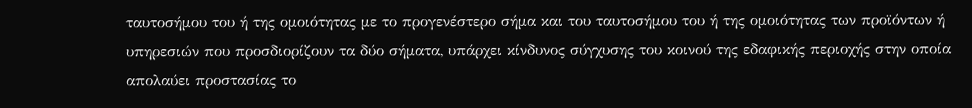ταυτοσήμου του ή της ομοιότητας με το προγενέστερο σήμα και του ταυτοσήμου του ή της ομοιότητας των προϊόντων ή υπηρεσιών που προσδιορίζουν τα δύο σήματα, υπάρχει κίνδυνος σύγχυσης του κοινού της εδαφικής περιοχής στην οποία απολαύει προστασίας το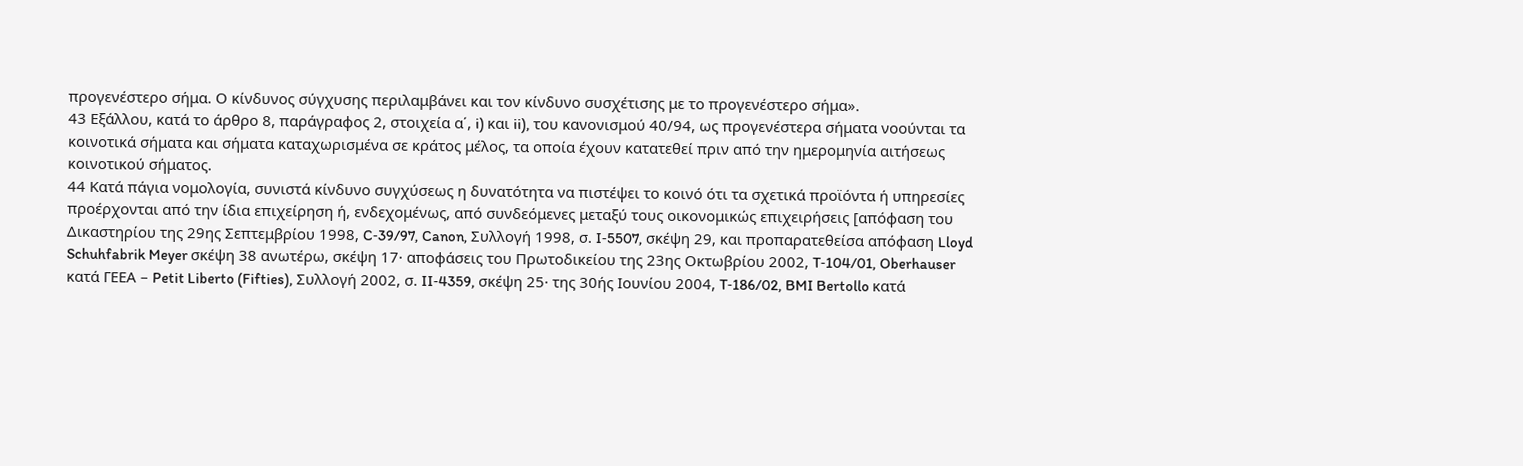προγενέστερο σήμα. Ο κίνδυνος σύγχυσης περιλαμβάνει και τον κίνδυνο συσχέτισης με το προγενέστερο σήμα».
43 Εξάλλου, κατά το άρθρο 8, παράγραφος 2, στοιχεία α΄, i) και ii), του κανονισμού 40/94, ως προγενέστερα σήματα νοούνται τα κοινοτικά σήματα και σήματα καταχωρισμένα σε κράτος μέλος, τα οποία έχουν κατατεθεί πριν από την ημερομηνία αιτήσεως κοινοτικού σήματος.
44 Κατά πάγια νομολογία, συνιστά κίνδυνο συγχύσεως η δυνατότητα να πιστέψει το κοινό ότι τα σχετικά προϊόντα ή υπηρεσίες προέρχονται από την ίδια επιχείρηση ή, ενδεχομένως, από συνδεόμενες μεταξύ τους οικονομικώς επιχειρήσεις [απόφαση του Δικαστηρίου της 29ης Σεπτεμβρίου 1998, C‑39/97, Canon, Συλλογή 1998, σ. I‑5507, σκέψη 29, και προπαρατεθείσα απόφαση Lloyd Schuhfabrik Meyer σκέψη 38 ανωτέρω, σκέψη 17· αποφάσεις του Πρωτοδικείου της 23ης Οκτωβρίου 2002, T‑104/01, Oberhauser κατά ΓΕΕΑ – Petit Liberto (Fifties), Συλλογή 2002, σ. II‑4359, σκέψη 25· της 30ής Ιουνίου 2004, T‑186/02, BMI Bertollo κατά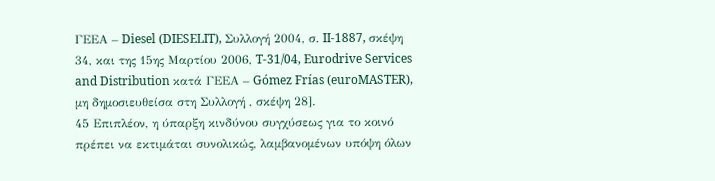ΓΕΕΑ – Diesel (DIESELIT), Συλλογή 2004, σ. II‑1887, σκέψη 34, και της 15ης Μαρτίου 2006, T‑31/04, Eurodrive Services and Distribution κατά ΓΕΕΑ – Gómez Frías (euroMASTER), μη δημοσιευθείσα στη Συλλογή , σκέψη 28].
45 Επιπλέον, η ύπαρξη κινδύνου συγχύσεως για το κοινό πρέπει να εκτιμάται συνολικώς, λαμβανομένων υπόψη όλων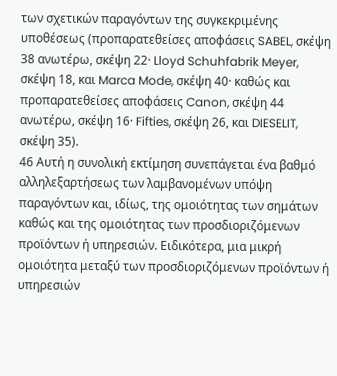των σχετικών παραγόντων της συγκεκριμένης υποθέσεως (προπαρατεθείσες αποφάσεις SABEL, σκέψη 38 ανωτέρω, σκέψη 22· Lloyd Schuhfabrik Meyer, σκέψη 18, και Marca Mode, σκέψη 40· καθώς και προπαρατεθείσες αποφάσεις Canon, σκέψη 44 ανωτέρω, σκέψη 16· Fifties, σκέψη 26, και DIESELIT, σκέψη 35).
46 Αυτή η συνολική εκτίμηση συνεπάγεται ένα βαθμό αλληλεξαρτήσεως των λαμβανομένων υπόψη παραγόντων και, ιδίως, της ομοιότητας των σημάτων καθώς και της ομοιότητας των προσδιοριζόμενων προϊόντων ή υπηρεσιών. Ειδικότερα, μια μικρή ομοιότητα μεταξύ των προσδιοριζόμενων προϊόντων ή υπηρεσιών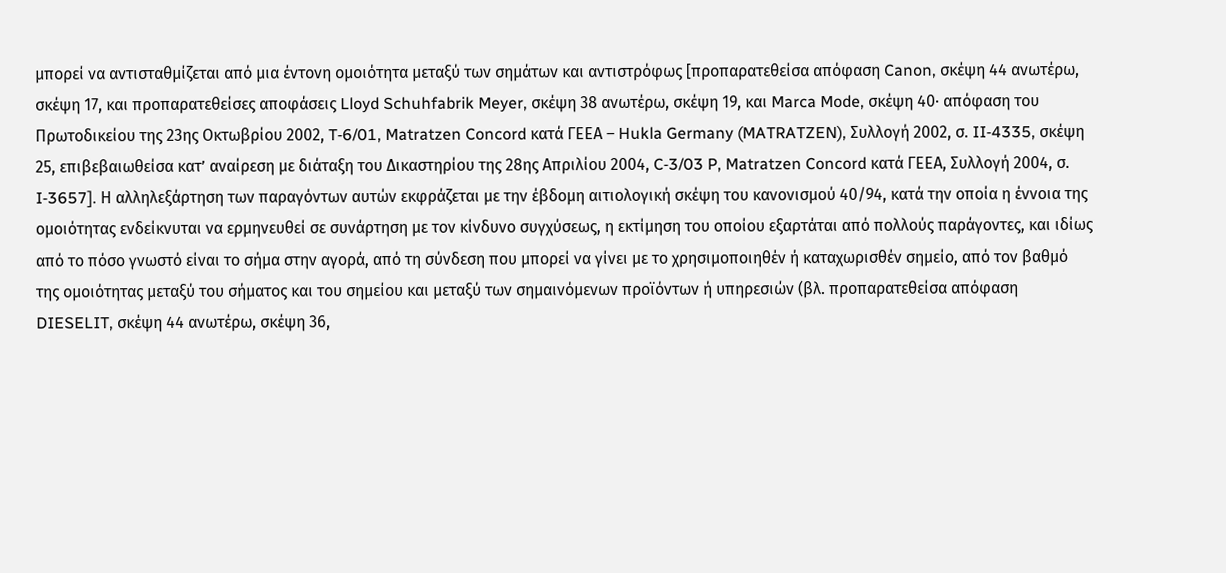μπορεί να αντισταθμίζεται από μια έντονη ομοιότητα μεταξύ των σημάτων και αντιστρόφως [προπαρατεθείσα απόφαση Canon, σκέψη 44 ανωτέρω, σκέψη 17, και προπαρατεθείσες αποφάσεις Lloyd Schuhfabrik Meyer, σκέψη 38 ανωτέρω, σκέψη 19, και Marca Mode, σκέψη 40· απόφαση του Πρωτοδικείου της 23ης Οκτωβρίου 2002, T‑6/01, Matratzen Concord κατά ΓΕΕΑ – Hukla Germany (MATRATZEN), Συλλογή 2002, σ. II‑4335, σκέψη 25, επιβεβαιωθείσα κατ’ αναίρεση με διάταξη του Δικαστηρίου της 28ης Απριλίου 2004, C‑3/03 P, Matratzen Concord κατά ΓΕΕΑ, Συλλογή 2004, σ. I‑3657]. Η αλληλεξάρτηση των παραγόντων αυτών εκφράζεται με την έβδομη αιτιολογική σκέψη του κανονισμού 40/94, κατά την οποία η έννοια της ομοιότητας ενδείκνυται να ερμηνευθεί σε συνάρτηση με τον κίνδυνο συγχύσεως, η εκτίμηση του οποίου εξαρτάται από πολλούς παράγοντες, και ιδίως από το πόσο γνωστό είναι το σήμα στην αγορά, από τη σύνδεση που μπορεί να γίνει με το χρησιμοποιηθέν ή καταχωρισθέν σημείο, από τον βαθμό της ομοιότητας μεταξύ του σήματος και του σημείου και μεταξύ των σημαινόμενων προϊόντων ή υπηρεσιών (βλ. προπαρατεθείσα απόφαση DIESELIT, σκέψη 44 ανωτέρω, σκέψη 36,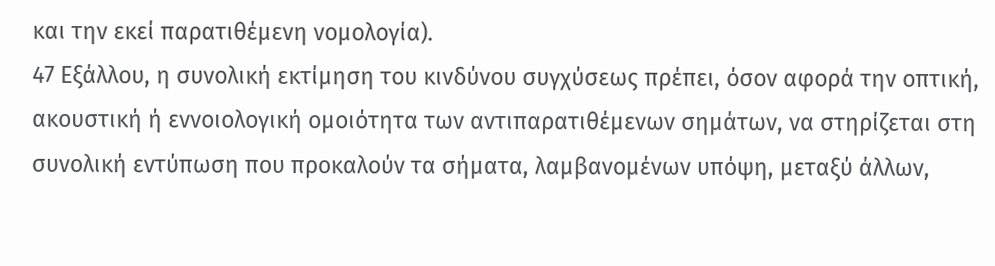και την εκεί παρατιθέμενη νομολογία).
47 Εξάλλου, η συνολική εκτίμηση του κινδύνου συγχύσεως πρέπει, όσον αφορά την οπτική, ακουστική ή εννοιολογική ομοιότητα των αντιπαρατιθέμενων σημάτων, να στηρίζεται στη συνολική εντύπωση που προκαλούν τα σήματα, λαμβανομένων υπόψη, μεταξύ άλλων,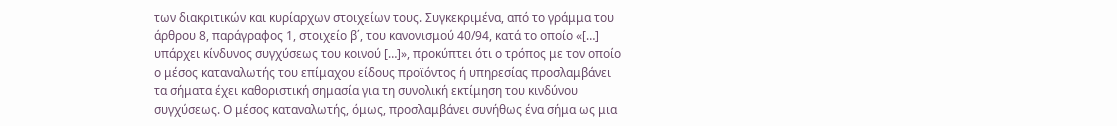των διακριτικών και κυρίαρχων στοιχείων τους. Συγκεκριμένα, από το γράμμα του άρθρου 8, παράγραφος 1, στοιχείο β΄, του κανονισμού 40/94, κατά το οποίο «[…] υπάρχει κίνδυνος συγχύσεως του κοινού […]», προκύπτει ότι ο τρόπος με τον οποίο ο μέσος καταναλωτής του επίμαχου είδους προϊόντος ή υπηρεσίας προσλαμβάνει τα σήματα έχει καθοριστική σημασία για τη συνολική εκτίμηση του κινδύνου συγχύσεως. Ο μέσος καταναλωτής, όμως, προσλαμβάνει συνήθως ένα σήμα ως μια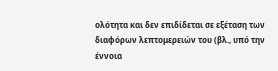ολότητα και δεν επιδίδεται σε εξέταση των διαφόρων λεπτομερειών του (βλ., υπό την έννοια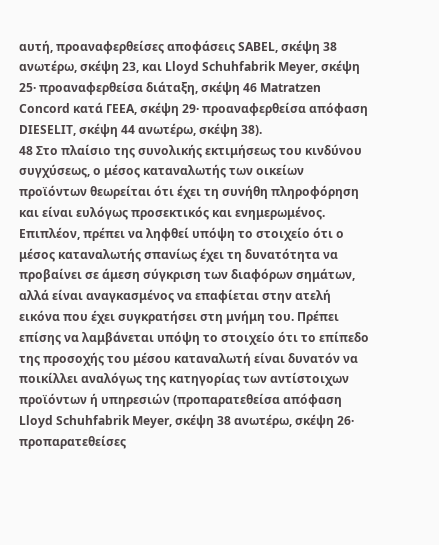αυτή, προαναφερθείσες αποφάσεις SABEL, σκέψη 38 ανωτέρω, σκέψη 23, και Lloyd Schuhfabrik Meyer, σκέψη 25· προαναφερθείσα διάταξη, σκέψη 46 Matratzen Concord κατά ΓΕΕΑ, σκέψη 29· προαναφερθείσα απόφαση DIESELIT, σκέψη 44 ανωτέρω, σκέψη 38).
48 Στο πλαίσιο της συνολικής εκτιμήσεως του κινδύνου συγχύσεως, ο μέσος καταναλωτής των οικείων προϊόντων θεωρείται ότι έχει τη συνήθη πληροφόρηση και είναι ευλόγως προσεκτικός και ενημερωμένος. Επιπλέον, πρέπει να ληφθεί υπόψη το στοιχείο ότι ο μέσος καταναλωτής σπανίως έχει τη δυνατότητα να προβαίνει σε άμεση σύγκριση των διαφόρων σημάτων, αλλά είναι αναγκασμένος να επαφίεται στην ατελή εικόνα που έχει συγκρατήσει στη μνήμη του. Πρέπει επίσης να λαμβάνεται υπόψη το στοιχείο ότι το επίπεδο της προσοχής του μέσου καταναλωτή είναι δυνατόν να ποικίλλει αναλόγως της κατηγορίας των αντίστοιχων προϊόντων ή υπηρεσιών (προπαρατεθείσα απόφαση Lloyd Schuhfabrik Meyer, σκέψη 38 ανωτέρω, σκέψη 26· προπαρατεθείσες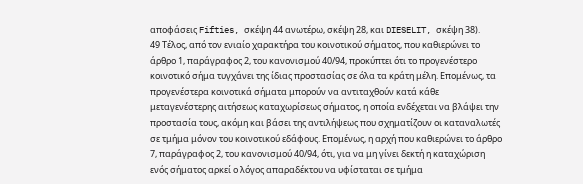αποφάσεις Fifties, σκέψη 44 ανωτέρω, σκέψη 28, και DIESELIT, σκέψη 38).
49 Τέλος, από τον ενιαίο χαρακτήρα του κοινοτικού σήματος, που καθιερώνει το άρθρο 1, παράγραφος 2, του κανονισμού 40/94, προκύπτει ότι το προγενέστερο κοινοτικό σήμα τυγχάνει της ίδιας προστασίας σε όλα τα κράτη μέλη. Επομένως, τα προγενέστερα κοινοτικά σήματα μπορούν να αντιταχθούν κατά κάθε μεταγενέστερης αιτήσεως καταχωρίσεως σήματος, η οποία ενδέχεται να βλάψει την προστασία τους, ακόμη και βάσει της αντιλήψεως που σχηματίζουν οι καταναλωτές σε τμήμα μόνον του κοινοτικού εδάφους. Επομένως, η αρχή που καθιερώνει το άρθρο 7, παράγραφος 2, του κανονισμού 40/94, ότι, για να μη γίνει δεκτή η καταχώριση ενός σήματος αρκεί ο λόγος απαραδέκτου να υφίσταται σε τμήμα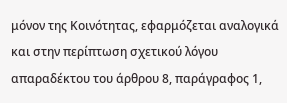μόνον της Κοινότητας, εφαρμόζεται αναλογικά και στην περίπτωση σχετικού λόγου απαραδέκτου του άρθρου 8, παράγραφος 1,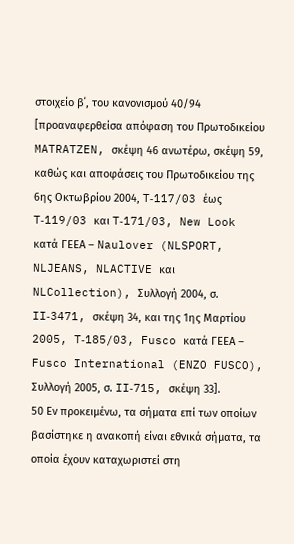στοιχείο β΄, του κανονισμού 40/94 [προαναφερθείσα απόφαση του Πρωτοδικείου MATRATZEN, σκέψη 46 ανωτέρω, σκέψη 59, καθώς και αποφάσεις του Πρωτοδικείου της 6ης Οκτωβρίου 2004, T‑117/03 έως T‑119/03 και T‑171/03, New Look κατά ΓΕΕΑ – Naulover (NLSPORT, NLJEANS, NLACTIVE και NLCollection), Συλλογή 2004, σ. II‑3471, σκέψη 34, και της 1ης Μαρτίου 2005, T‑185/03, Fusco κατά ΓΕΕΑ – Fusco International (ENZO FUSCO), Συλλογή 2005, σ. II‑715, σκέψη 33].
50 Εν προκειμένω, τα σήματα επί των οποίων βασίστηκε η ανακοπή είναι εθνικά σήματα, τα οποία έχουν καταχωριστεί στη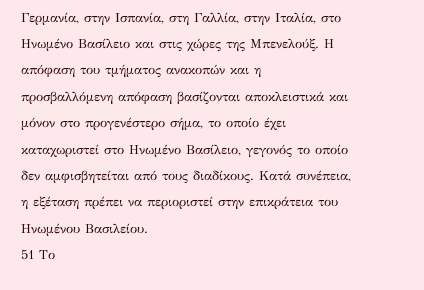Γερμανία, στην Ισπανία, στη Γαλλία, στην Ιταλία, στο Ηνωμένο Βασίλειο και στις χώρες της Μπενελούξ. Η απόφαση του τμήματος ανακοπών και η προσβαλλόμενη απόφαση βασίζονται αποκλειστικά και μόνον στο προγενέστερο σήμα, το οποίο έχει καταχωριστεί στο Ηνωμένο Βασίλειο, γεγονός το οποίο δεν αμφισβητείται από τους διαδίκους. Κατά συνέπεια, η εξέταση πρέπει να περιοριστεί στην επικράτεια του Ηνωμένου Βασιλείου.
51 Το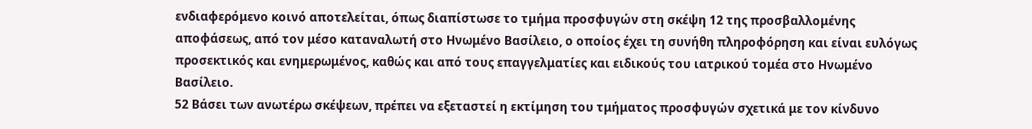ενδιαφερόμενο κοινό αποτελείται, όπως διαπίστωσε το τμήμα προσφυγών στη σκέψη 12 της προσβαλλομένης αποφάσεως, από τον μέσο καταναλωτή στο Ηνωμένο Βασίλειο, ο οποίος έχει τη συνήθη πληροφόρηση και είναι ευλόγως προσεκτικός και ενημερωμένος, καθώς και από τους επαγγελματίες και ειδικούς του ιατρικού τομέα στο Ηνωμένο Βασίλειο.
52 Βάσει των ανωτέρω σκέψεων, πρέπει να εξεταστεί η εκτίμηση του τμήματος προσφυγών σχετικά με τον κίνδυνο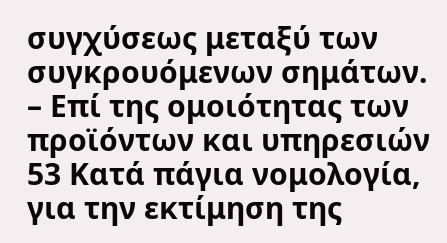συγχύσεως μεταξύ των συγκρουόμενων σημάτων.
– Επί της ομοιότητας των προϊόντων και υπηρεσιών
53 Κατά πάγια νομολογία, για την εκτίμηση της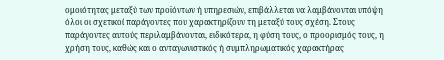ομοιότητας μεταξύ των προϊόντων ή υπηρεσιών, επιβάλλεται να λαμβάνονται υπόψη όλοι οι σχετικοί παράγοντες που χαρακτηρίζουν τη μεταξύ τους σχέση. Στους παράγοντες αυτούς περιλαμβάνονται, ειδικότερα, η φύση τους, ο προορισμός τους, η χρήση τους, καθώς και ο ανταγωνιστικός ή συμπληρωματικός χαρακτήρας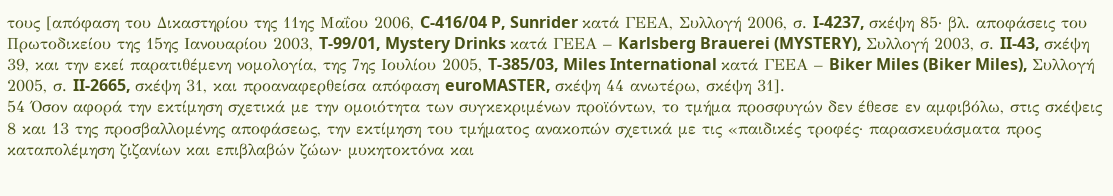τους [απόφαση του Δικαστηρίου της 11ης Μαΐου 2006, C‑416/04 P, Sunrider κατά ΓΕΕΑ, Συλλογή 2006, σ. I‑4237, σκέψη 85· βλ. αποφάσεις του Πρωτοδικείου της 15ης Ιανουαρίου 2003, T‑99/01, Mystery Drinks κατά ΓΕΕΑ – Karlsberg Brauerei (MYSTERY), Συλλογή 2003, σ. II‑43, σκέψη 39, και την εκεί παρατιθέμενη νομολογία, της 7ης Ιουλίου 2005, T‑385/03, Miles International κατά ΓΕΕΑ – Biker Miles (Biker Miles), Συλλογή 2005, σ. II‑2665, σκέψη 31, και προαναφερθείσα απόφαση euroMASTER, σκέψη 44 ανωτέρω, σκέψη 31].
54 Όσον αφορά την εκτίμηση σχετικά με την ομοιότητα των συγκεκριμένων προϊόντων, το τμήμα προσφυγών δεν έθεσε εν αμφιβόλω, στις σκέψεις 8 και 13 της προσβαλλομένης αποφάσεως, την εκτίμηση του τμήματος ανακοπών σχετικά με τις «παιδικές τροφές· παρασκευάσματα προς καταπολέμηση ζιζανίων και επιβλαβών ζώων· μυκητοκτόνα και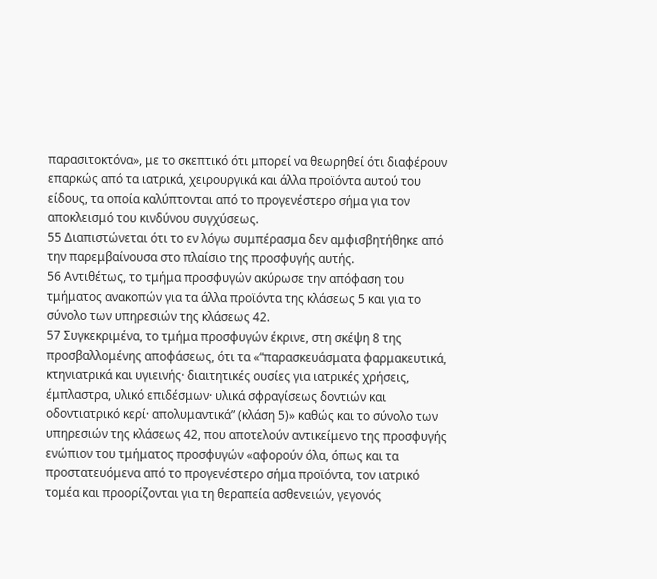παρασιτοκτόνα», με το σκεπτικό ότι μπορεί να θεωρηθεί ότι διαφέρουν επαρκώς από τα ιατρικά, χειρουργικά και άλλα προϊόντα αυτού του είδους, τα οποία καλύπτονται από το προγενέστερο σήμα για τον αποκλεισμό του κινδύνου συγχύσεως.
55 Διαπιστώνεται ότι το εν λόγω συμπέρασμα δεν αμφισβητήθηκε από την παρεμβαίνουσα στο πλαίσιο της προσφυγής αυτής.
56 Αντιθέτως, το τμήμα προσφυγών ακύρωσε την απόφαση του τμήματος ανακοπών για τα άλλα προϊόντα της κλάσεως 5 και για το σύνολο των υπηρεσιών της κλάσεως 42.
57 Συγκεκριμένα, το τμήμα προσφυγών έκρινε, στη σκέψη 8 της προσβαλλομένης αποφάσεως, ότι τα «“παρασκευάσματα φαρμακευτικά, κτηνιατρικά και υγιεινής· διαιτητικές ουσίες για ιατρικές χρήσεις, έμπλαστρα, υλικό επιδέσμων· υλικά σφραγίσεως δοντιών και οδοντιατρικό κερί· απολυμαντικά” (κλάση 5)» καθώς και το σύνολο των υπηρεσιών της κλάσεως 42, που αποτελούν αντικείμενο της προσφυγής ενώπιον του τμήματος προσφυγών «αφορούν όλα, όπως και τα προστατευόμενα από το προγενέστερο σήμα προϊόντα, τον ιατρικό τομέα και προορίζονται για τη θεραπεία ασθενειών, γεγονός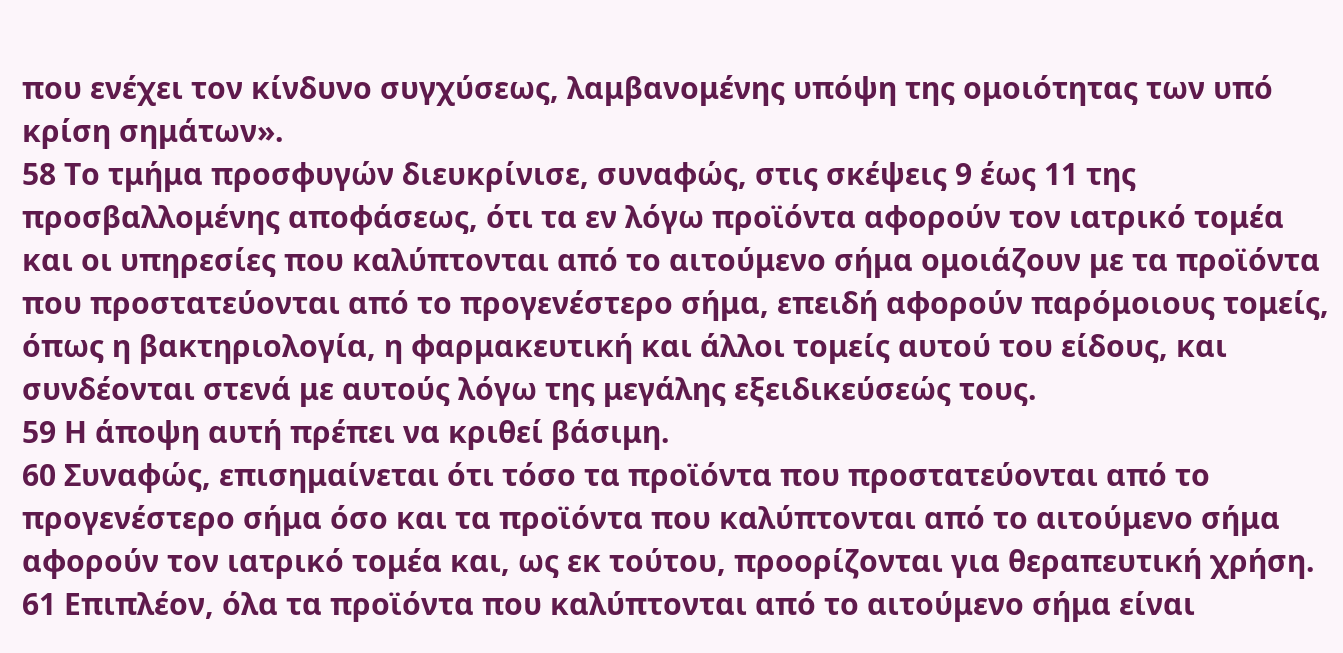που ενέχει τον κίνδυνο συγχύσεως, λαμβανομένης υπόψη της ομοιότητας των υπό κρίση σημάτων».
58 Το τμήμα προσφυγών διευκρίνισε, συναφώς, στις σκέψεις 9 έως 11 της προσβαλλομένης αποφάσεως, ότι τα εν λόγω προϊόντα αφορούν τον ιατρικό τομέα και οι υπηρεσίες που καλύπτονται από το αιτούμενο σήμα ομοιάζουν με τα προϊόντα που προστατεύονται από το προγενέστερο σήμα, επειδή αφορούν παρόμοιους τομείς, όπως η βακτηριολογία, η φαρμακευτική και άλλοι τομείς αυτού του είδους, και συνδέονται στενά με αυτούς λόγω της μεγάλης εξειδικεύσεώς τους.
59 Η άποψη αυτή πρέπει να κριθεί βάσιμη.
60 Συναφώς, επισημαίνεται ότι τόσο τα προϊόντα που προστατεύονται από το προγενέστερο σήμα όσο και τα προϊόντα που καλύπτονται από το αιτούμενο σήμα αφορούν τον ιατρικό τομέα και, ως εκ τούτου, προορίζονται για θεραπευτική χρήση.
61 Επιπλέον, όλα τα προϊόντα που καλύπτονται από το αιτούμενο σήμα είναι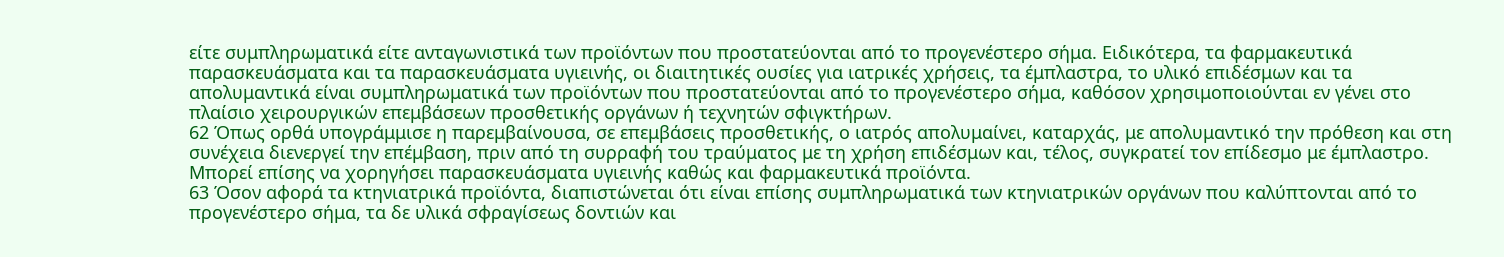είτε συμπληρωματικά είτε ανταγωνιστικά των προϊόντων που προστατεύονται από το προγενέστερο σήμα. Ειδικότερα, τα φαρμακευτικά παρασκευάσματα και τα παρασκευάσματα υγιεινής, οι διαιτητικές ουσίες για ιατρικές χρήσεις, τα έμπλαστρα, το υλικό επιδέσμων και τα απολυμαντικά είναι συμπληρωματικά των προϊόντων που προστατεύονται από το προγενέστερο σήμα, καθόσον χρησιμοποιούνται εν γένει στο πλαίσιο χειρουργικών επεμβάσεων προσθετικής οργάνων ή τεχνητών σφιγκτήρων.
62 Όπως ορθά υπογράμμισε η παρεμβαίνουσα, σε επεμβάσεις προσθετικής, ο ιατρός απολυμαίνει, καταρχάς, με απολυμαντικό την πρόθεση και στη συνέχεια διενεργεί την επέμβαση, πριν από τη συρραφή του τραύματος με τη χρήση επιδέσμων και, τέλος, συγκρατεί τον επίδεσμο με έμπλαστρο. Μπορεί επίσης να χορηγήσει παρασκευάσματα υγιεινής καθώς και φαρμακευτικά προϊόντα.
63 Όσον αφορά τα κτηνιατρικά προϊόντα, διαπιστώνεται ότι είναι επίσης συμπληρωματικά των κτηνιατρικών οργάνων που καλύπτονται από το προγενέστερο σήμα, τα δε υλικά σφραγίσεως δοντιών και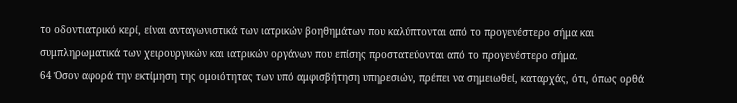το οδοντιατρικό κερί, είναι ανταγωνιστικά των ιατρικών βοηθημάτων που καλύπτονται από το προγενέστερο σήμα και συμπληρωματικά των χειρουργικών και ιατρικών οργάνων που επίσης προστατεύονται από το προγενέστερο σήμα.
64 Όσον αφορά την εκτίμηση της ομοιότητας των υπό αμφισβήτηση υπηρεσιών, πρέπει να σημειωθεί, καταρχάς, ότι, όπως ορθά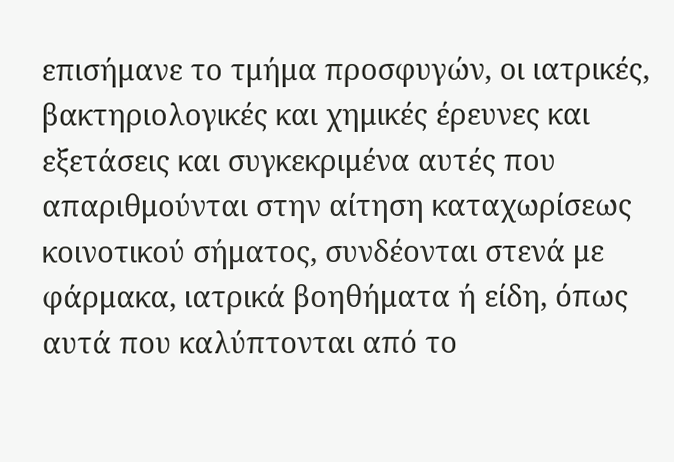επισήμανε το τμήμα προσφυγών, οι ιατρικές, βακτηριολογικές και χημικές έρευνες και εξετάσεις και συγκεκριμένα αυτές που απαριθμούνται στην αίτηση καταχωρίσεως κοινοτικού σήματος, συνδέονται στενά με φάρμακα, ιατρικά βοηθήματα ή είδη, όπως αυτά που καλύπτονται από το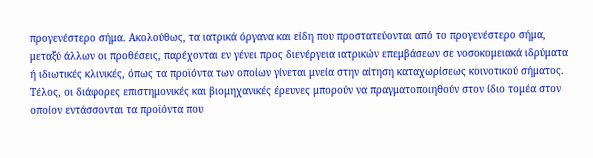προγενέστερο σήμα. Ακολούθως, τα ιατρικά όργανα και είδη που προστατεύονται από το προγενέστερο σήμα, μεταξύ άλλων οι προθέσεις, παρέχονται εν γένει προς διενέργεια ιατρικών επεμβάσεων σε νοσοκομειακά ιδρύματα ή ιδιωτικές κλινικές, όπως τα προϊόντα των οποίων γίνεται μνεία στην αίτηση καταχωρίσεως κοινοτικού σήματος. Τέλος, οι διάφορες επιστημονικές και βιομηχανικές έρευνες μπορούν να πραγματοποιηθούν στον ίδιο τομέα στον οποίον εντάσσονται τα προϊόντα που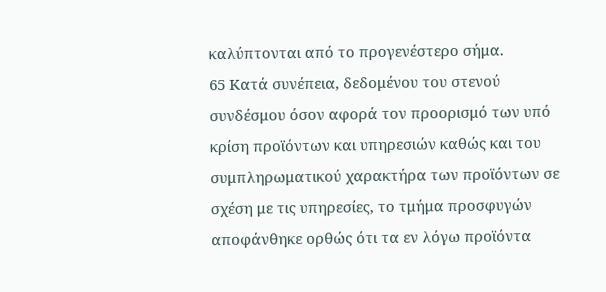καλύπτονται από το προγενέστερο σήμα.
65 Κατά συνέπεια, δεδομένου του στενού συνδέσμου όσον αφορά τον προορισμό των υπό κρίση προϊόντων και υπηρεσιών καθώς και του συμπληρωματικού χαρακτήρα των προϊόντων σε σχέση με τις υπηρεσίες, το τμήμα προσφυγών αποφάνθηκε ορθώς ότι τα εν λόγω προϊόντα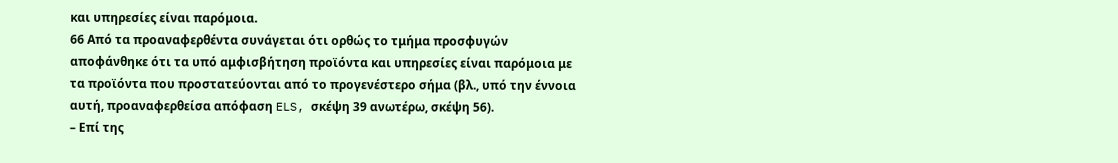και υπηρεσίες είναι παρόμοια.
66 Από τα προαναφερθέντα συνάγεται ότι ορθώς το τμήμα προσφυγών αποφάνθηκε ότι τα υπό αμφισβήτηση προϊόντα και υπηρεσίες είναι παρόμοια με τα προϊόντα που προστατεύονται από το προγενέστερο σήμα (βλ., υπό την έννοια αυτή, προαναφερθείσα απόφαση ELS, σκέψη 39 ανωτέρω, σκέψη 56).
– Επί της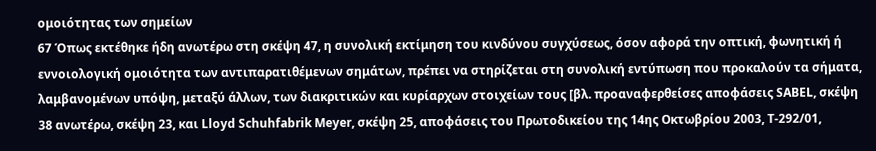ομοιότητας των σημείων
67 Όπως εκτέθηκε ήδη ανωτέρω στη σκέψη 47, η συνολική εκτίμηση του κινδύνου συγχύσεως, όσον αφορά την οπτική, φωνητική ή εννοιολογική ομοιότητα των αντιπαρατιθέμενων σημάτων, πρέπει να στηρίζεται στη συνολική εντύπωση που προκαλούν τα σήματα, λαμβανομένων υπόψη, μεταξύ άλλων, των διακριτικών και κυρίαρχων στοιχείων τους [βλ. προαναφερθείσες αποφάσεις SABEL, σκέψη 38 ανωτέρω, σκέψη 23, και Lloyd Schuhfabrik Meyer, σκέψη 25, αποφάσεις του Πρωτοδικείου της 14ης Οκτωβρίου 2003, T‑292/01,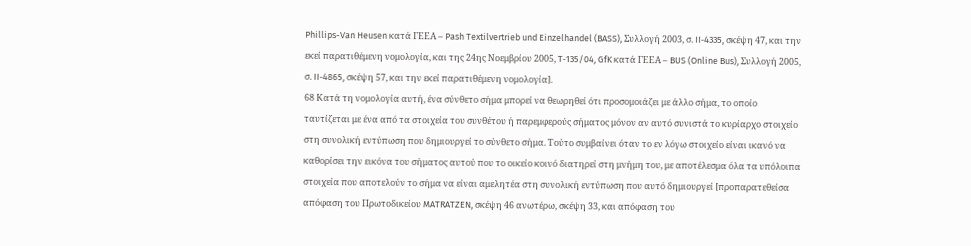Phillips-Van Heusen κατά ΓΕΕΑ – Pash Textilvertrieb und Einzelhandel (BASS), Συλλογή 2003, σ. II‑4335, σκέψη 47, και την εκεί παρατιθέμενη νομολογία, και της 24ης Νοεμβρίου 2005, T‑135/04, GfK κατά ΓΕΕΑ – BUS (Online Bus), Συλλογή 2005, σ. II‑4865, σκέψη 57, και την εκεί παρατιθέμενη νομολογία].
68 Κατά τη νομολογία αυτή, ένα σύνθετο σήμα μπορεί να θεωρηθεί ότι προσομοιάζει με άλλο σήμα, το οποίο ταυτίζεται με ένα από τα στοιχεία του συνθέτου ή παρεμφερούς σήματος μόνον αν αυτό συνιστά το κυρίαρχο στοιχείο στη συνολική εντύπωση που δημιουργεί το σύνθετο σήμα. Τούτο συμβαίνει όταν το εν λόγω στοιχείο είναι ικανό να καθορίσει την εικόνα του σήματος αυτού που το οικείο κοινό διατηρεί στη μνήμη του, με αποτέλεσμα όλα τα υπόλοιπα στοιχεία που αποτελούν το σήμα να είναι αμελητέα στη συνολική εντύπωση που αυτό δημιουργεί [προπαρατεθείσα απόφαση του Πρωτοδικείου MATRATZEN, σκέψη 46 ανωτέρω, σκέψη 33, και απόφαση του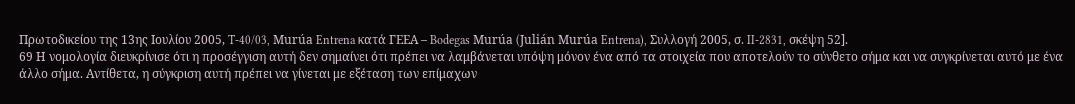Πρωτοδικείου της 13ης Ιουλίου 2005, T‑40/03, Murúa Entrena κατά ΓΕΕΑ – Bodegas Murúa (Julián Murúa Entrena), Συλλογή 2005, σ. II‑2831, σκέψη 52].
69 Η νομολογία διευκρίνισε ότι η προσέγγιση αυτή δεν σημαίνει ότι πρέπει να λαμβάνεται υπόψη μόνον ένα από τα στοιχεία που αποτελούν το σύνθετο σήμα και να συγκρίνεται αυτό με ένα άλλο σήμα. Αντίθετα, η σύγκριση αυτή πρέπει να γίνεται με εξέταση των επίμαχων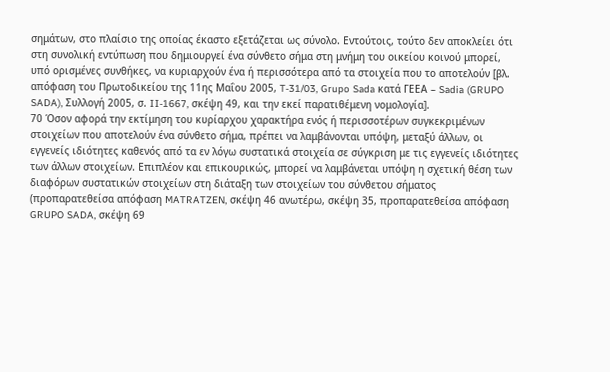σημάτων, στο πλαίσιο της οποίας έκαστο εξετάζεται ως σύνολο. Εντούτοις, τούτο δεν αποκλείει ότι στη συνολική εντύπωση που δημιουργεί ένα σύνθετο σήμα στη μνήμη του οικείου κοινού μπορεί, υπό ορισμένες συνθήκες, να κυριαρχούν ένα ή περισσότερα από τα στοιχεία που το αποτελούν [βλ. απόφαση του Πρωτοδικείου της 11ης Μαΐου 2005, T‑31/03, Grupo Sada κατά ΓΕΕΑ – Sadia (GRUPO SADA), Συλλογή 2005, σ. II‑1667, σκέψη 49, και την εκεί παρατιθέμενη νομολογία].
70 Όσον αφορά την εκτίμηση του κυρίαρχου χαρακτήρα ενός ή περισσοτέρων συγκεκριμένων στοιχείων που αποτελούν ένα σύνθετο σήμα, πρέπει να λαμβάνονται υπόψη, μεταξύ άλλων, οι εγγενείς ιδιότητες καθενός από τα εν λόγω συστατικά στοιχεία σε σύγκριση με τις εγγενείς ιδιότητες των άλλων στοιχείων. Επιπλέον και επικουρικώς, μπορεί να λαμβάνεται υπόψη η σχετική θέση των διαφόρων συστατικών στοιχείων στη διάταξη των στοιχείων του σύνθετου σήματος (προπαρατεθείσα απόφαση MATRATZEN, σκέψη 46 ανωτέρω, σκέψη 35, προπαρατεθείσα απόφαση GRUPO SADA, σκέψη 69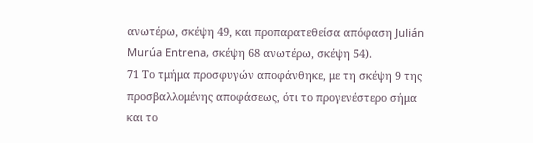ανωτέρω, σκέψη 49, και προπαρατεθείσα απόφαση Julián Murúa Entrena, σκέψη 68 ανωτέρω, σκέψη 54).
71 Το τμήμα προσφυγών αποφάνθηκε, με τη σκέψη 9 της προσβαλλομένης αποφάσεως, ότι το προγενέστερο σήμα και το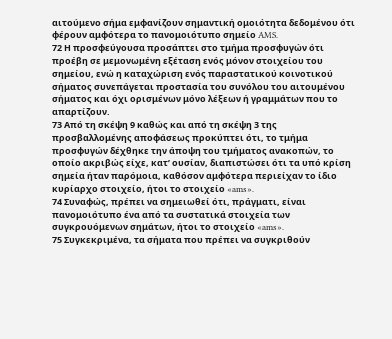αιτούμενο σήμα εμφανίζουν σημαντική ομοιότητα δεδομένου ότι φέρουν αμφότερα το πανομοιότυπο σημείο AMS.
72 Η προσφεύγουσα προσάπτει στο τμήμα προσφυγών ότι προέβη σε μεμονωμένη εξέταση ενός μόνον στοιχείου του σημείου, ενώ η καταχώριση ενός παραστατικού κοινοτικού σήματος συνεπάγεται προστασία του συνόλου του αιτουμένου σήματος και όχι ορισμένων μόνο λέξεων ή γραμμάτων που το απαρτίζουν.
73 Από τη σκέψη 9 καθώς και από τη σκέψη 3 της προσβαλλομένης αποφάσεως προκύπτει ότι, το τμήμα προσφυγών δέχθηκε την άποψη του τμήματος ανακοπών, το οποίο ακριβώς είχε, κατ’ ουσίαν, διαπιστώσει ότι τα υπό κρίση σημεία ήταν παρόμοια, καθόσον αμφότερα περιείχαν το ίδιο κυρίαρχο στοιχείο, ήτοι το στοιχείο «ams».
74 Συναφώς, πρέπει να σημειωθεί ότι, πράγματι, είναι πανομοιότυπο ένα από τα συστατικά στοιχεία των συγκρουόμενων σημάτων, ήτοι το στοιχείο «ams».
75 Συγκεκριμένα, τα σήματα που πρέπει να συγκριθούν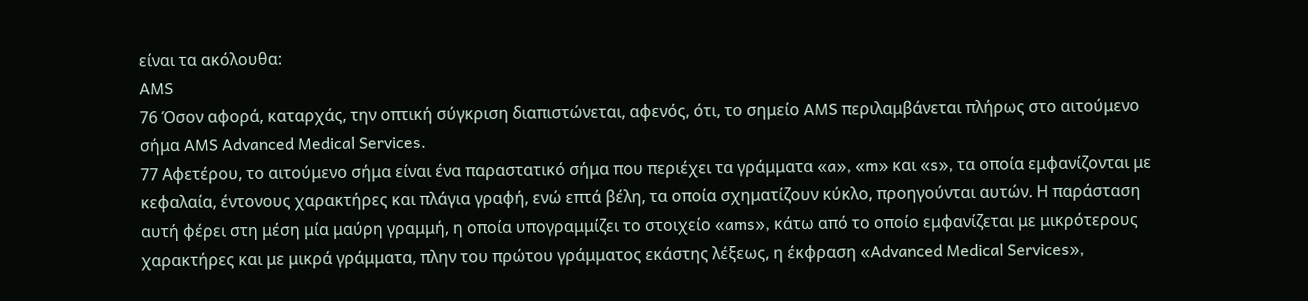είναι τα ακόλουθα:
AMS
76 Όσον αφορά, καταρχάς, την οπτική σύγκριση διαπιστώνεται, αφενός, ότι, το σημείο AMS περιλαμβάνεται πλήρως στο αιτούμενο σήμα AMS Advanced Medical Services.
77 Αφετέρου, το αιτούμενο σήμα είναι ένα παραστατικό σήμα που περιέχει τα γράμματα «a», «m» και «s», τα οποία εμφανίζονται με κεφαλαία, έντονους χαρακτήρες και πλάγια γραφή, ενώ επτά βέλη, τα οποία σχηματίζουν κύκλο, προηγούνται αυτών. Η παράσταση αυτή φέρει στη μέση μία μαύρη γραμμή, η οποία υπογραμμίζει το στοιχείο «ams», κάτω από το οποίο εμφανίζεται με μικρότερους χαρακτήρες και με μικρά γράμματα, πλην του πρώτου γράμματος εκάστης λέξεως, η έκφραση «Advanced Medical Services»,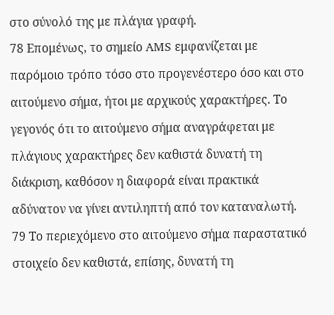στο σύνολό της με πλάγια γραφή.
78 Επομένως, το σημείο AMS εμφανίζεται με παρόμοιο τρόπο τόσο στο προγενέστερο όσο και στο αιτούμενο σήμα, ήτοι με αρχικούς χαρακτήρες. Το γεγονός ότι το αιτούμενο σήμα αναγράφεται με πλάγιους χαρακτήρες δεν καθιστά δυνατή τη διάκριση, καθόσον η διαφορά είναι πρακτικά αδύνατον να γίνει αντιληπτή από τον καταναλωτή.
79 Το περιεχόμενο στο αιτούμενο σήμα παραστατικό στοιχείο δεν καθιστά, επίσης, δυνατή τη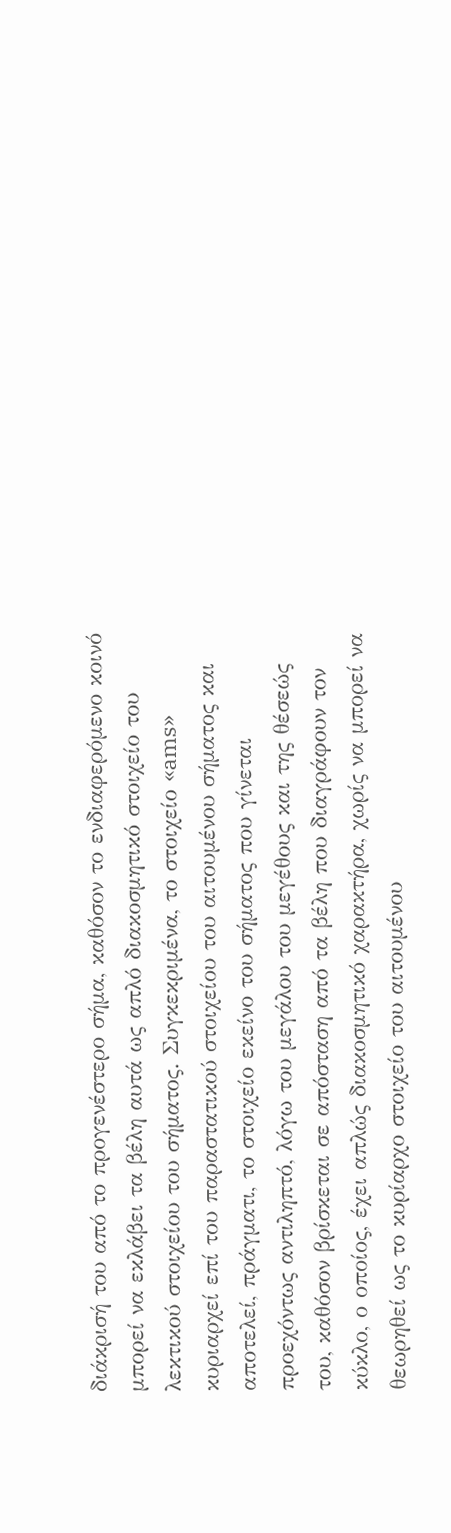διάκρισή του από το προγενέστερο σήμα, καθόσον το ενδιαφερόμενο κοινό μπορεί να εκλάβει τα βέλη αυτά ως απλό διακοσμητικό στοιχείο του λεκτικού στοιχείου του σήματος. Συγκεκριμένα, το στοιχείο «ams» κυριαρχεί επί του παραστατικού στοιχείου του αιτουμένου σήματος και αποτελεί, πράγματι, το στοιχείο εκείνο του σήματος που γίνεται προεχόντως αντιληπτό, λόγω του μεγάλου του μεγέθους και της θέσεώς του, καθόσον βρίσκεται σε απόσταση από τα βέλη που διαγράφουν τον κύκλο, ο οποίος, έχει απλώς διακοσμητικό χαρακτήρα, χωρίς να μπορεί να θεωρηθεί ως το κυρίαρχο στοιχείο του αιτουμένου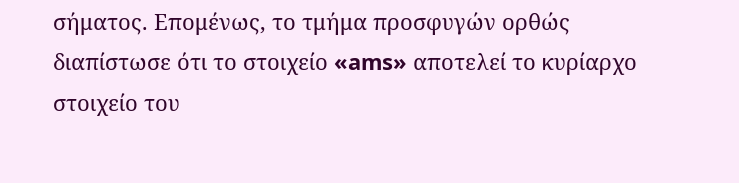σήματος. Επομένως, το τμήμα προσφυγών ορθώς διαπίστωσε ότι το στοιχείο «ams» αποτελεί το κυρίαρχο στοιχείο του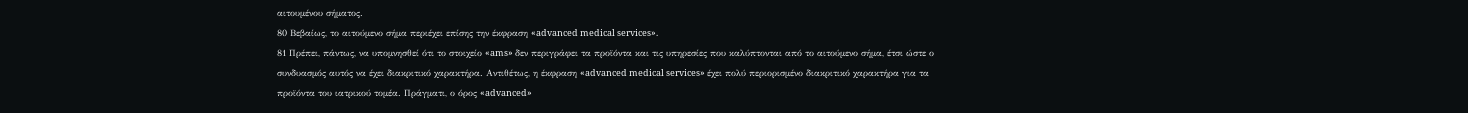αιτουμένου σήματος.
80 Βεβαίως, το αιτούμενο σήμα περιέχει επίσης την έκφραση «advanced medical services».
81 Πρέπει, πάντως, να υπομνησθεί ότι το στοιχείο «ams» δεν περιγράφει τα προϊόντα και τις υπηρεσίες που καλύπτονται από το αιτούμενο σήμα, έτσι ώστε ο συνδυασμός αυτός να έχει διακριτικό χαρακτήρα. Αντιθέτως, η έκφραση «advanced medical services» έχει πολύ περιορισμένο διακριτικό χαρακτήρα για τα προϊόντα του ιατρικού τομέα. Πράγματι, ο όρος «advanced»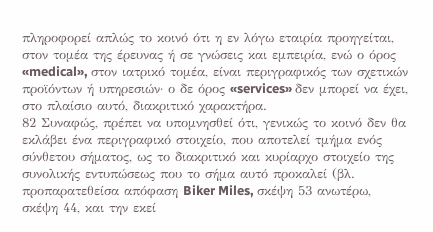πληροφορεί απλώς το κοινό ότι η εν λόγω εταιρία προηγείται, στον τομέα της έρευνας ή σε γνώσεις και εμπειρία, ενώ ο όρος «medical», στον ιατρικό τομέα, είναι περιγραφικός των σχετικών προϊόντων ή υπηρεσιών· ο δε όρος «services» δεν μπορεί να έχει, στο πλαίσιο αυτό, διακριτικό χαρακτήρα.
82 Συναφώς, πρέπει να υπομνησθεί ότι, γενικώς το κοινό δεν θα εκλάβει ένα περιγραφικό στοιχείο, που αποτελεί τμήμα ενός σύνθετου σήματος, ως το διακριτικό και κυρίαρχο στοιχείο της συνολικής εντυπώσεως που το σήμα αυτό προκαλεί (βλ. προπαρατεθείσα απόφαση Biker Miles, σκέψη 53 ανωτέρω, σκέψη 44, και την εκεί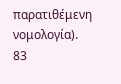παρατιθέμενη νομολογία).
83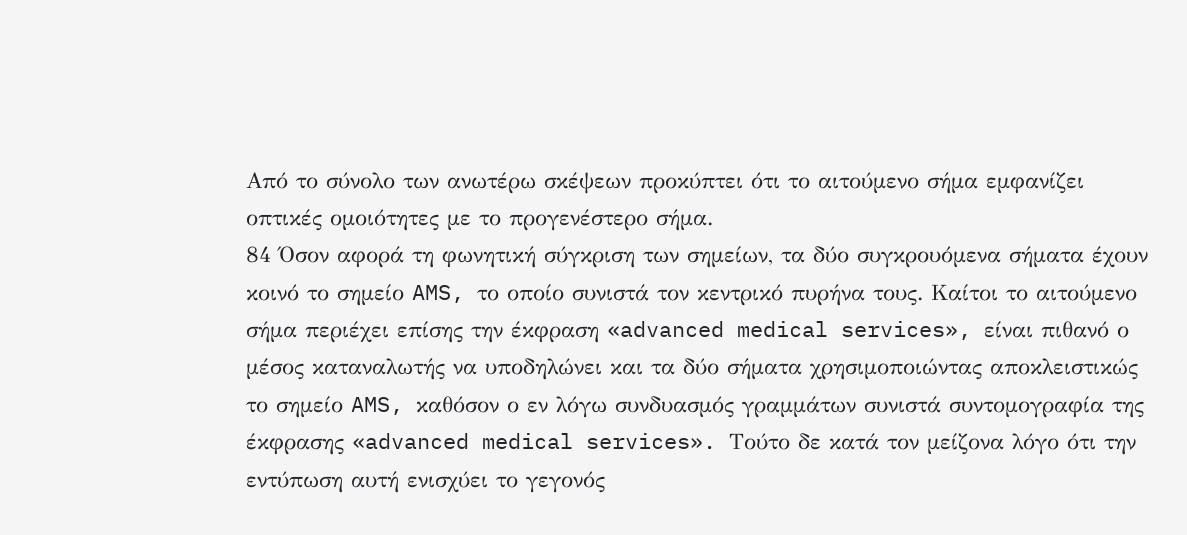Από το σύνολο των ανωτέρω σκέψεων προκύπτει ότι το αιτούμενο σήμα εμφανίζει οπτικές ομοιότητες με το προγενέστερο σήμα.
84 Όσον αφορά τη φωνητική σύγκριση των σημείων, τα δύο συγκρουόμενα σήματα έχουν κοινό το σημείο AMS, το οποίο συνιστά τον κεντρικό πυρήνα τους. Καίτοι το αιτούμενο σήμα περιέχει επίσης την έκφραση «advanced medical services», είναι πιθανό ο μέσος καταναλωτής να υποδηλώνει και τα δύο σήματα χρησιμοποιώντας αποκλειστικώς το σημείο AMS, καθόσον ο εν λόγω συνδυασμός γραμμάτων συνιστά συντομογραφία της έκφρασης «advanced medical services». Τούτο δε κατά τον μείζονα λόγο ότι την εντύπωση αυτή ενισχύει το γεγονός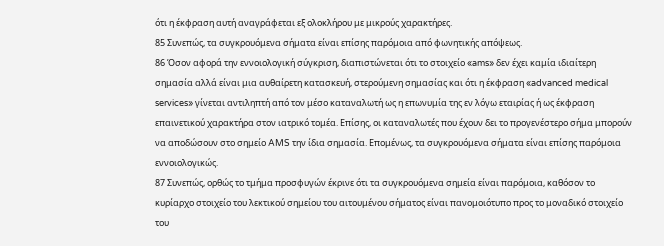ότι η έκφραση αυτή αναγράφεται εξ ολοκλήρου με μικρούς χαρακτήρες.
85 Συνεπώς, τα συγκρουόμενα σήματα είναι επίσης παρόμοια από φωνητικής απόψεως.
86 Όσον αφορά την εννοιολογική σύγκριση, διαπιστώνεται ότι το στοιχείο «ams» δεν έχει καμία ιδιαίτερη σημασία αλλά είναι μια αυθαίρετη κατασκευή, στερούμενη σημασίας και ότι η έκφραση «advanced medical services» γίνεται αντιληπτή από τον μέσο καταναλωτή ως η επωνυμία της εν λόγω εταιρίας ή ως έκφραση επαινετικού χαρακτήρα στον ιατρικό τομέα. Επίσης, οι καταναλωτές που έχουν δει το προγενέστερο σήμα μπορούν να αποδώσουν στο σημείο AMS την ίδια σημασία. Επομένως, τα συγκρουόμενα σήματα είναι επίσης παρόμοια εννοιολογικώς.
87 Συνεπώς, ορθώς το τμήμα προσφυγών έκρινε ότι τα συγκρουόμενα σημεία είναι παρόμοια, καθόσον το κυρίαρχο στοιχείο του λεκτικού σημείου του αιτουμένου σήματος είναι πανομοιότυπο προς το μοναδικό στοιχείο του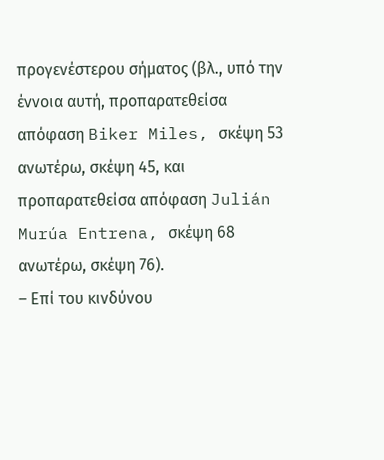προγενέστερου σήματος (βλ., υπό την έννοια αυτή, προπαρατεθείσα απόφαση Biker Miles, σκέψη 53 ανωτέρω, σκέψη 45, και προπαρατεθείσα απόφαση Julián Murúa Entrena, σκέψη 68 ανωτέρω, σκέψη 76).
– Επί του κινδύνου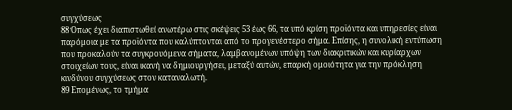συγχύσεως
88 Όπως έχει διαπιστωθεί ανωτέρω στις σκέψεις 53 έως 66, τα υπό κρίση προϊόντα και υπηρεσίες είναι παρόμοια με τα προϊόντα που καλύπτονται από το προγενέστερο σήμα. Επίσης, η συνολική εντύπωση που προκαλούν τα συγκρουόμενα σήματα, λαμβανομένων υπόψη των διακριτικών και κυρίαρχων στοιχείων τους, είναι ικανή να δημιουργήσει, μεταξύ αυτών, επαρκή ομοιότητα για την πρόκληση κινδύνου συγχύσεως στον καταναλωτή.
89 Επομένως, το τμήμα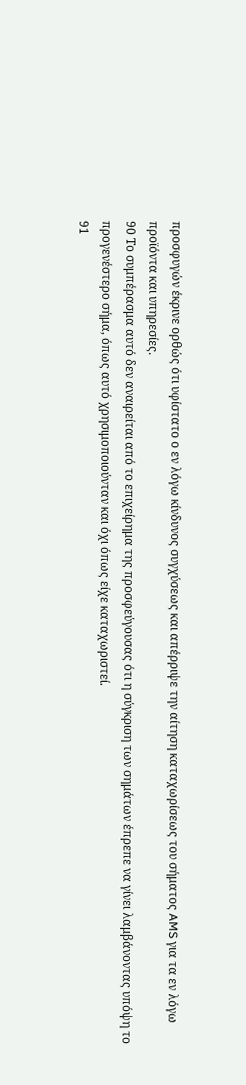προσφυγών έκρινε ορθώς ότι υφίστατο ο εν λόγω κίνδυνος συγχύσεως και απέρριψε την αίτηση καταχωρίσεως του σήματος AMS για τα εν λόγω προϊόντα και υπηρεσίες.
90 Το συμπέρασμα αυτό δεν αναιρείται από το επιχείρημα της προσφεύγουσας ότι η σύγκριση των σημάτων έπρεπε να γίνει λαμβάνοντας υπόψη το προγενέστερο σήμα, όπως αυτό χρησιμοποιούνταν και όχι όπως είχε καταχωριστεί.
91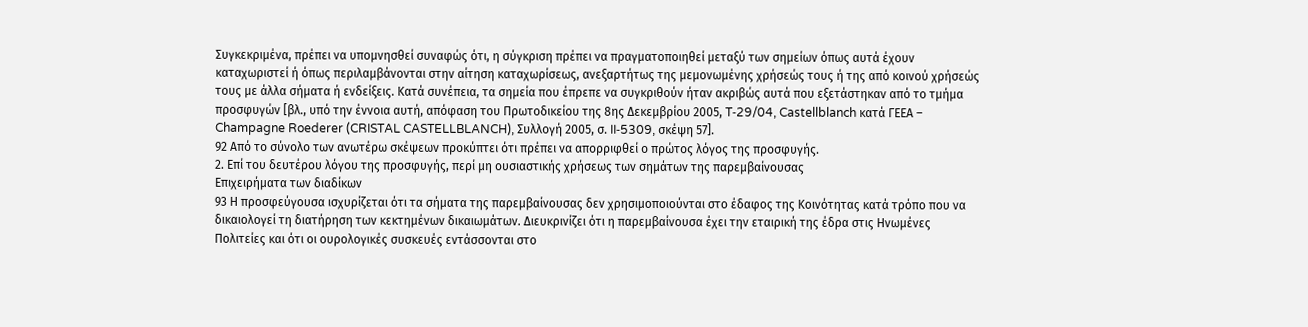Συγκεκριμένα, πρέπει να υπομνησθεί συναφώς ότι, η σύγκριση πρέπει να πραγματοποιηθεί μεταξύ των σημείων όπως αυτά έχουν καταχωριστεί ή όπως περιλαμβάνονται στην αίτηση καταχωρίσεως, ανεξαρτήτως της μεμονωμένης χρήσεώς τους ή της από κοινού χρήσεώς τους με άλλα σήματα ή ενδείξεις. Κατά συνέπεια, τα σημεία που έπρεπε να συγκριθούν ήταν ακριβώς αυτά που εξετάστηκαν από το τμήμα προσφυγών [βλ., υπό την έννοια αυτή, απόφαση του Πρωτοδικείου της 8ης Δεκεμβρίου 2005, T‑29/04, Castellblanch κατά ΓΕΕΑ – Champagne Roederer (CRISTAL CASTELLBLANCH), Συλλογή 2005, σ. II‑5309, σκέψη 57].
92 Από το σύνολο των ανωτέρω σκέψεων προκύπτει ότι πρέπει να απορριφθεί ο πρώτος λόγος της προσφυγής.
2. Επί του δευτέρου λόγου της προσφυγής, περί μη ουσιαστικής χρήσεως των σημάτων της παρεμβαίνουσας
Επιχειρήματα των διαδίκων
93 Η προσφεύγουσα ισχυρίζεται ότι τα σήματα της παρεμβαίνουσας δεν χρησιμοποιούνται στο έδαφος της Κοινότητας κατά τρόπο που να δικαιολογεί τη διατήρηση των κεκτημένων δικαιωμάτων. Διευκρινίζει ότι η παρεμβαίνουσα έχει την εταιρική της έδρα στις Ηνωμένες Πολιτείες και ότι οι ουρολογικές συσκευές εντάσσονται στο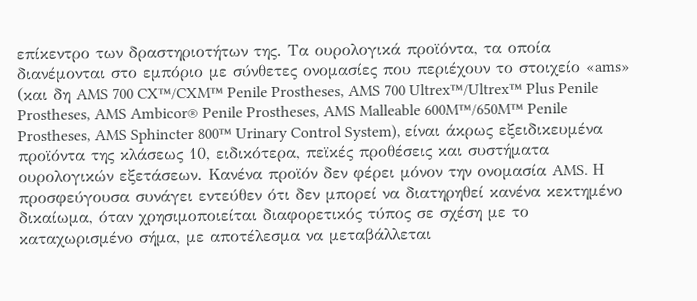επίκεντρο των δραστηριοτήτων της. Τα ουρολογικά προϊόντα, τα οποία διανέμονται στο εμπόριο με σύνθετες ονομασίες που περιέχουν το στοιχείο «ams» (και δη AMS 700 CX™/CXM™ Penile Prostheses, AMS 700 Ultrex™/Ultrex™ Plus Penile Prostheses, AMS Ambicor® Penile Prostheses, AMS Malleable 600M™/650M™ Penile Prostheses, AMS Sphincter 800™ Urinary Control System), είναι άκρως εξειδικευμένα προϊόντα της κλάσεως 10, ειδικότερα, πεϊκές προθέσεις και συστήματα ουρολογικών εξετάσεων. Κανένα προϊόν δεν φέρει μόνον την ονομασία AMS. Η προσφεύγουσα συνάγει εντεύθεν ότι δεν μπορεί να διατηρηθεί κανένα κεκτημένο δικαίωμα, όταν χρησιμοποιείται διαφορετικός τύπος σε σχέση με το καταχωρισμένο σήμα, με αποτέλεσμα να μεταβάλλεται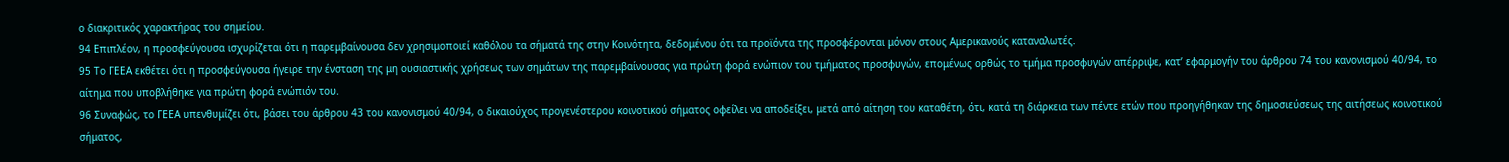ο διακριτικός χαρακτήρας του σημείου.
94 Επιπλέον, η προσφεύγουσα ισχυρίζεται ότι η παρεμβαίνουσα δεν χρησιμοποιεί καθόλου τα σήματά της στην Κοινότητα, δεδομένου ότι τα προϊόντα της προσφέρονται μόνον στους Αμερικανούς καταναλωτές.
95 Το ΓΕΕΑ εκθέτει ότι η προσφεύγουσα ήγειρε την ένσταση της μη ουσιαστικής χρήσεως των σημάτων της παρεμβαίνουσας για πρώτη φορά ενώπιον του τμήματος προσφυγών, επομένως ορθώς το τμήμα προσφυγών απέρριψε, κατ’ εφαρμογήν του άρθρου 74 του κανονισμού 40/94, το αίτημα που υποβλήθηκε για πρώτη φορά ενώπιόν του.
96 Συναφώς, το ΓΕΕΑ υπενθυμίζει ότι, βάσει του άρθρου 43 του κανονισμού 40/94, ο δικαιούχος προγενέστερου κοινοτικού σήματος οφείλει να αποδείξει, μετά από αίτηση του καταθέτη, ότι, κατά τη διάρκεια των πέντε ετών που προηγήθηκαν της δημοσιεύσεως της αιτήσεως κοινοτικού σήματος,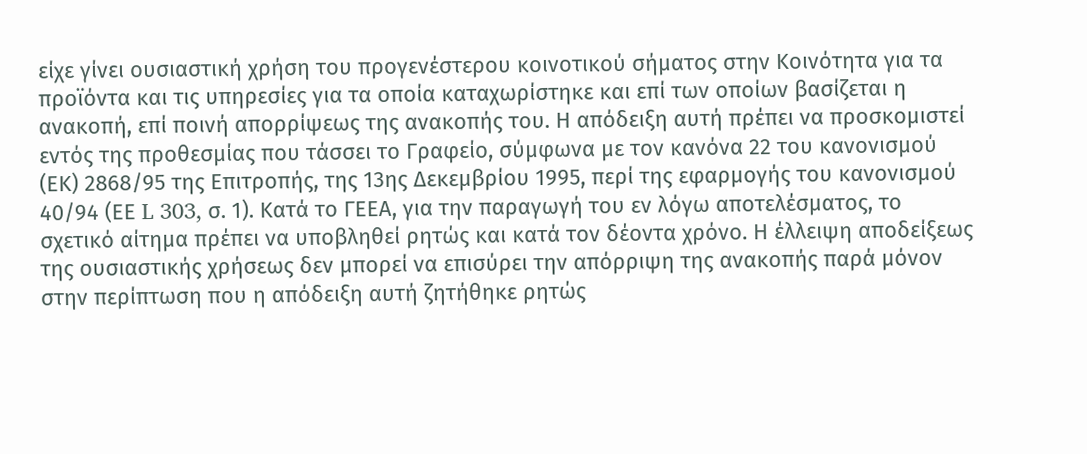είχε γίνει ουσιαστική χρήση του προγενέστερου κοινοτικού σήματος στην Κοινότητα για τα προϊόντα και τις υπηρεσίες για τα οποία καταχωρίστηκε και επί των οποίων βασίζεται η ανακοπή, επί ποινή απορρίψεως της ανακοπής του. Η απόδειξη αυτή πρέπει να προσκομιστεί εντός της προθεσμίας που τάσσει το Γραφείο, σύμφωνα με τον κανόνα 22 του κανονισμού (ΕΚ) 2868/95 της Επιτροπής, της 13ης Δεκεμβρίου 1995, περί της εφαρμογής του κανονισμού 40/94 (ΕΕ L 303, σ. 1). Κατά το ΓΕΕΑ, για την παραγωγή του εν λόγω αποτελέσματος, το σχετικό αίτημα πρέπει να υποβληθεί ρητώς και κατά τον δέοντα χρόνο. Η έλλειψη αποδείξεως της ουσιαστικής χρήσεως δεν μπορεί να επισύρει την απόρριψη της ανακοπής παρά μόνον στην περίπτωση που η απόδειξη αυτή ζητήθηκε ρητώς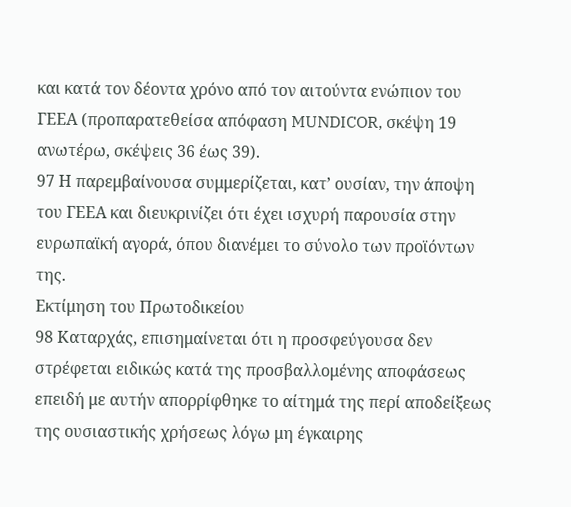και κατά τον δέοντα χρόνο από τον αιτούντα ενώπιον του ΓΕΕΑ (προπαρατεθείσα απόφαση MUNDICOR, σκέψη 19 ανωτέρω, σκέψεις 36 έως 39).
97 Η παρεμβαίνουσα συμμερίζεται, κατ’ ουσίαν, την άποψη του ΓΕΕΑ και διευκρινίζει ότι έχει ισχυρή παρουσία στην ευρωπαϊκή αγορά, όπου διανέμει το σύνολο των προϊόντων της.
Εκτίμηση του Πρωτοδικείου
98 Καταρχάς, επισημαίνεται ότι η προσφεύγουσα δεν στρέφεται ειδικώς κατά της προσβαλλομένης αποφάσεως επειδή με αυτήν απορρίφθηκε το αίτημά της περί αποδείξεως της ουσιαστικής χρήσεως λόγω μη έγκαιρης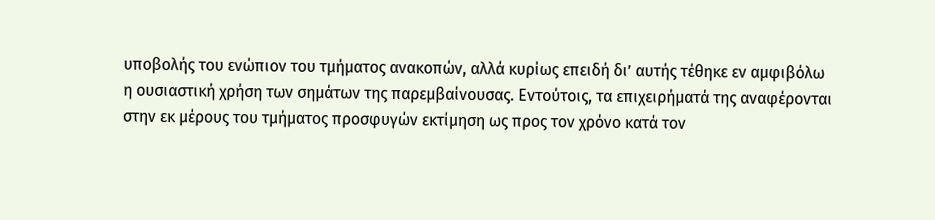υποβολής του ενώπιον του τμήματος ανακοπών, αλλά κυρίως επειδή δι’ αυτής τέθηκε εν αμφιβόλω η ουσιαστική χρήση των σημάτων της παρεμβαίνουσας. Εντούτοις, τα επιχειρήματά της αναφέρονται στην εκ μέρους του τμήματος προσφυγών εκτίμηση ως προς τον χρόνο κατά τον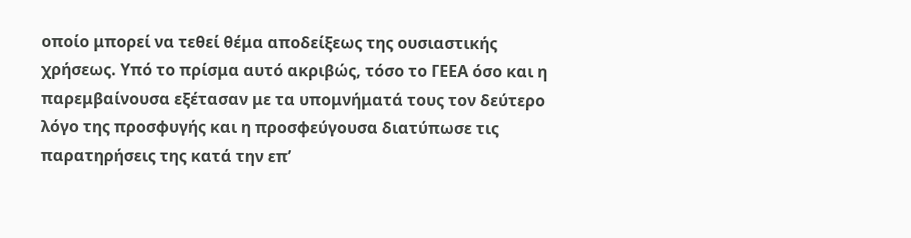οποίο μπορεί να τεθεί θέμα αποδείξεως της ουσιαστικής χρήσεως. Υπό το πρίσμα αυτό ακριβώς, τόσο το ΓΕΕΑ όσο και η παρεμβαίνουσα εξέτασαν με τα υπομνήματά τους τον δεύτερο λόγο της προσφυγής και η προσφεύγουσα διατύπωσε τις παρατηρήσεις της κατά την επ’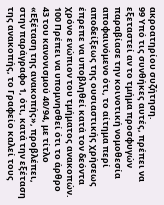ακροατηρίου συζήτηση.
99 Υπό τις συνθήκες αυτές, πρέπει να εξεταστεί αν το τμήμα προσφυγών παραβίασε την κοινοτική νομοθεσία αποφαινόμενο ότι, το αίτημα περί αποδείξεως της ουσιαστικής χρήσεως έπρεπε να υποβληθεί κατά τον δεόντα χρόνο ενώπιον του τμήματος ανακοπών.
100 Πρέπει να υπομνησθεί ότι το άρθρο 43 του κανονισμού 40/94, με τίτλο «Εξέταση της ανακοπής», προβλέπει, στην παράγραφο 1, ότι, κατά την εξέταση της ανακοπής, το Γραφείο καλεί τους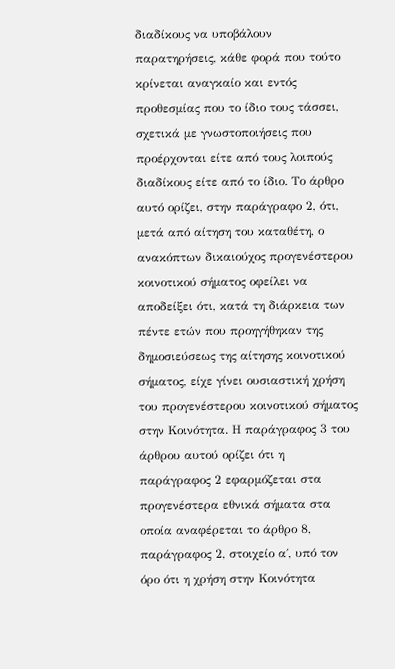διαδίκους να υποβάλουν παρατηρήσεις, κάθε φορά που τούτο κρίνεται αναγκαίο και εντός προθεσμίας που το ίδιο τους τάσσει, σχετικά με γνωστοποιήσεις που προέρχονται είτε από τους λοιπούς διαδίκους είτε από το ίδιο. Το άρθρο αυτό ορίζει, στην παράγραφο 2, ότι, μετά από αίτηση του καταθέτη, ο ανακόπτων δικαιούχος προγενέστερου κοινοτικού σήματος οφείλει να αποδείξει ότι, κατά τη διάρκεια των πέντε ετών που προηγήθηκαν της δημοσιεύσεως της αίτησης κοινοτικού σήματος, είχε γίνει ουσιαστική χρήση του προγενέστερου κοινοτικού σήματος στην Κοινότητα. Η παράγραφος 3 του άρθρου αυτού ορίζει ότι η παράγραφος 2 εφαρμόζεται στα προγενέστερα εθνικά σήματα στα οποία αναφέρεται το άρθρο 8, παράγραφος 2, στοιχείο α΄, υπό τον όρο ότι η χρήση στην Κοινότητα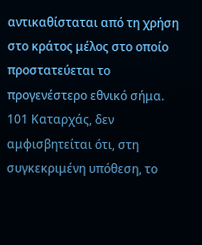αντικαθίσταται από τη χρήση στο κράτος μέλος στο οποίο προστατεύεται το προγενέστερο εθνικό σήμα.
101 Καταρχάς, δεν αμφισβητείται ότι, στη συγκεκριμένη υπόθεση, το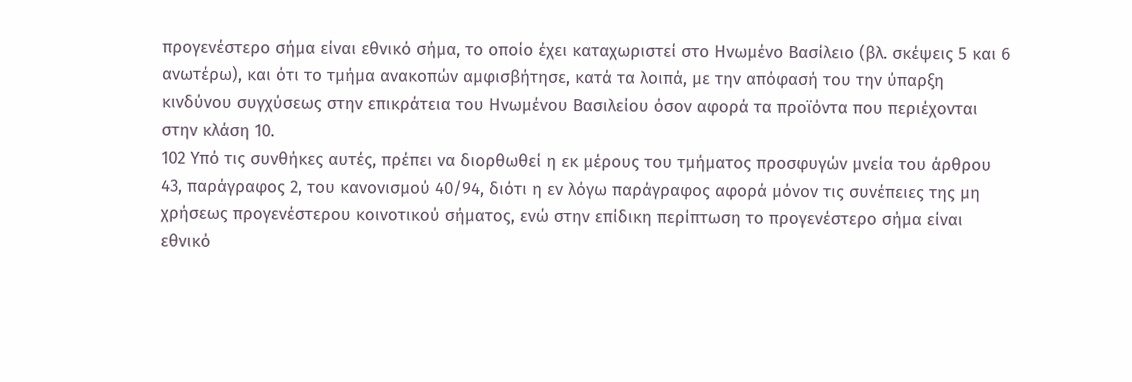προγενέστερο σήμα είναι εθνικό σήμα, το οποίο έχει καταχωριστεί στο Ηνωμένο Βασίλειο (βλ. σκέψεις 5 και 6 ανωτέρω), και ότι το τμήμα ανακοπών αμφισβήτησε, κατά τα λοιπά, με την απόφασή του την ύπαρξη κινδύνου συγχύσεως στην επικράτεια του Ηνωμένου Βασιλείου όσον αφορά τα προϊόντα που περιέχονται στην κλάση 10.
102 Υπό τις συνθήκες αυτές, πρέπει να διορθωθεί η εκ μέρους του τμήματος προσφυγών μνεία του άρθρου 43, παράγραφος 2, του κανονισμού 40/94, διότι η εν λόγω παράγραφος αφορά μόνον τις συνέπειες της μη χρήσεως προγενέστερου κοινοτικού σήματος, ενώ στην επίδικη περίπτωση το προγενέστερο σήμα είναι εθνικό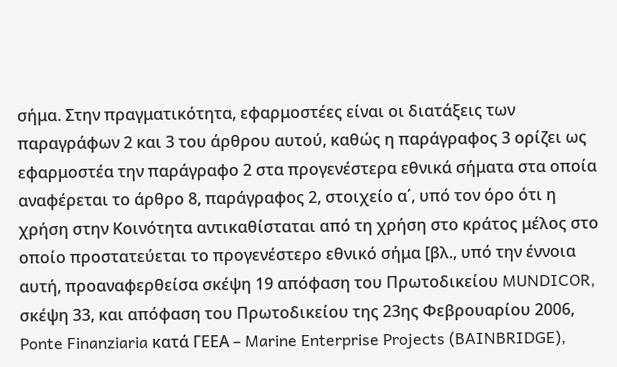σήμα. Στην πραγματικότητα, εφαρμοστέες είναι οι διατάξεις των παραγράφων 2 και 3 του άρθρου αυτού, καθώς η παράγραφος 3 ορίζει ως εφαρμοστέα την παράγραφο 2 στα προγενέστερα εθνικά σήματα στα οποία αναφέρεται το άρθρο 8, παράγραφος 2, στοιχείο α΄, υπό τον όρο ότι η χρήση στην Κοινότητα αντικαθίσταται από τη χρήση στο κράτος μέλος στο οποίο προστατεύεται το προγενέστερο εθνικό σήμα [βλ., υπό την έννοια αυτή, προαναφερθείσα σκέψη 19 απόφαση του Πρωτοδικείου MUNDICOR, σκέψη 33, και απόφαση του Πρωτοδικείου της 23ης Φεβρουαρίου 2006, Ponte Finanziaria κατά ΓΕΕΑ – Marine Enterprise Projects (BAINBRIDGE),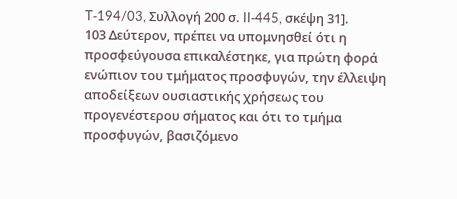T‑194/03, Συλλογή 200 σ. II‑445, σκέψη 31].
103 Δεύτερον, πρέπει να υπομνησθεί ότι η προσφεύγουσα επικαλέστηκε, για πρώτη φορά ενώπιον του τμήματος προσφυγών, την έλλειψη αποδείξεων ουσιαστικής χρήσεως του προγενέστερου σήματος και ότι το τμήμα προσφυγών, βασιζόμενο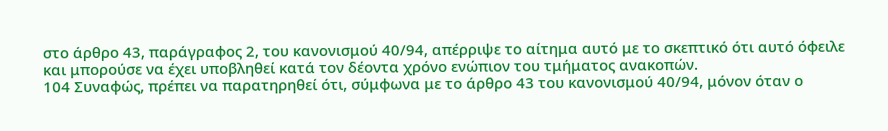στο άρθρο 43, παράγραφος 2, του κανονισμού 40/94, απέρριψε το αίτημα αυτό με το σκεπτικό ότι αυτό όφειλε και μπορούσε να έχει υποβληθεί κατά τον δέοντα χρόνο ενώπιον του τμήματος ανακοπών.
104 Συναφώς, πρέπει να παρατηρηθεί ότι, σύμφωνα με το άρθρο 43 του κανονισμού 40/94, μόνον όταν ο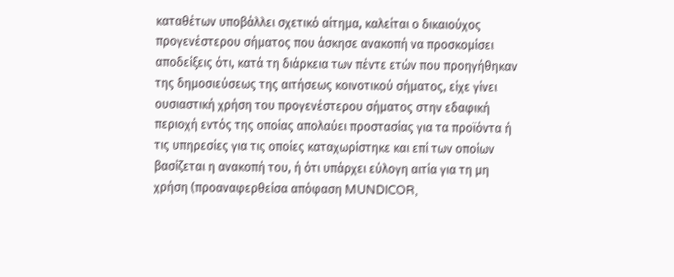καταθέτων υποβάλλει σχετικό αίτημα, καλείται ο δικαιούχος προγενέστερου σήματος που άσκησε ανακοπή να προσκομίσει αποδείξεις ότι, κατά τη διάρκεια των πέντε ετών που προηγήθηκαν της δημοσιεύσεως της αιτήσεως κοινοτικού σήματος, είχε γίνει ουσιαστική χρήση του προγενέστερου σήματος στην εδαφική περιοχή εντός της οποίας απολαύει προστασίας για τα προϊόντα ή τις υπηρεσίες για τις οποίες καταχωρίστηκε και επί των οποίων βασίζεται η ανακοπή του, ή ότι υπάρχει εύλογη αιτία για τη μη χρήση (προαναφερθείσα απόφαση MUNDICOR,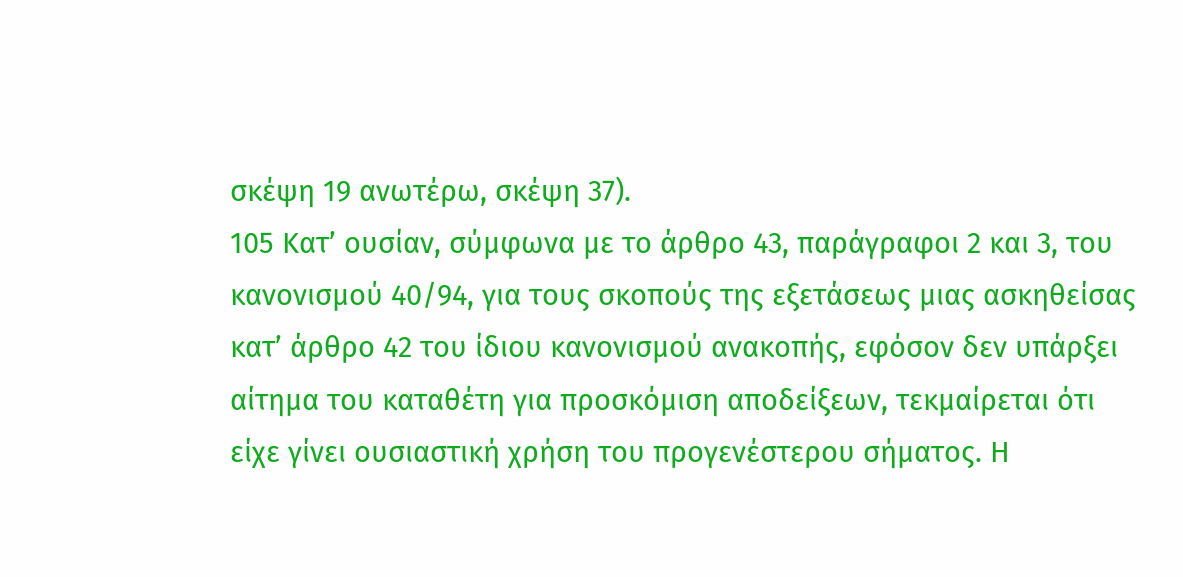σκέψη 19 ανωτέρω, σκέψη 37).
105 Κατ’ ουσίαν, σύμφωνα με το άρθρο 43, παράγραφοι 2 και 3, του κανονισμού 40/94, για τους σκοπούς της εξετάσεως μιας ασκηθείσας κατ’ άρθρο 42 του ίδιου κανονισμού ανακοπής, εφόσον δεν υπάρξει αίτημα του καταθέτη για προσκόμιση αποδείξεων, τεκμαίρεται ότι είχε γίνει ουσιαστική χρήση του προγενέστερου σήματος. Η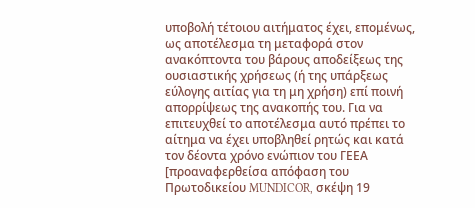υποβολή τέτοιου αιτήματος έχει, επομένως, ως αποτέλεσμα τη μεταφορά στον ανακόπτοντα του βάρους αποδείξεως της ουσιαστικής χρήσεως (ή της υπάρξεως εύλογης αιτίας για τη μη χρήση) επί ποινή απορρίψεως της ανακοπής του. Για να επιτευχθεί το αποτέλεσμα αυτό πρέπει το αίτημα να έχει υποβληθεί ρητώς και κατά τον δέοντα χρόνο ενώπιον του ΓΕΕΑ [προαναφερθείσα απόφαση του Πρωτοδικείου MUNDICOR, σκέψη 19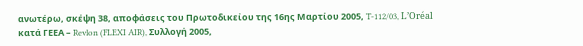ανωτέρω, σκέψη 38, αποφάσεις του Πρωτοδικείου της 16ης Μαρτίου 2005, T‑112/03, L’Oréal κατά ΓΕΕΑ – Revlon (FLEXI AIR), Συλλογή 2005,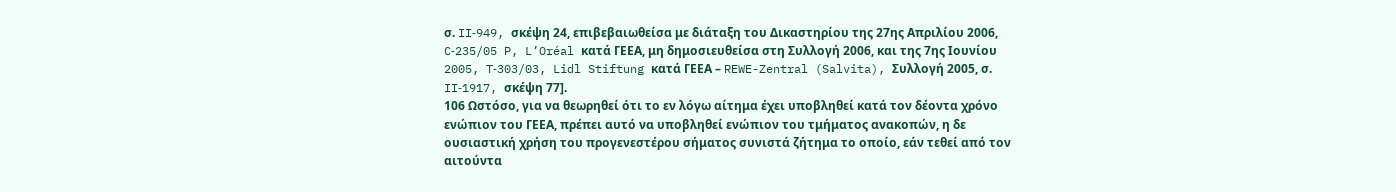σ. II‑949, σκέψη 24, επιβεβαιωθείσα με διάταξη του Δικαστηρίου της 27ης Απριλίου 2006, C‑235/05 P, L’Oréal κατά ΓΕΕΑ, μη δημοσιευθείσα στη Συλλογή 2006, και της 7ης Ιουνίου 2005, T‑303/03, Lidl Stiftung κατά ΓΕΕΑ – REWE-Zentral (Salvita), Συλλογή 2005, σ. II‑1917, σκέψη 77].
106 Ωστόσο, για να θεωρηθεί ότι το εν λόγω αίτημα έχει υποβληθεί κατά τον δέοντα χρόνο ενώπιον του ΓΕΕΑ, πρέπει αυτό να υποβληθεί ενώπιον του τμήματος ανακοπών, η δε ουσιαστική χρήση του προγενεστέρου σήματος συνιστά ζήτημα το οποίο, εάν τεθεί από τον αιτούντα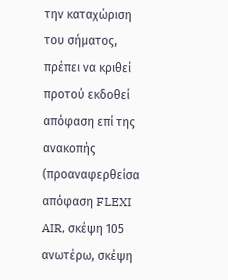την καταχώριση του σήματος, πρέπει να κριθεί προτού εκδοθεί απόφαση επί της ανακοπής (προαναφερθείσα απόφαση FLEXI AIR, σκέψη 105 ανωτέρω, σκέψη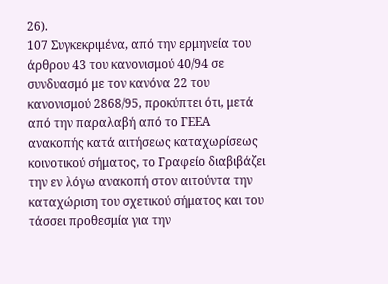26).
107 Συγκεκριμένα, από την ερμηνεία του άρθρου 43 του κανονισμού 40/94 σε συνδυασμό με τον κανόνα 22 του κανονισμού 2868/95, προκύπτει ότι, μετά από την παραλαβή από το ΓΕΕΑ ανακοπής κατά αιτήσεως καταχωρίσεως κοινοτικού σήματος, το Γραφείο διαβιβάζει την εν λόγω ανακοπή στον αιτούντα την καταχώριση του σχετικού σήματος και του τάσσει προθεσμία για την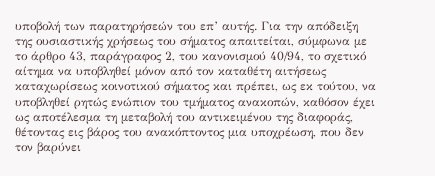υποβολή των παρατηρήσεών του επ’ αυτής. Για την απόδειξη της ουσιαστικής χρήσεως του σήματος απαιτείται, σύμφωνα με το άρθρο 43, παράγραφος 2, του κανονισμού 40/94, το σχετικό αίτημα να υποβληθεί μόνον από τον καταθέτη αιτήσεως καταχωρίσεως κοινοτικού σήματος και πρέπει, ως εκ τούτου, να υποβληθεί ρητώς ενώπιον του τμήματος ανακοπών, καθόσον έχει ως αποτέλεσμα τη μεταβολή του αντικειμένου της διαφοράς, θέτοντας εις βάρος του ανακόπτοντος μια υποχρέωση, που δεν τον βαρύνει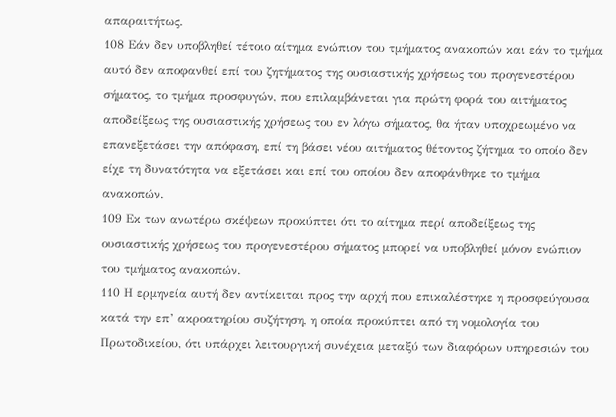απαραιτήτως.
108 Εάν δεν υποβληθεί τέτοιο αίτημα ενώπιον του τμήματος ανακοπών και εάν το τμήμα αυτό δεν αποφανθεί επί του ζητήματος της ουσιαστικής χρήσεως του προγενεστέρου σήματος, το τμήμα προσφυγών, που επιλαμβάνεται για πρώτη φορά του αιτήματος αποδείξεως της ουσιαστικής χρήσεως του εν λόγω σήματος, θα ήταν υποχρεωμένο να επανεξετάσει την απόφαση, επί τη βάσει νέου αιτήματος θέτοντος ζήτημα το οποίο δεν είχε τη δυνατότητα να εξετάσει και επί του οποίου δεν αποφάνθηκε το τμήμα ανακοπών.
109 Εκ των ανωτέρω σκέψεων προκύπτει ότι το αίτημα περί αποδείξεως της ουσιαστικής χρήσεως του προγενεστέρου σήματος μπορεί να υποβληθεί μόνον ενώπιον του τμήματος ανακοπών.
110 Η ερμηνεία αυτή δεν αντίκειται προς την αρχή που επικαλέστηκε η προσφεύγουσα κατά την επ’ ακροατηρίου συζήτηση, η οποία προκύπτει από τη νομολογία του Πρωτοδικείου, ότι υπάρχει λειτουργική συνέχεια μεταξύ των διαφόρων υπηρεσιών του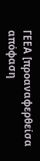ΓΕΕΑ [προαναφερθείσα απόφαση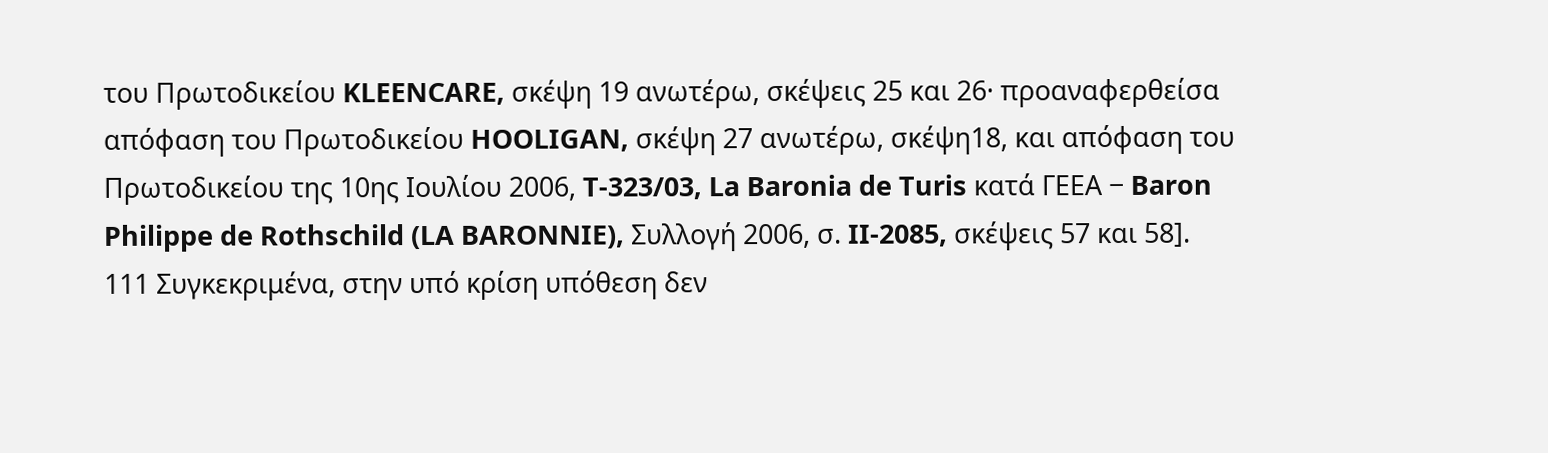του Πρωτοδικείου KLEENCARE, σκέψη 19 ανωτέρω, σκέψεις 25 και 26· προαναφερθείσα απόφαση του Πρωτοδικείου HOOLIGAN, σκέψη 27 ανωτέρω, σκέψη18, και απόφαση του Πρωτοδικείου της 10ης Ιουλίου 2006, T‑323/03, La Baronia de Turis κατά ΓΕΕΑ − Baron Philippe de Rothschild (LA BARONNIE), Συλλογή 2006, σ. II‑2085, σκέψεις 57 και 58].
111 Συγκεκριμένα, στην υπό κρίση υπόθεση δεν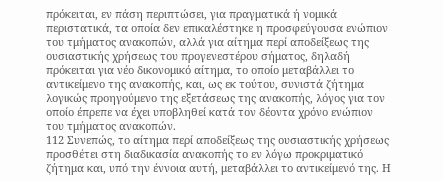πρόκειται, εν πάση περιπτώσει, για πραγματικά ή νομικά περιστατικά, τα οποία δεν επικαλέστηκε η προσφεύγουσα ενώπιον του τμήματος ανακοπών, αλλά για αίτημα περί αποδείξεως της ουσιαστικής χρήσεως του προγενεστέρου σήματος, δηλαδή πρόκειται για νέο δικονομικό αίτημα, το οποίο μεταβάλλει το αντικείμενο της ανακοπής, και, ως εκ τούτου, συνιστά ζήτημα λογικώς προηγούμενο της εξετάσεως της ανακοπής, λόγος για τον οποίο έπρεπε να έχει υποβληθεί κατά τον δέοντα χρόνο ενώπιον του τμήματος ανακοπών.
112 Συνεπώς, το αίτημα περί αποδείξεως της ουσιαστικής χρήσεως προσθέτει στη διαδικασία ανακοπής το εν λόγω προκριματικό ζήτημα και, υπό την έννοια αυτή, μεταβάλλει το αντικείμενό της. Η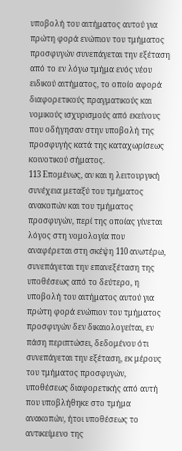υποβολή του αιτήματος αυτού για πρώτη φορά ενώπιον του τμήματος προσφυγών συνεπάγεται την εξέταση από το εν λόγω τμήμα ενός νέου ειδικού αιτήματος, το οποίο αφορά διαφορετικούς πραγματικούς και νομικούς ισχυρισμούς από εκείνους που οδήγησαν στην υποβολή της προσφυγής κατά της καταχωρίσεως κοινοτικού σήματος.
113 Επομένως, αν και η λειτουργική συνέχεια μεταξύ του τμήματος ανακοπών και του τμήματος προσφυγών, περί της οποίας γίνεται λόγος στη νομολογία που αναφέρεται στη σκέψη 110 ανωτέρω, συνεπάγεται την επανεξέταση της υποθέσεως από το δεύτερο, η υποβολή του αιτήματος αυτού για πρώτη φορά ενώπιον του τμήματος προσφυγών δεν δικαιολογείται, εν πάση περιπτώσει, δεδομένου ότι συνεπάγεται την εξέταση, εκ μέρους του τμήματος προσφυγών, υποθέσεως διαφορετικής από αυτή που υποβλήθηκε στο τμήμα ανακοπών, ήτοι υποθέσεως το αντικείμενο της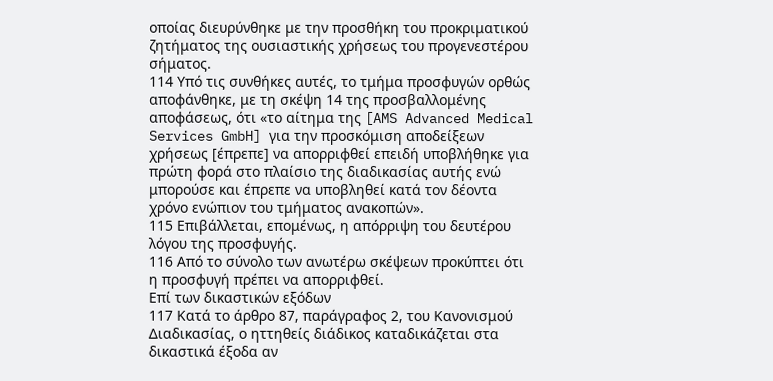οποίας διευρύνθηκε με την προσθήκη του προκριματικού ζητήματος της ουσιαστικής χρήσεως του προγενεστέρου σήματος.
114 Υπό τις συνθήκες αυτές, το τμήμα προσφυγών ορθώς αποφάνθηκε, με τη σκέψη 14 της προσβαλλομένης αποφάσεως, ότι «το αίτημα της [AMS Advanced Medical Services GmbH] για την προσκόμιση αποδείξεων χρήσεως [έπρεπε] να απορριφθεί επειδή υποβλήθηκε για πρώτη φορά στο πλαίσιο της διαδικασίας αυτής ενώ μπορούσε και έπρεπε να υποβληθεί κατά τον δέοντα χρόνο ενώπιον του τμήματος ανακοπών».
115 Επιβάλλεται, επομένως, η απόρριψη του δευτέρου λόγου της προσφυγής.
116 Από το σύνολο των ανωτέρω σκέψεων προκύπτει ότι η προσφυγή πρέπει να απορριφθεί.
Επί των δικαστικών εξόδων
117 Κατά το άρθρο 87, παράγραφος 2, του Κανονισμού Διαδικασίας, ο ηττηθείς διάδικος καταδικάζεται στα δικαστικά έξοδα αν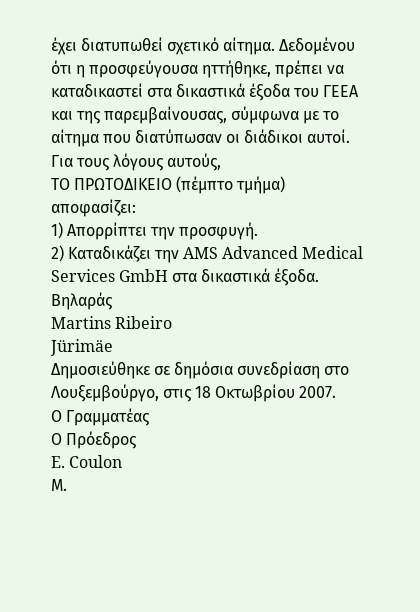έχει διατυπωθεί σχετικό αίτημα. Δεδομένου ότι η προσφεύγουσα ηττήθηκε, πρέπει να καταδικαστεί στα δικαστικά έξοδα του ΓΕΕΑ και της παρεμβαίνουσας, σύμφωνα με το αίτημα που διατύπωσαν οι διάδικοι αυτοί.
Για τους λόγους αυτούς,
ΤΟ ΠΡΩΤΟΔΙΚΕΙΟ (πέμπτο τμήμα)
αποφασίζει:
1) Απορρίπτει την προσφυγή.
2) Καταδικάζει την AMS Advanced Medical Services GmbH στα δικαστικά έξοδα.
Βηλαράς
Martins Ribeiro
Jürimäe
Δημοσιεύθηκε σε δημόσια συνεδρίαση στο Λουξεμβούργο, στις 18 Οκτωβρίου 2007.
Ο Γραμματέας
Ο Πρόεδρος
E. Coulon
Μ.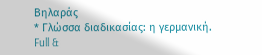Βηλαράς
* Γλώσσα διαδικασίας: η γερμανική.
Full &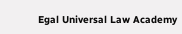Egal Universal Law Academy